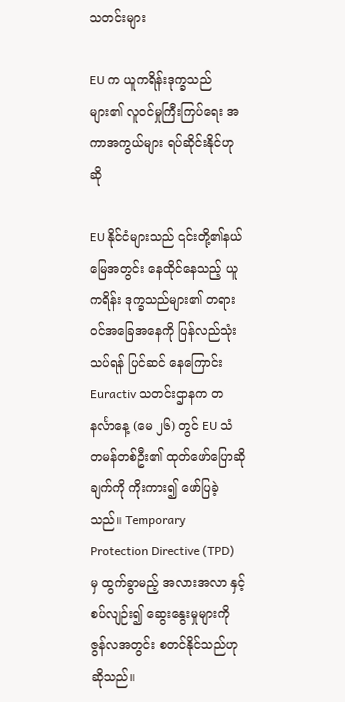သတင်းများ

EU က ယူကရိန်းဒုက္ခသည်များ၏ လူဝင်မှုကြီးကြပ်ရေး အကာအကွယ်များ ရပ်ဆိုင်းနိုင်ဟုဆို

EU နိုင်ငံများသည် ၎င်းတို့၏နယ်မြေအတွင်း နေထိုင်နေသည့် ယူကရိန်း ဒုက္ခသည်များ၏ တရားဝင်အခြေအနေကို ပြန်လည်သုံးသပ်ရန် ပြင်ဆင် နေကြောင်း Euractiv သတင်းဌာနက တနင်္လာနေ့ (မေ ၂၆) တွင် EU သံတမန်တစ်ဦး၏ ထုတ်ဖော်ပြောဆိုချက်ကို ကိုးကား၍ ဖော်ပြခဲ့သည်။ Temporary Protection Directive (TPD) မှ ထွက်ခွာမည့် အလားအလာ နှင့်စပ်လျဉ်း၍ ဆွေးနွေးမှုများကို ဇွန်လအတွင်း စတင်နိုင်သည်ဟု ဆိုသည်။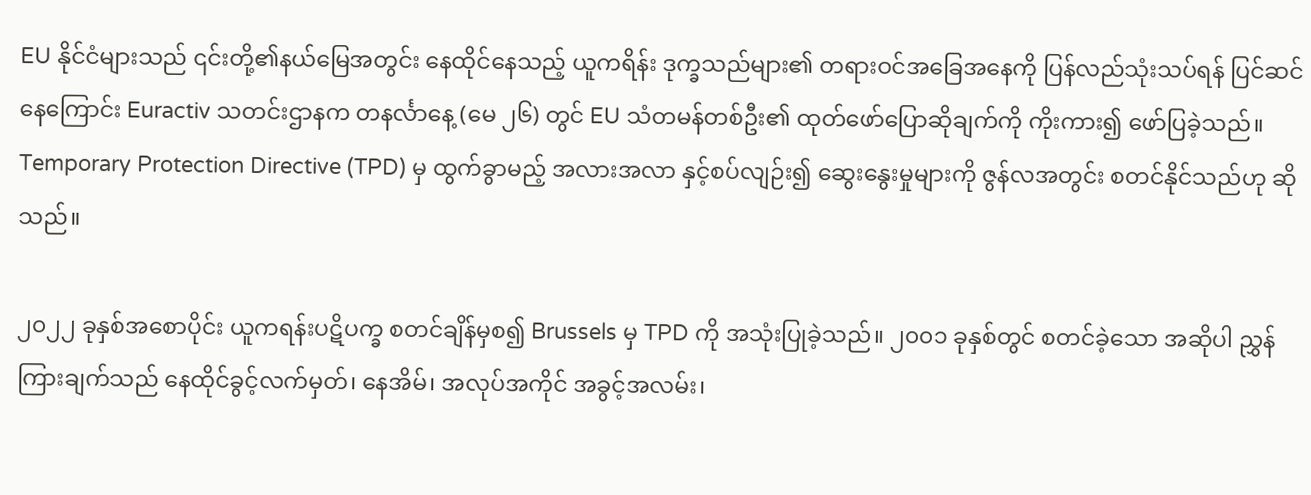EU နိုင်ငံများသည် ၎င်းတို့၏နယ်မြေအတွင်း နေထိုင်နေသည့် ယူကရိန်း ဒုက္ခသည်များ၏ တရားဝင်အခြေအနေကို ပြန်လည်သုံးသပ်ရန် ပြင်ဆင် နေကြောင်း Euractiv သတင်းဌာနက တနင်္လာနေ့ (မေ ၂၆) တွင် EU သံတမန်တစ်ဦး၏ ထုတ်ဖော်ပြောဆိုချက်ကို ကိုးကား၍ ဖော်ပြခဲ့သည်။ Temporary Protection Directive (TPD) မှ ထွက်ခွာမည့် အလားအလာ နှင့်စပ်လျဉ်း၍ ဆွေးနွေးမှုများကို ဇွန်လအတွင်း စတင်နိုင်သည်ဟု ဆိုသည်။

၂၀၂၂ ခုနှစ်အစောပိုင်း ယူကရန်းပဋိပက္ခ စတင်ချိန်မှစ၍ Brussels မှ TPD ကို အသုံးပြုခဲ့သည်။ ၂၀၀၁ ခုနှစ်တွင် စတင်ခဲ့သော အဆိုပါ ညွှန်ကြားချက်သည် နေထိုင်ခွင့်လက်မှတ်၊ နေအိမ်၊ အလုပ်အကိုင် အခွင့်အလမ်း၊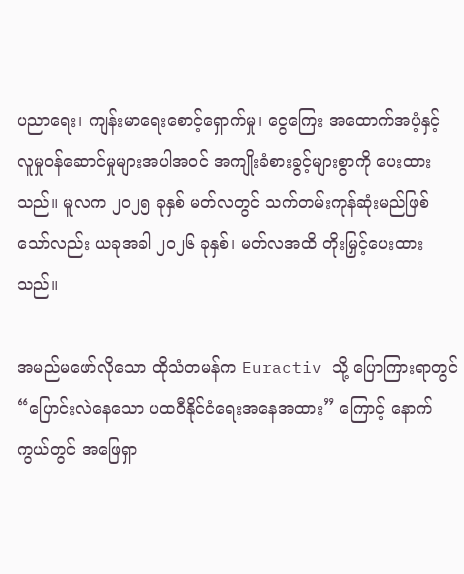ပညာရေး၊ ကျန်းမာရေးစောင့်ရှောက်မှု၊ ငွေကြေး အထောက်အပံ့နှင့် လူမှုဝန်ဆောင်မှုများအပါအဝင် အကျိုးခံစားခွင့်များစွာကို ပေးထားသည်။ မူလက ၂၀၂၅ ခုနှစ် မတ်လတွင် သက်တမ်းကုန်ဆုံးမည်ဖြစ်သော်လည်း ယခုအခါ ၂၀၂၆ ခုနှစ်၊ မတ်လအထိ တိုးမြှင့်ပေးထားသည်။

အမည်မဖော်လိုသော ထိုသံတမန်က Euractiv သို့ ပြောကြားရာတွင် “ပြောင်းလဲနေသော ပထဝီနိုင်ငံရေးအနေအထား” ကြောင့် နောက်ကွယ်တွင် အဖြေရှာ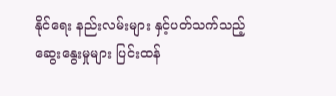နိုင်ရေး နည်းလမ်းများ နှင့်ပတ်သက်သည့် ဆွေးနွေးမှုများ ပြင်းထန်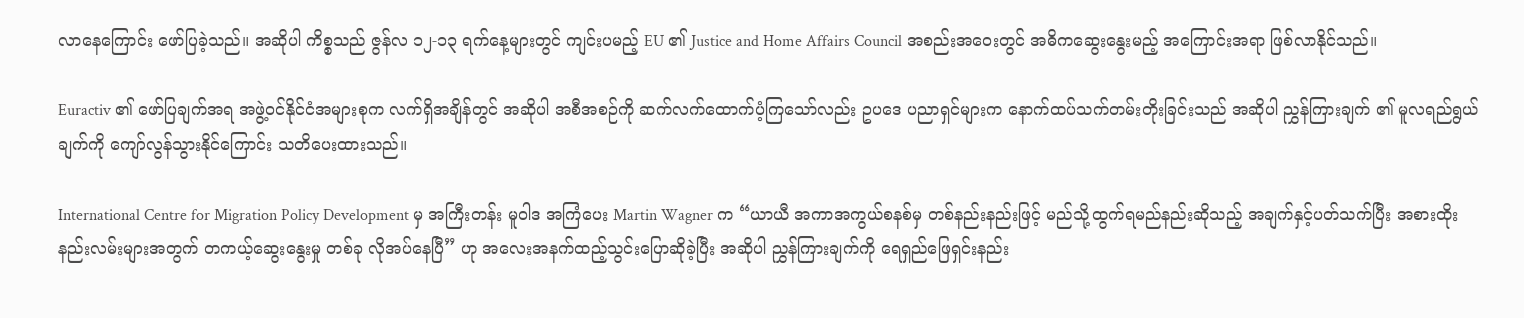လာနေကြောင်း ဖော်ပြခဲ့သည်။ အဆိုပါ ကိစ္စသည် ဇွန်လ ၁၂-၁၃ ရက်နေ့များတွင် ကျင်းပမည့် EU ၏ Justice and Home Affairs Council အစည်းအဝေးတွင် အဓိကဆွေးနွေးမည့် အကြောင်းအရာ ဖြစ်လာနိုင်သည်။

Euractiv ၏ ဖော်ပြချက်အရ အဖွဲ့ဝင်နိုင်ငံအများစုက လက်ရှိအချိန်တွင် အဆိုပါ အစီအစဉ်ကို ဆက်လက်ထောက်ပံ့ကြသော်လည်း ဥပဒေ ပညာရှင်များက နောက်ထပ်သက်တမ်းတိုးခြင်းသည် အဆိုပါ ညွှန်ကြားချက် ၏ မူလရည်ရွယ်ချက်ကို ကျော်လွန်သွားနိုင်ကြောင်း သတိပေးထားသည်။

International Centre for Migration Policy Development မှ အကြီးတန်း မူဝါဒ အကြံပေး Martin Wagner က “ယာယီ အကာအကွယ်စနစ်မှ တစ်နည်းနည်းဖြင့် မည်သို့ထွက်ရမည်နည်းဆိုသည့် အချက်နှင့်ပတ်သက်ပြီး အစားထိုးနည်းလမ်းများအတွက် တကယ့်ဆွေးနွေးမှု တစ်ခု လိုအပ်နေပြီ” ဟု အလေးအနက်ထည့်သွင်းပြောဆိုခဲ့ပြီး အဆိုပါ ညွှန်ကြားချက်ကို ရေရှည်ဖြေရှင်းနည်း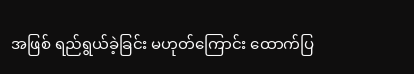အဖြစ် ရည်ရွယ်ခဲ့ခြင်း မဟုတ်ကြောင်း ထောက်ပြ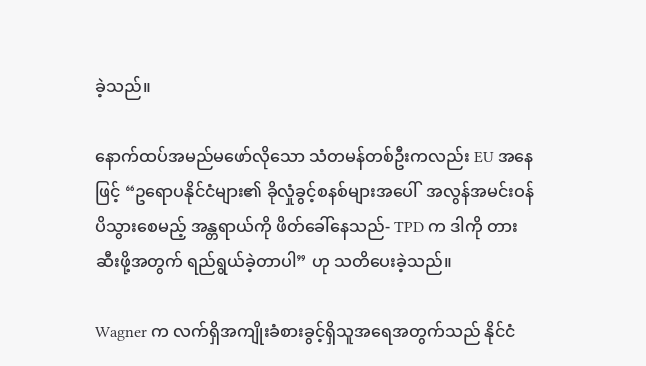ခဲ့သည်။

နောက်ထပ်အမည်မဖော်လိုသော သံတမန်တစ်ဦးကလည်း EU အနေဖြင့် “ဥရောပနိုင်ငံများ၏ ခိုလှုံခွင့်စနစ်များအပေါ်  အလွန်အမင်းဝန်ပိသွားစေမည့် အန္တရာယ်ကို ဖိတ်ခေါ်နေသည်- TPD က ဒါကို တားဆီးဖို့အတွက် ရည်ရွယ်ခဲ့တာပါ” ဟု သတိပေးခဲ့သည်။

Wagner က လက်ရှိအကျိုးခံစားခွင့်ရှိသူအရေအတွက်သည် နိုင်ငံ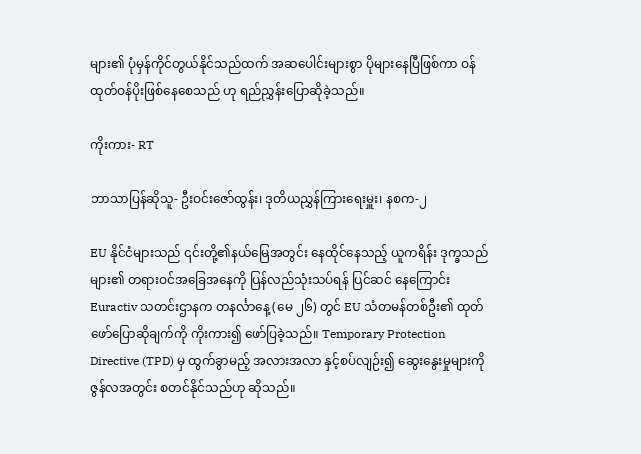များ၏ ပုံမှန်ကိုင်တွယ်နိုင်သည်ထက် အဆပေါင်းများစွာ ပိုများနေပြီဖြစ်ကာ ဝန်ထုတ်ဝန်ပိုးဖြစ်နေစေသည် ဟု ရည်ညွှန်းပြောဆိုခဲ့သည်။

ကိုးကား- RT

ဘာသာပြန်ဆိုသူ- ဦးဝင်းဇော်ထွန်း၊ ဒုတိယညွှန်ကြားရေးမှူး၊ နစက-၂

EU နိုင်ငံများသည် ၎င်းတို့၏နယ်မြေအတွင်း နေထိုင်နေသည့် ယူကရိန်း ဒုက္ခသည်များ၏ တရားဝင်အခြေအနေကို ပြန်လည်သုံးသပ်ရန် ပြင်ဆင် နေကြောင်း Euractiv သတင်းဌာနက တနင်္လာနေ့ (မေ ၂၆) တွင် EU သံတမန်တစ်ဦး၏ ထုတ်ဖော်ပြောဆိုချက်ကို ကိုးကား၍ ဖော်ပြခဲ့သည်။ Temporary Protection Directive (TPD) မှ ထွက်ခွာမည့် အလားအလာ နှင့်စပ်လျဉ်း၍ ဆွေးနွေးမှုများကို ဇွန်လအတွင်း စတင်နိုင်သည်ဟု ဆိုသည်။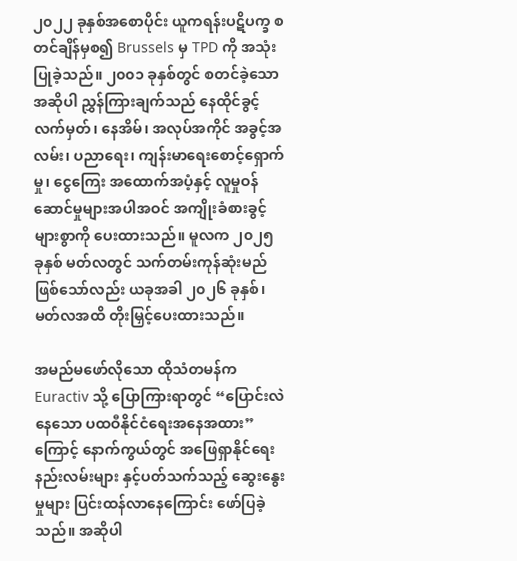၂၀၂၂ ခုနှစ်အစောပိုင်း ယူကရန်းပဋိပက္ခ စတင်ချိန်မှစ၍ Brussels မှ TPD ကို အသုံးပြုခဲ့သည်။ ၂၀၀၁ ခုနှစ်တွင် စတင်ခဲ့သော အဆိုပါ ညွှန်ကြားချက်သည် နေထိုင်ခွင့်လက်မှတ်၊ နေအိမ်၊ အလုပ်အကိုင် အခွင့်အလမ်း၊ ပညာရေး၊ ကျန်းမာရေးစောင့်ရှောက်မှု၊ ငွေကြေး အထောက်အပံ့နှင့် လူမှုဝန်ဆောင်မှုများအပါအဝင် အကျိုးခံစားခွင့်များစွာကို ပေးထားသည်။ မူလက ၂၀၂၅ ခုနှစ် မတ်လတွင် သက်တမ်းကုန်ဆုံးမည်ဖြစ်သော်လည်း ယခုအခါ ၂၀၂၆ ခုနှစ်၊ မတ်လအထိ တိုးမြှင့်ပေးထားသည်။

အမည်မဖော်လိုသော ထိုသံတမန်က Euractiv သို့ ပြောကြားရာတွင် “ပြောင်းလဲနေသော ပထဝီနိုင်ငံရေးအနေအထား” ကြောင့် နောက်ကွယ်တွင် အဖြေရှာနိုင်ရေး နည်းလမ်းများ နှင့်ပတ်သက်သည့် ဆွေးနွေးမှုများ ပြင်းထန်လာနေကြောင်း ဖော်ပြခဲ့သည်။ အဆိုပါ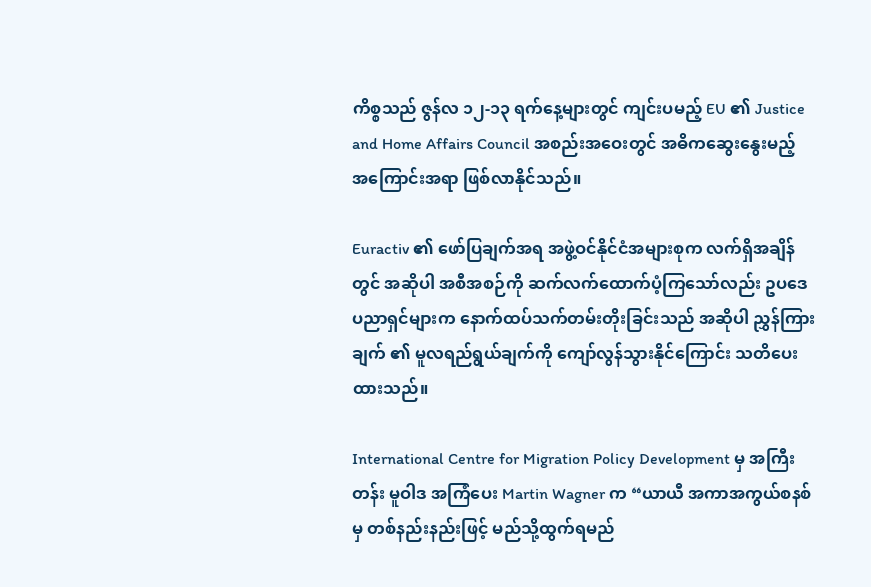ကိစ္စသည် ဇွန်လ ၁၂-၁၃ ရက်နေ့များတွင် ကျင်းပမည့် EU ၏ Justice and Home Affairs Council အစည်းအဝေးတွင် အဓိကဆွေးနွေးမည့် အကြောင်းအရာ ဖြစ်လာနိုင်သည်။

Euractiv ၏ ဖော်ပြချက်အရ အဖွဲ့ဝင်နိုင်ငံအများစုက လက်ရှိအချိန်တွင် အဆိုပါ အစီအစဉ်ကို ဆက်လက်ထောက်ပံ့ကြသော်လည်း ဥပဒေ ပညာရှင်များက နောက်ထပ်သက်တမ်းတိုးခြင်းသည် အဆိုပါ ညွှန်ကြားချက် ၏ မူလရည်ရွယ်ချက်ကို ကျော်လွန်သွားနိုင်ကြောင်း သတိပေးထားသည်။

International Centre for Migration Policy Development မှ အကြီးတန်း မူဝါဒ အကြံပေး Martin Wagner က “ယာယီ အကာအကွယ်စနစ်မှ တစ်နည်းနည်းဖြင့် မည်သို့ထွက်ရမည်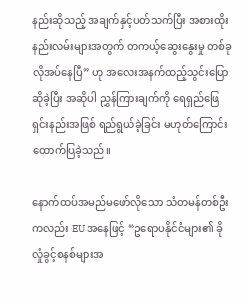နည်းဆိုသည့် အချက်နှင့်ပတ်သက်ပြီး အစားထိုးနည်းလမ်းများအတွက် တကယ့်ဆွေးနွေးမှု တစ်ခု လိုအပ်နေပြီ” ဟု အလေးအနက်ထည့်သွင်းပြောဆိုခဲ့ပြီး အဆိုပါ ညွှန်ကြားချက်ကို ရေရှည်ဖြေရှင်းနည်းအဖြစ် ရည်ရွယ်ခဲ့ခြင်း မဟုတ်ကြောင်း ထောက်ပြခဲ့သည်။

နောက်ထပ်အမည်မဖော်လိုသော သံတမန်တစ်ဦးကလည်း EU အနေဖြင့် “ဥရောပနိုင်ငံများ၏ ခိုလှုံခွင့်စနစ်များအ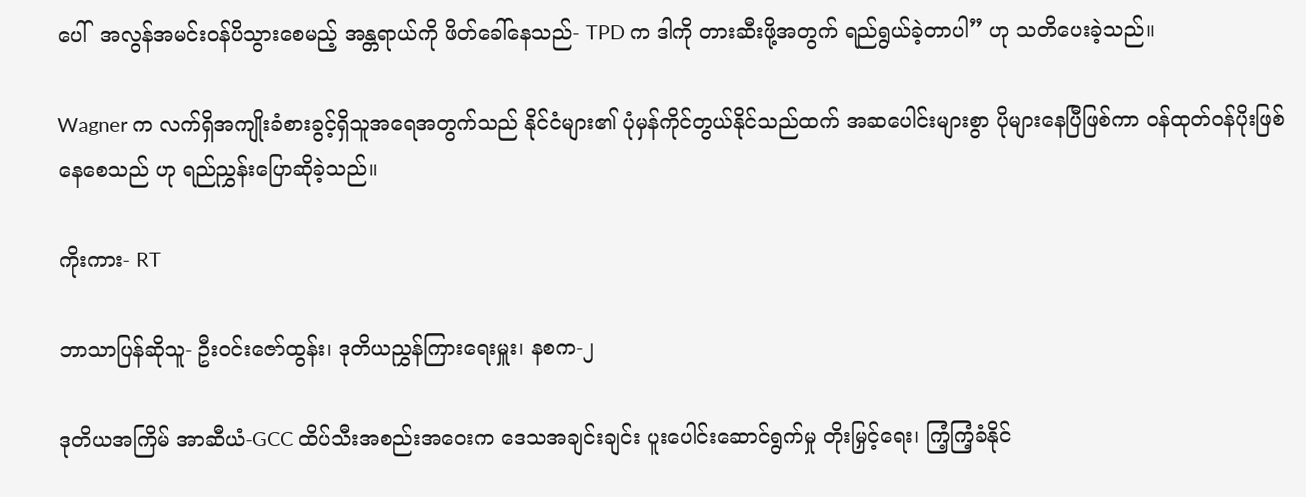ပေါ်  အလွန်အမင်းဝန်ပိသွားစေမည့် အန္တရာယ်ကို ဖိတ်ခေါ်နေသည်- TPD က ဒါကို တားဆီးဖို့အတွက် ရည်ရွယ်ခဲ့တာပါ” ဟု သတိပေးခဲ့သည်။

Wagner က လက်ရှိအကျိုးခံစားခွင့်ရှိသူအရေအတွက်သည် နိုင်ငံများ၏ ပုံမှန်ကိုင်တွယ်နိုင်သည်ထက် အဆပေါင်းများစွာ ပိုများနေပြီဖြစ်ကာ ဝန်ထုတ်ဝန်ပိုးဖြစ်နေစေသည် ဟု ရည်ညွှန်းပြောဆိုခဲ့သည်။

ကိုးကား- RT

ဘာသာပြန်ဆိုသူ- ဦးဝင်းဇော်ထွန်း၊ ဒုတိယညွှန်ကြားရေးမှူး၊ နစက-၂

ဒုတိယအကြိမ် အာဆီယံ-GCC ထိပ်သီးအစည်းအဝေးက ဒေသအချင်းချင်း ပူးပေါင်းဆောင်ရွက်မှု တိုးမြှင့်ရေး၊ ကြံ့ကြံ့ခံနိုင်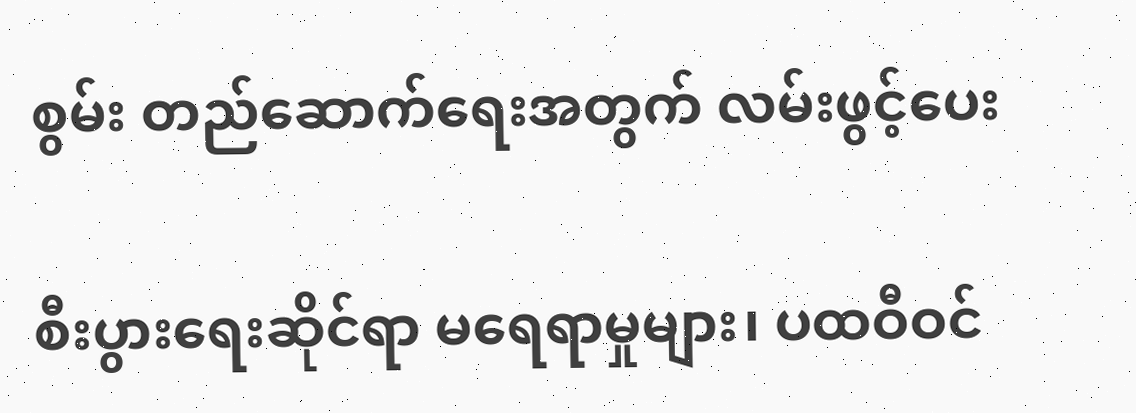စွမ်း တည်ဆောက်ရေးအတွက် လမ်းဖွင့်ပေး

စီးပွားရေးဆိုင်ရာ မရေရာမှုများ၊ ပထဝီဝင်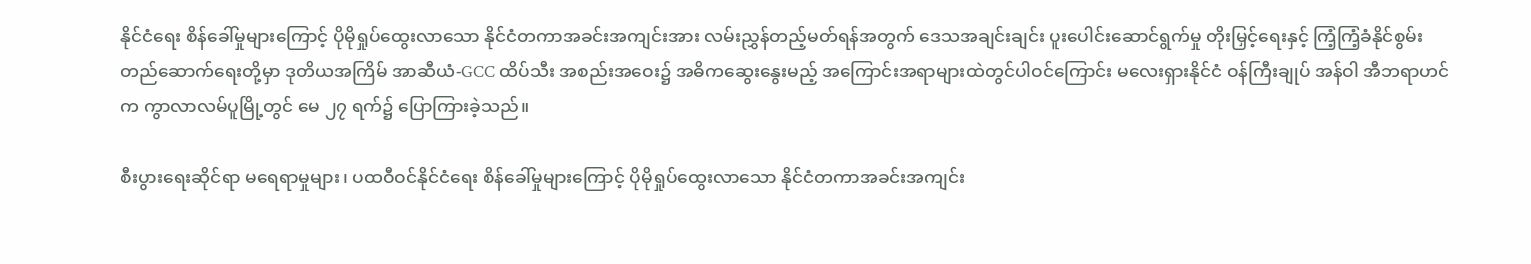နိုင်ငံရေး စိန်ခေါ်မှုများကြောင့် ပိုမိုရှုပ်ထွေးလာသော နိုင်ငံတကာအခင်းအကျင်းအား လမ်းညွှန်တည့်မတ်ရန်အတွက် ဒေသအချင်းချင်း ပူးပေါင်းဆောင်ရွက်မှု တိုးမြှင့်ရေးနှင့် ကြံ့ကြံ့ခံနိုင်စွမ်း တည်ဆောက်ရေးတို့မှာ ဒုတိယအကြိမ် အာဆီယံ-GCC ထိပ်သီး အစည်းအဝေး၌ အဓိကဆွေးနွေးမည့် အကြောင်းအရာများထဲတွင်ပါဝင်ကြောင်း မလေးရှားနိုင်ငံ ဝန်ကြီးချုပ် အန်ဝါ အီဘရာဟင်က ကွာလာလမ်ပူမြို့တွင် မေ ၂၇ ရက်၌ ပြောကြားခဲ့သည်။

စီးပွားရေးဆိုင်ရာ မရေရာမှုများ၊ ပထဝီဝင်နိုင်ငံရေး စိန်ခေါ်မှုများကြောင့် ပိုမိုရှုပ်ထွေးလာသော နိုင်ငံတကာအခင်းအကျင်း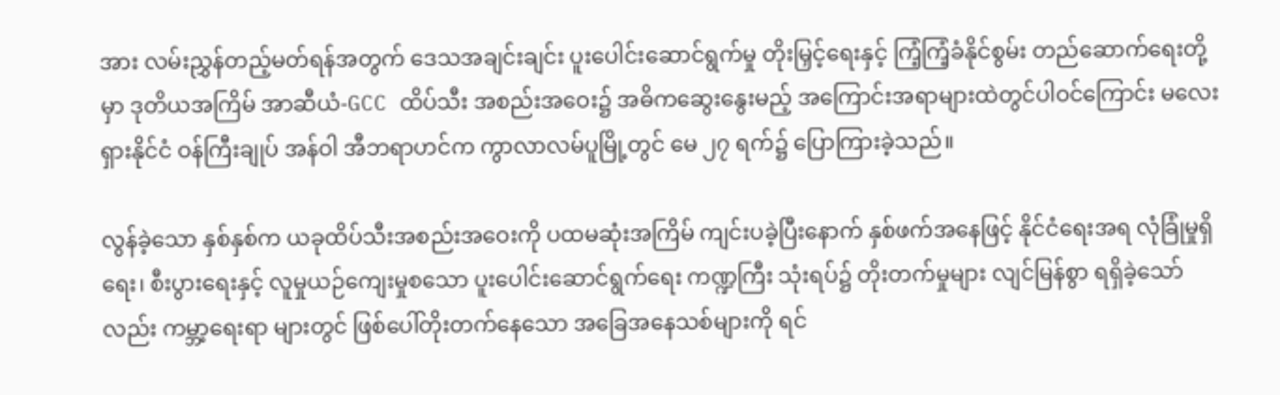အား လမ်းညွှန်တည့်မတ်ရန်အတွက် ဒေသအချင်းချင်း ပူးပေါင်းဆောင်ရွက်မှု တိုးမြှင့်ရေးနှင့် ကြံ့ကြံ့ခံနိုင်စွမ်း တည်ဆောက်ရေးတို့မှာ ဒုတိယအကြိမ် အာဆီယံ-GCC ထိပ်သီး အစည်းအဝေး၌ အဓိကဆွေးနွေးမည့် အကြောင်းအရာများထဲတွင်ပါဝင်ကြောင်း မလေးရှားနိုင်ငံ ဝန်ကြီးချုပ် အန်ဝါ အီဘရာဟင်က ကွာလာလမ်ပူမြို့တွင် မေ ၂၇ ရက်၌ ပြောကြားခဲ့သည်။

လွန်ခဲ့သော နှစ်နှစ်က ယခုထိပ်သီးအစည်းအဝေးကို ပထမဆုံးအကြိမ် ကျင်းပခဲ့ပြီးနောက် နှစ်ဖက်အနေဖြင့် နိုင်ငံရေးအရ လုံခြုံမှုရှိရေး၊ စီးပွားရေးနှင့် လူမှုယဉ်ကျေးမှုစသော ပူးပေါင်းဆောင်ရွက်ရေး ကဏ္ဍကြီး သုံးရပ်၌ တိုးတက်မှုများ လျင်မြန်စွာ ရရှိခဲ့သော်လည်း ကမ္ဘာ့ရေးရာ များတွင် ဖြစ်ပေါ်တိုးတက်နေသော အခြေအနေသစ်များကို ရင်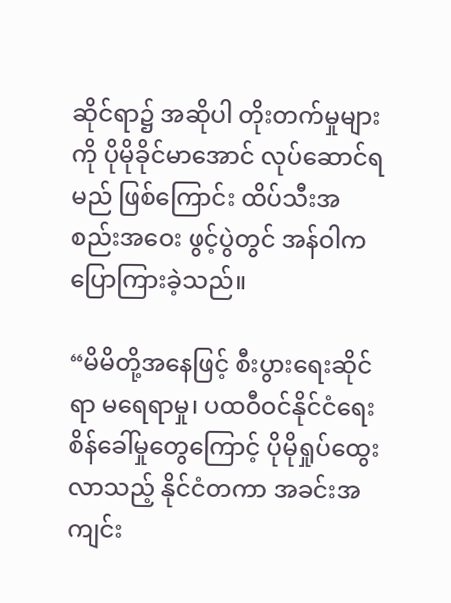ဆိုင်ရာ၌ အဆိုပါ တိုးတက်မှုများကို ပိုမိုခိုင်မာအောင် လုပ်ဆောင်ရမည် ဖြစ်ကြောင်း ထိပ်သီးအစည်းအဝေး ဖွင့်ပွဲတွင် အန်ဝါက ပြောကြားခဲ့သည်။

“မိမိတို့အနေဖြင့် စီးပွားရေးဆိုင်ရာ မရေရာမှု၊ ပထဝီဝင်နိုင်ငံရေး စိန်ခေါ်မှုတွေကြောင့် ပိုမိုရှုပ်ထွေးလာသည့် နိုင်ငံတကာ အခင်းအကျင်း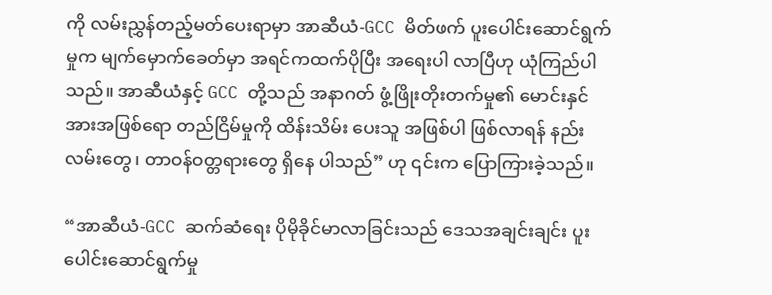ကို လမ်းညွှန်တည့်မတ်ပေးရာမှာ အာဆီယံ-GCC မိတ်ဖက် ပူးပေါင်းဆောင်ရွက်မှုက မျက်မှောက်ခေတ်မှာ အရင်ကထက်ပိုပြီး အရေးပါ လာပြီဟု ယုံကြည်ပါသည်။ အာဆီယံနှင့် GCC တို့သည် အနာဂတ် ဖွံ့ဖြိုးတိုးတက်မှု၏ မောင်းနှင်အားအဖြစ်ရော တည်ငြိမ်မှုကို ထိန်းသိမ်း ပေးသူ အဖြစ်ပါ ဖြစ်လာရန် နည်းလမ်းတွေ၊ တာဝန်ဝတ္တရားတွေ ရှိနေ ပါသည်” ဟု ၎င်းက ပြောကြားခဲ့သည်။

“အာဆီယံ-GCC ဆက်ဆံရေး ပိုမိုခိုင်မာလာခြင်းသည် ဒေသအချင်းချင်း ပူးပေါင်းဆောင်ရွက်မှု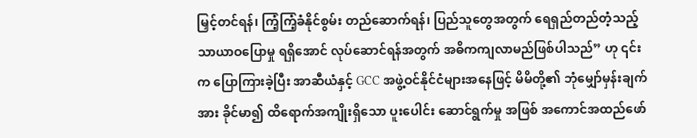မြှင့်တင်ရန်၊ ကြံ့ကြံ့ခံနိုင်စွမ်း တည်ဆောက်ရန်၊ ပြည်သူတွေအတွက် ရေရှည်တည်တံ့သည့် သာယာဝပြောမှု ရရှိအောင် လုပ်ဆောင်ရန်အတွက် အဓိကကျလာမည်ဖြစ်ပါသည်” ဟု ၎င်းက ပြောကြားခဲ့ပြီး အာဆီယံနှင့် GCC အဖွဲ့ဝင်နိုင်ငံများအနေဖြင့် မိမိတို့၏ ဘုံမျှော်မှန်းချက်အား ခိုင်မာ၍ ထိရောက်အကျိုးရှိသော ပူးပေါင်း ဆောင်ရွက်မှု အဖြစ် အကောင်အထည်ဖော်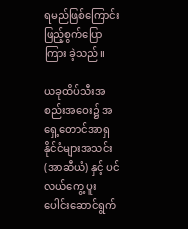ရမည်ဖြစ်ကြောင်း ဖြည့်စွက်ပြောကြား ခဲ့သည်။

ယခုထိပ်သီးအစည်းအဝေး၌ အရှေ့တောင်အာရှ နိုင်ငံများအသင်း (အာဆီယံ) နှင့် ပင်လယ်ကွေ့ ပူးပေါင်းဆောင်ရွက်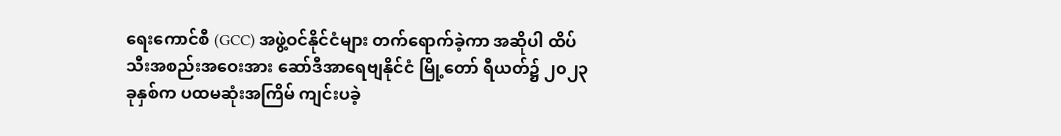ရေးကောင်စီ (GCC) အဖွဲ့ဝင်နိုင်ငံများ တက်ရောက်ခဲ့ကာ အဆိုပါ ထိပ်သီးအစည်းအဝေးအား ဆော်ဒီအာရေဗျနိုင်ငံ မြို့တော် ရီယတ်၌ ၂၀၂၃ ခုနှစ်က ပထမဆုံးအကြိမ် ကျင်းပခဲ့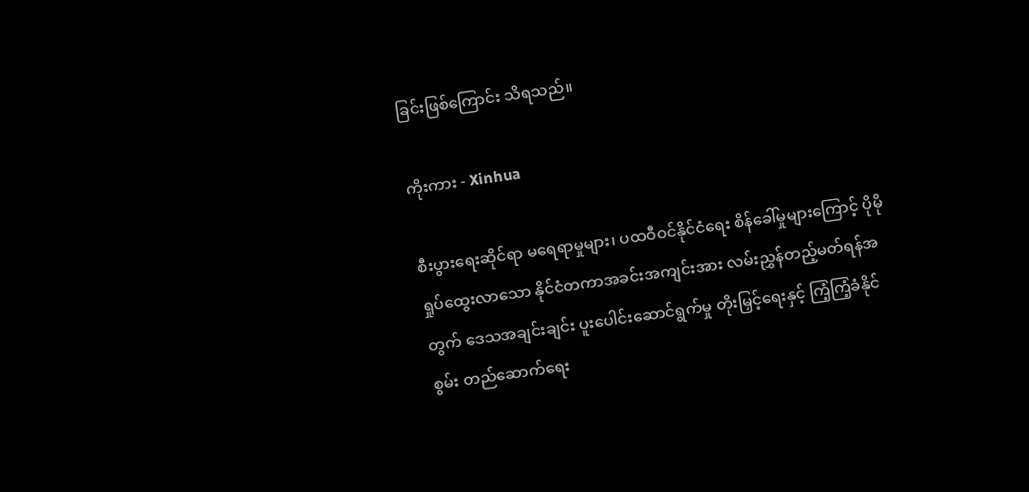ခြင်းဖြစ်ကြောင်း သိရသည်။

ကိုးကား - Xinhua

စီးပွားရေးဆိုင်ရာ မရေရာမှုများ၊ ပထဝီဝင်နိုင်ငံရေး စိန်ခေါ်မှုများကြောင့် ပိုမိုရှုပ်ထွေးလာသော နိုင်ငံတကာအခင်းအကျင်းအား လမ်းညွှန်တည့်မတ်ရန်အတွက် ဒေသအချင်းချင်း ပူးပေါင်းဆောင်ရွက်မှု တိုးမြှင့်ရေးနှင့် ကြံ့ကြံ့ခံနိုင်စွမ်း တည်ဆောက်ရေး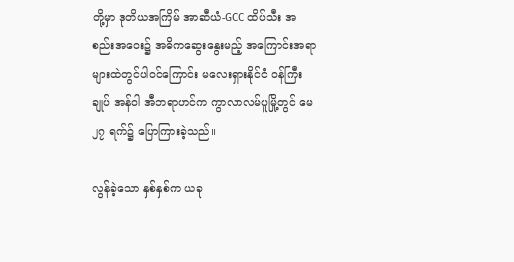တို့မှာ ဒုတိယအကြိမ် အာဆီယံ-GCC ထိပ်သီး အစည်းအဝေး၌ အဓိကဆွေးနွေးမည့် အကြောင်းအရာများထဲတွင်ပါဝင်ကြောင်း မလေးရှားနိုင်ငံ ဝန်ကြီးချုပ် အန်ဝါ အီဘရာဟင်က ကွာလာလမ်ပူမြို့တွင် မေ ၂၇ ရက်၌ ပြောကြားခဲ့သည်။

လွန်ခဲ့သော နှစ်နှစ်က ယခု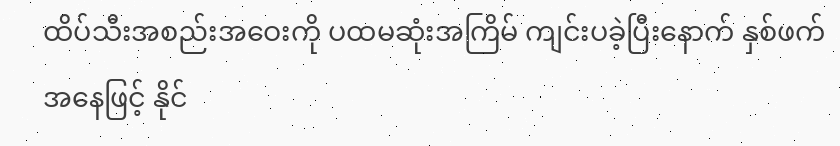ထိပ်သီးအစည်းအဝေးကို ပထမဆုံးအကြိမ် ကျင်းပခဲ့ပြီးနောက် နှစ်ဖက်အနေဖြင့် နိုင်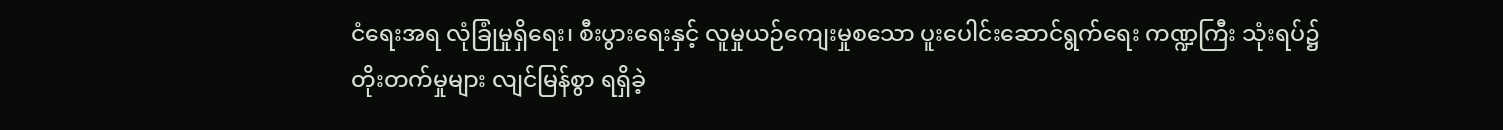ငံရေးအရ လုံခြုံမှုရှိရေး၊ စီးပွားရေးနှင့် လူမှုယဉ်ကျေးမှုစသော ပူးပေါင်းဆောင်ရွက်ရေး ကဏ္ဍကြီး သုံးရပ်၌ တိုးတက်မှုများ လျင်မြန်စွာ ရရှိခဲ့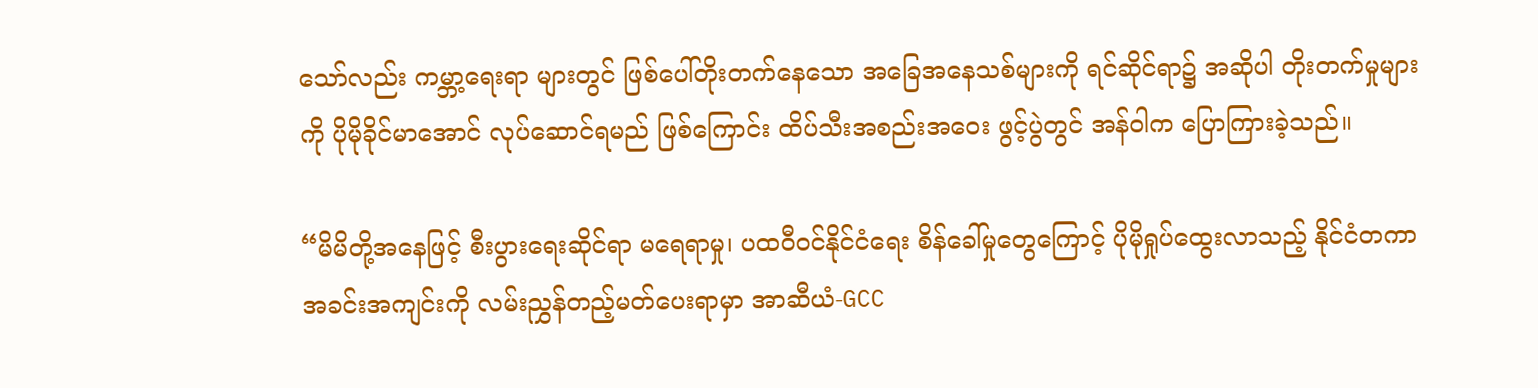သော်လည်း ကမ္ဘာ့ရေးရာ များတွင် ဖြစ်ပေါ်တိုးတက်နေသော အခြေအနေသစ်များကို ရင်ဆိုင်ရာ၌ အဆိုပါ တိုးတက်မှုများကို ပိုမိုခိုင်မာအောင် လုပ်ဆောင်ရမည် ဖြစ်ကြောင်း ထိပ်သီးအစည်းအဝေး ဖွင့်ပွဲတွင် အန်ဝါက ပြောကြားခဲ့သည်။

“မိမိတို့အနေဖြင့် စီးပွားရေးဆိုင်ရာ မရေရာမှု၊ ပထဝီဝင်နိုင်ငံရေး စိန်ခေါ်မှုတွေကြောင့် ပိုမိုရှုပ်ထွေးလာသည့် နိုင်ငံတကာ အခင်းအကျင်းကို လမ်းညွှန်တည့်မတ်ပေးရာမှာ အာဆီယံ-GCC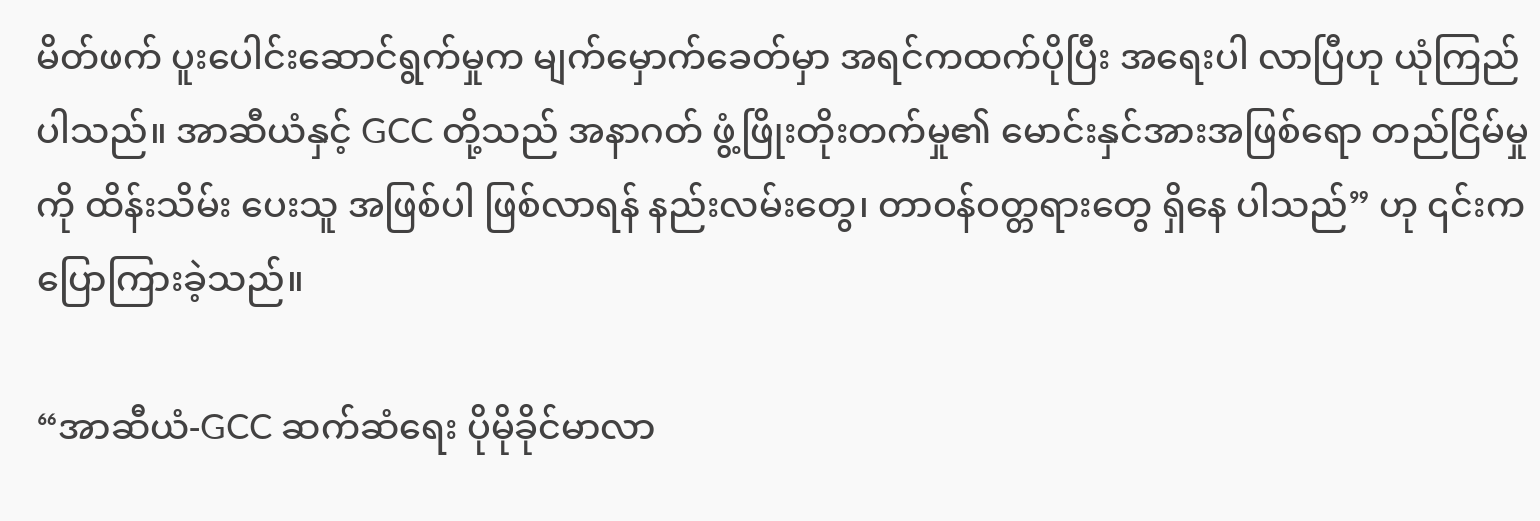မိတ်ဖက် ပူးပေါင်းဆောင်ရွက်မှုက မျက်မှောက်ခေတ်မှာ အရင်ကထက်ပိုပြီး အရေးပါ လာပြီဟု ယုံကြည်ပါသည်။ အာဆီယံနှင့် GCC တို့သည် အနာဂတ် ဖွံ့ဖြိုးတိုးတက်မှု၏ မောင်းနှင်အားအဖြစ်ရော တည်ငြိမ်မှုကို ထိန်းသိမ်း ပေးသူ အဖြစ်ပါ ဖြစ်လာရန် နည်းလမ်းတွေ၊ တာဝန်ဝတ္တရားတွေ ရှိနေ ပါသည်” ဟု ၎င်းက ပြောကြားခဲ့သည်။

“အာဆီယံ-GCC ဆက်ဆံရေး ပိုမိုခိုင်မာလာ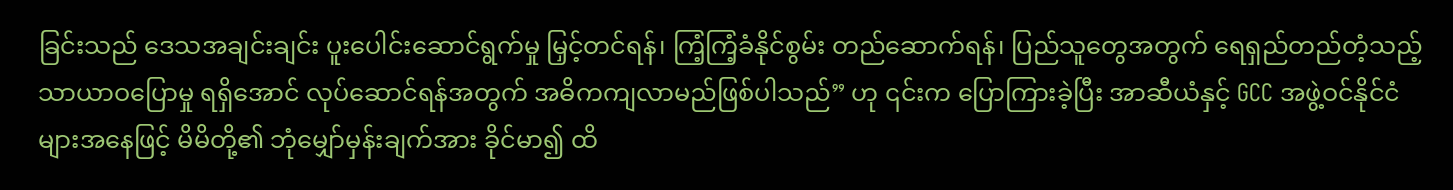ခြင်းသည် ဒေသအချင်းချင်း ပူးပေါင်းဆောင်ရွက်မှု မြှင့်တင်ရန်၊ ကြံ့ကြံ့ခံနိုင်စွမ်း တည်ဆောက်ရန်၊ ပြည်သူတွေအတွက် ရေရှည်တည်တံ့သည့် သာယာဝပြောမှု ရရှိအောင် လုပ်ဆောင်ရန်အတွက် အဓိကကျလာမည်ဖြစ်ပါသည်” ဟု ၎င်းက ပြောကြားခဲ့ပြီး အာဆီယံနှင့် GCC အဖွဲ့ဝင်နိုင်ငံများအနေဖြင့် မိမိတို့၏ ဘုံမျှော်မှန်းချက်အား ခိုင်မာ၍ ထိ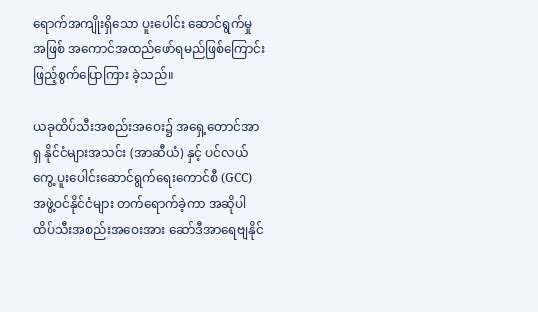ရောက်အကျိုးရှိသော ပူးပေါင်း ဆောင်ရွက်မှု အဖြစ် အကောင်အထည်ဖော်ရမည်ဖြစ်ကြောင်း ဖြည့်စွက်ပြောကြား ခဲ့သည်။

ယခုထိပ်သီးအစည်းအဝေး၌ အရှေ့တောင်အာရှ နိုင်ငံများအသင်း (အာဆီယံ) နှင့် ပင်လယ်ကွေ့ ပူးပေါင်းဆောင်ရွက်ရေးကောင်စီ (GCC) အဖွဲ့ဝင်နိုင်ငံများ တက်ရောက်ခဲ့ကာ အဆိုပါ ထိပ်သီးအစည်းအဝေးအား ဆော်ဒီအာရေဗျနိုင်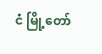ငံ မြို့တော်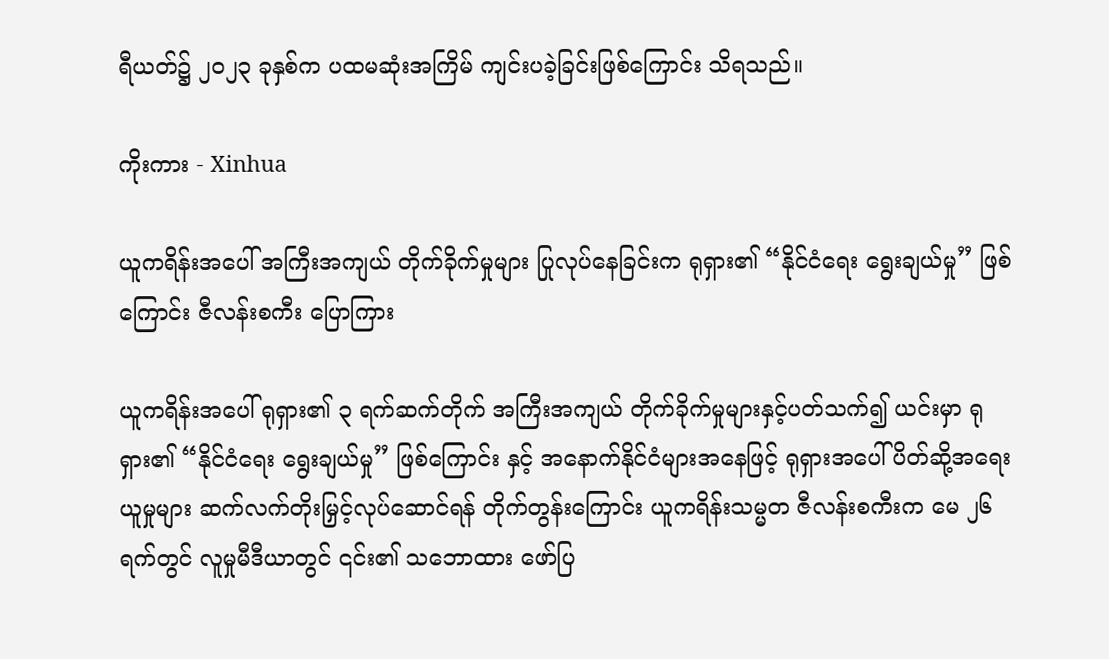ရီယတ်၌ ၂၀၂၃ ခုနှစ်က ပထမဆုံးအကြိမ် ကျင်းပခဲ့ခြင်းဖြစ်ကြောင်း သိရသည်။

ကိုးကား - Xinhua

ယူကရိန်းအပေါ် အကြီးအကျယ် တိုက်ခိုက်မှုများ ပြုလုပ်နေခြင်းက ရုရှား၏ “နိုင်ငံရေး ရွေးချယ်မှု” ဖြစ်ကြောင်း ဇီလန်းစကီး ပြောကြား

ယူကရိန်းအပေါ် ရုရှား၏ ၃ ရက်ဆက်တိုက် အကြီးအကျယ် တိုက်ခိုက်မှုများနှင့်ပတ်သက်၍ ယင်းမှာ ရုရှား၏ “နိုင်ငံရေး ရွေးချယ်မှု” ဖြစ်ကြောင်း နှင့် အနောက်နိုင်ငံများအနေဖြင့် ရုရှားအပေါ် ပိတ်ဆို့အရေးယူမှုများ ဆက်လက်တိုးမြှင့်လုပ်ဆောင်ရန် တိုက်တွန်းကြောင်း ယူကရိန်းသမ္မတ ဇီလန်းစကီးက မေ ၂၆ ရက်တွင် လူမှုမီဒီယာတွင် ၎င်း၏ သဘောထား ဖော်ပြ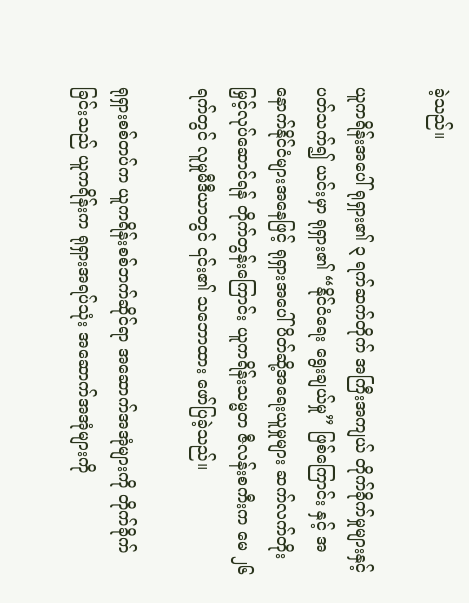ခဲ့သည်။

ယူကရိန်းအပေါ် ရုရှား၏ ၃ ရက်ဆက်တိုက် အကြီးအကျယ် တိုက်ခိုက်မှုများနှင့်ပတ်သက်၍ ယင်းမှာ ရုရှား၏ “နိုင်ငံရေး ရွေးချယ်မှု” ဖြစ်ကြောင်း နှင့် အနောက်နိုင်ငံများအနေဖြင့် ရုရှားအပေါ် ပိတ်ဆို့အရေးယူမှုများ ဆက်လက်တိုးမြှင့်လုပ်ဆောင်ရန် တိုက်တွန်းကြောင်း ယူကရိန်းသမ္မတ ဇီလန်းစကီးက မေ ၂၆ ရက်တွင် လူမှုမီဒီယာတွင် ၎င်း၏ သဘောထား ဖော်ပြခဲ့သည်။

ရုရှားစစ်တပ်က ယူကရိန်းစစ်ဘက်ဆိုင်ရာ အဆောက်အအုံများကို တိုက်ခိုက်ခြင်းသည် ယူကရိန်းက ရုရှားအရပ်သုံး အဆောက်အအုံများကို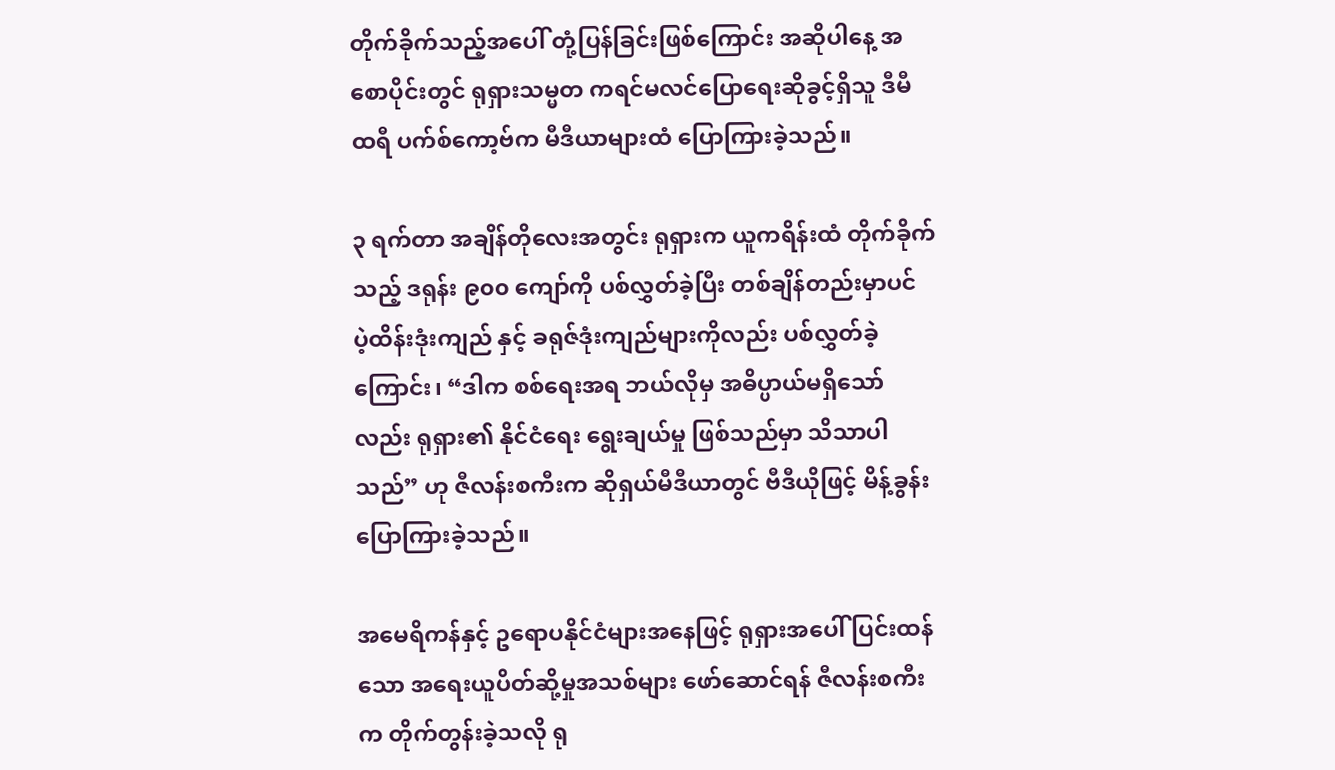တိုက်ခိုက်သည့်အပေါ် တုံ့ပြန်ခြင်းဖြစ်ကြောင်း အဆိုပါနေ့ အစောပိုင်းတွင် ရုရှားသမ္မတ ကရင်မလင်ပြောရေးဆိုခွင့်ရှိသူ ဒီမီထရီ ပက်စ်ကော့ဗ်က မီဒီယာများထံ ပြောကြားခဲ့သည်။

၃ ရက်တာ အချိန်တိုလေးအတွင်း ရုရှားက ယူကရိန်းထံ တိုက်ခိုက်သည့် ဒရုန်း ၉၀၀ ကျော်ကို ပစ်လွှတ်ခဲ့ပြီး တစ်ချိန်တည်းမှာပင် ပဲ့ထိန်းဒုံးကျည် နှင့် ခရုဇ်ဒုံးကျည်များကိုလည်း ပစ်လွှတ်ခဲ့ကြောင်း၊ “ဒါက စစ်ရေးအရ ဘယ်လိုမှ အဓိပ္ပာယ်မရှိသော်လည်း ရုရှား၏ နိုင်ငံရေး ရွေးချယ်မှု ဖြစ်သည်မှာ သိသာပါသည်” ဟု ဇီလန်းစကီးက ဆိုရှယ်မီဒီယာတွင် ဗီဒီယိုဖြင့် မိန့်ခွန်းပြောကြားခဲ့သည်။

အမေရိကန်နှင့် ဥရောပနိုင်ငံများအနေဖြင့် ရုရှားအပေါ် ပြင်းထန်သော အရေးယူပိတ်ဆို့မှုအသစ်များ ဖော်ဆောင်ရန် ဇီလန်းစကီးက တိုက်တွန်းခဲ့သလို ရု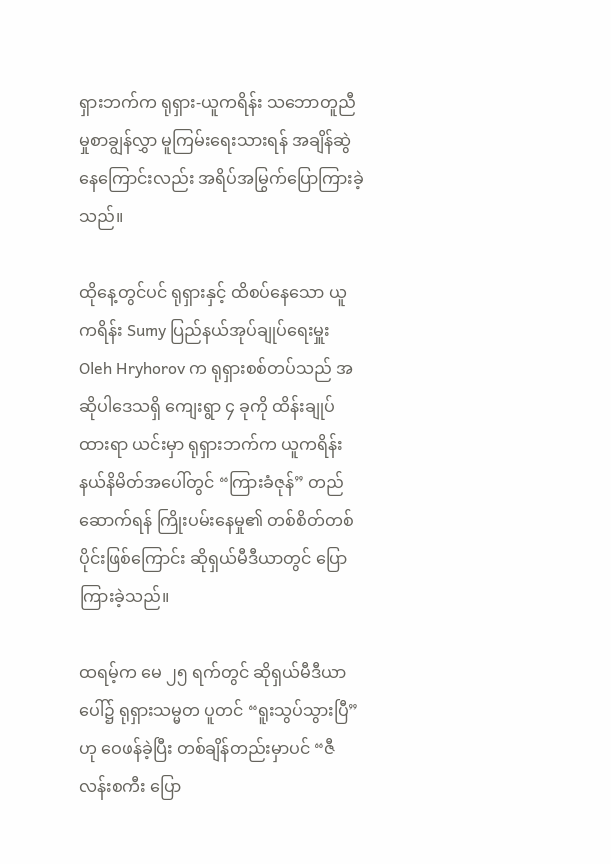ရှားဘက်က ရုရှား-ယူကရိန်း သဘောတူညီမှုစာချွန်လွှာ မူကြမ်းရေးသားရန် အချိန်ဆွဲနေကြောင်းလည်း အရိပ်အမြွက်ပြောကြားခဲ့သည်။

ထိုနေ့တွင်ပင် ရုရှားနှင့် ထိစပ်နေသော ယူကရိန်း Sumy ပြည်နယ်အုပ်ချုပ်ရေးမှူး Oleh Hryhorov က ရုရှားစစ်တပ်သည် အဆိုပါဒေသရှိ ကျေးရွာ ၄ ခုကို ထိန်းချုပ်ထားရာ ယင်းမှာ ရုရှားဘက်က ယူကရိန်း နယ်နိမိတ်အပေါ်တွင် “ကြားခံဇုန်” တည်ဆောက်ရန် ကြိုးပမ်းနေမှု၏ တစ်စိတ်တစ်ပိုင်းဖြစ်ကြောင်း ဆိုရှယ်မီဒီယာတွင် ပြောကြားခဲ့သည်။

ထရမ့်က မေ ၂၅ ရက်တွင် ဆိုရှယ်မီဒီယာပေါ်၌ ရုရှားသမ္မတ ပူတင် “ရူးသွပ်သွားပြီ” ဟု ဝေဖန်ခဲ့ပြီး တစ်ချိန်တည်းမှာပင် “ဇီလန်းစကီး ပြော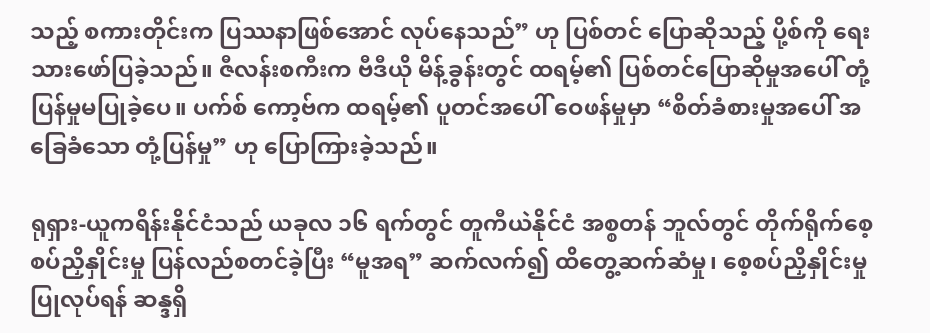သည့် စကားတိုင်းက ပြဿနာဖြစ်အောင် လုပ်နေသည်” ဟု ပြစ်တင် ပြောဆိုသည့် ပို့စ်ကို ရေးသားဖော်ပြခဲ့သည်။ ဇီလန်းစကီးက ဗီဒီယို မိန့်ခွန်းတွင် ထရမ့်၏ ပြစ်တင်ပြောဆိုမှုအပေါ် တုံ့ပြန်မှုမပြုခဲ့ပေ။ ပက်စ် ကော့ဗ်က ထရမ့်၏ ပူတင်အပေါ် ဝေဖန်မှုမှာ “စိတ်ခံစားမှုအပေါ် အခြေခံသော တုံ့ပြန်မှု” ဟု ပြောကြားခဲ့သည်။

ရုရှား-ယူကရိန်းနိုင်ငံသည် ယခုလ ၁၆ ရက်တွင် တူကီယဲနိုင်ငံ အစ္စတန် ဘူလ်တွင် တိုက်ရိုက်စေ့စပ်ညှိနှိုင်းမှု ပြန်လည်စတင်ခဲ့ပြီး “မူအရ” ဆက်လက်၍ ထိတွေ့ဆက်ဆံမှု၊ စေ့စပ်ညှိနှိုင်းမှုပြုလုပ်ရန် ဆန္ဒရှိ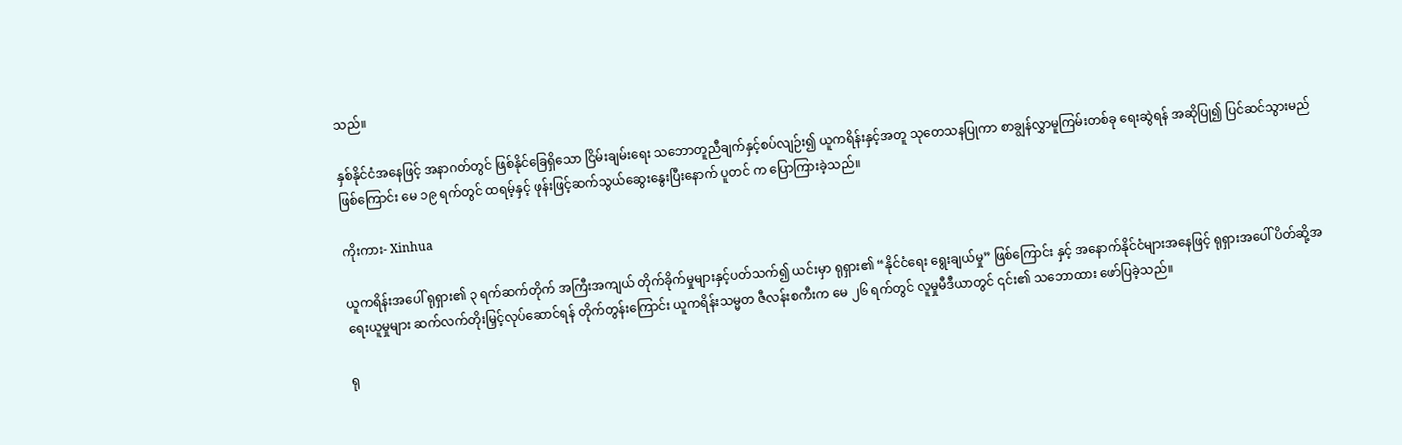သည်။

နှစ်နိုင်ငံအနေဖြင့် အနာဂတ်တွင် ဖြစ်နိုင်ခြေရှိသော ငြိမ်းချမ်းရေး သဘောတူညီချက်နှင့်စပ်လျဉ်း၍ ယူကရိန်းနှင့်အတူ သုတေသနပြုကာ စာချွန်လွှာမူကြမ်းတစ်ခု ရေးဆွဲရန် အဆိုပြု၍ ပြင်ဆင်သွားမည်ဖြစ်ကြောင်း မေ ၁၉ ရက်တွင် ထရမ့်နှင့် ဖုန်းဖြင့်ဆက်သွယ်ဆွေးနွေးပြီးနောက် ပူတင် က ပြောကြားခဲ့သည်။

ကိုးကား- Xinhua

ယူကရိန်းအပေါ် ရုရှား၏ ၃ ရက်ဆက်တိုက် အကြီးအကျယ် တိုက်ခိုက်မှုများနှင့်ပတ်သက်၍ ယင်းမှာ ရုရှား၏ “နိုင်ငံရေး ရွေးချယ်မှု” ဖြစ်ကြောင်း နှင့် အနောက်နိုင်ငံများအနေဖြင့် ရုရှားအပေါ် ပိတ်ဆို့အရေးယူမှုများ ဆက်လက်တိုးမြှင့်လုပ်ဆောင်ရန် တိုက်တွန်းကြောင်း ယူကရိန်းသမ္မတ ဇီလန်းစကီးက မေ ၂၆ ရက်တွင် လူမှုမီဒီယာတွင် ၎င်း၏ သဘောထား ဖော်ပြခဲ့သည်။

ရု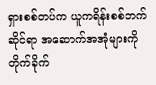ရှားစစ်တပ်က ယူကရိန်းစစ်ဘက်ဆိုင်ရာ အဆောက်အအုံများကို တိုက်ခိုက်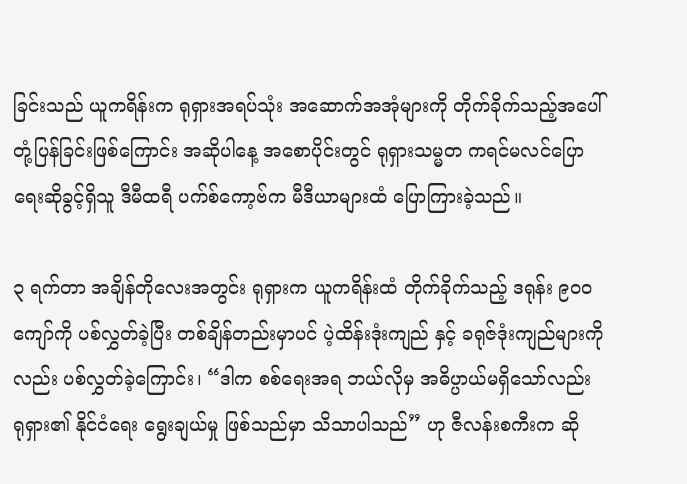ခြင်းသည် ယူကရိန်းက ရုရှားအရပ်သုံး အဆောက်အအုံများကို တိုက်ခိုက်သည့်အပေါ် တုံ့ပြန်ခြင်းဖြစ်ကြောင်း အဆိုပါနေ့ အစောပိုင်းတွင် ရုရှားသမ္မတ ကရင်မလင်ပြောရေးဆိုခွင့်ရှိသူ ဒီမီထရီ ပက်စ်ကော့ဗ်က မီဒီယာများထံ ပြောကြားခဲ့သည်။

၃ ရက်တာ အချိန်တိုလေးအတွင်း ရုရှားက ယူကရိန်းထံ တိုက်ခိုက်သည့် ဒရုန်း ၉၀၀ ကျော်ကို ပစ်လွှတ်ခဲ့ပြီး တစ်ချိန်တည်းမှာပင် ပဲ့ထိန်းဒုံးကျည် နှင့် ခရုဇ်ဒုံးကျည်များကိုလည်း ပစ်လွှတ်ခဲ့ကြောင်း၊ “ဒါက စစ်ရေးအရ ဘယ်လိုမှ အဓိပ္ပာယ်မရှိသော်လည်း ရုရှား၏ နိုင်ငံရေး ရွေးချယ်မှု ဖြစ်သည်မှာ သိသာပါသည်” ဟု ဇီလန်းစကီးက ဆို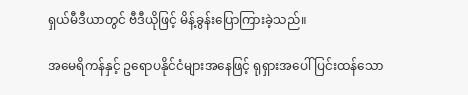ရှယ်မီဒီယာတွင် ဗီဒီယိုဖြင့် မိန့်ခွန်းပြောကြားခဲ့သည်။

အမေရိကန်နှင့် ဥရောပနိုင်ငံများအနေဖြင့် ရုရှားအပေါ် ပြင်းထန်သော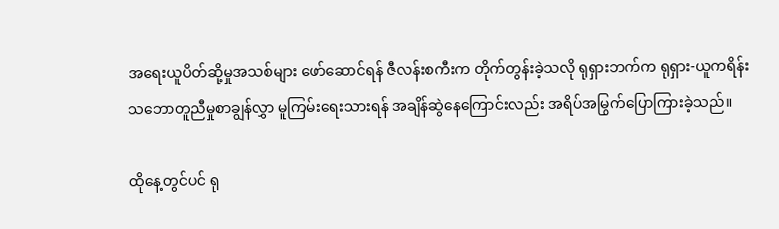အရေးယူပိတ်ဆို့မှုအသစ်များ ဖော်ဆောင်ရန် ဇီလန်းစကီးက တိုက်တွန်းခဲ့သလို ရုရှားဘက်က ရုရှား-ယူကရိန်း သဘောတူညီမှုစာချွန်လွှာ မူကြမ်းရေးသားရန် အချိန်ဆွဲနေကြောင်းလည်း အရိပ်အမြွက်ပြောကြားခဲ့သည်။

ထိုနေ့တွင်ပင် ရု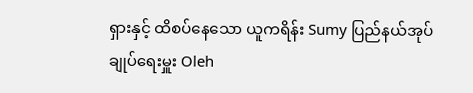ရှားနှင့် ထိစပ်နေသော ယူကရိန်း Sumy ပြည်နယ်အုပ်ချုပ်ရေးမှူး Oleh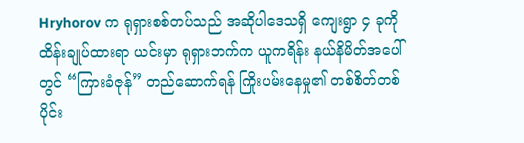Hryhorov က ရုရှားစစ်တပ်သည် အဆိုပါဒေသရှိ ကျေးရွာ ၄ ခုကို ထိန်းချုပ်ထားရာ ယင်းမှာ ရုရှားဘက်က ယူကရိန်း နယ်နိမိတ်အပေါ်တွင် “ကြားခံဇုန်” တည်ဆောက်ရန် ကြိုးပမ်းနေမှု၏ တစ်စိတ်တစ်ပိုင်း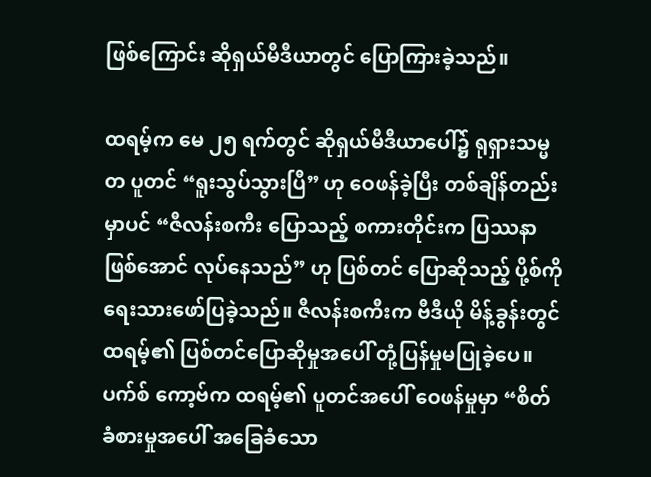ဖြစ်ကြောင်း ဆိုရှယ်မီဒီယာတွင် ပြောကြားခဲ့သည်။

ထရမ့်က မေ ၂၅ ရက်တွင် ဆိုရှယ်မီဒီယာပေါ်၌ ရုရှားသမ္မတ ပူတင် “ရူးသွပ်သွားပြီ” ဟု ဝေဖန်ခဲ့ပြီး တစ်ချိန်တည်းမှာပင် “ဇီလန်းစကီး ပြောသည့် စကားတိုင်းက ပြဿနာဖြစ်အောင် လုပ်နေသည်” ဟု ပြစ်တင် ပြောဆိုသည့် ပို့စ်ကို ရေးသားဖော်ပြခဲ့သည်။ ဇီလန်းစကီးက ဗီဒီယို မိန့်ခွန်းတွင် ထရမ့်၏ ပြစ်တင်ပြောဆိုမှုအပေါ် တုံ့ပြန်မှုမပြုခဲ့ပေ။ ပက်စ် ကော့ဗ်က ထရမ့်၏ ပူတင်အပေါ် ဝေဖန်မှုမှာ “စိတ်ခံစားမှုအပေါ် အခြေခံသော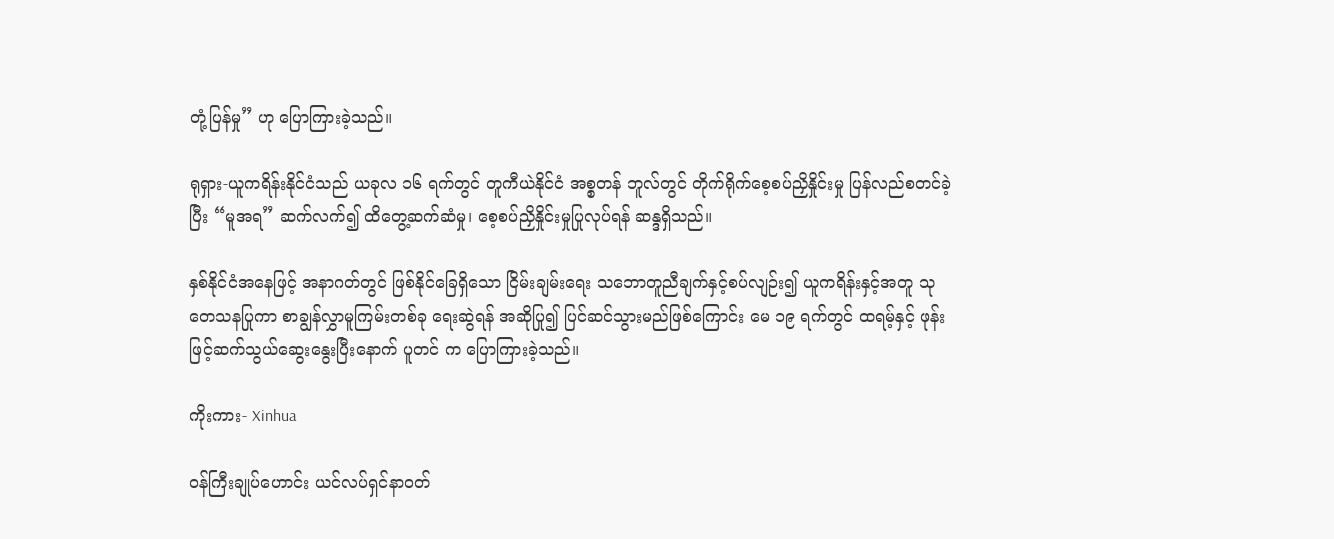တုံ့ပြန်မှု” ဟု ပြောကြားခဲ့သည်။

ရုရှား-ယူကရိန်းနိုင်ငံသည် ယခုလ ၁၆ ရက်တွင် တူကီယဲနိုင်ငံ အစ္စတန် ဘူလ်တွင် တိုက်ရိုက်စေ့စပ်ညှိနှိုင်းမှု ပြန်လည်စတင်ခဲ့ပြီး “မူအရ” ဆက်လက်၍ ထိတွေ့ဆက်ဆံမှု၊ စေ့စပ်ညှိနှိုင်းမှုပြုလုပ်ရန် ဆန္ဒရှိသည်။

နှစ်နိုင်ငံအနေဖြင့် အနာဂတ်တွင် ဖြစ်နိုင်ခြေရှိသော ငြိမ်းချမ်းရေး သဘောတူညီချက်နှင့်စပ်လျဉ်း၍ ယူကရိန်းနှင့်အတူ သုတေသနပြုကာ စာချွန်လွှာမူကြမ်းတစ်ခု ရေးဆွဲရန် အဆိုပြု၍ ပြင်ဆင်သွားမည်ဖြစ်ကြောင်း မေ ၁၉ ရက်တွင် ထရမ့်နှင့် ဖုန်းဖြင့်ဆက်သွယ်ဆွေးနွေးပြီးနောက် ပူတင် က ပြောကြားခဲ့သည်။

ကိုးကား- Xinhua

ဝန်ကြီးချုပ်ဟောင်း ယင်လပ်ရှင်နာဝတ်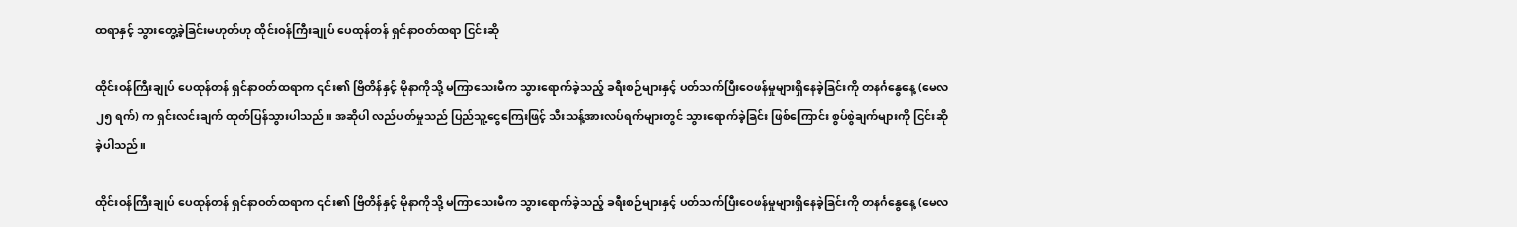ထရာနှင့် သွားတွေ့ခဲ့ခြင်းမဟုတ်ဟု ထိုင်းဝန်ကြီးချုပ် ပေထုန်တန် ရှင်နာဝတ်ထရာ ငြင်းဆို

ထိုင်းဝန်ကြီးချုပ် ပေထုန်တန် ရှင်နာဝတ်ထရာက ၎င်း၏ ဗြိတိန်နှင့် မိုနာကိုသို့ မကြာသေးမီက သွားရောက်ခဲ့သည့် ခရီးစဉ်များနှင့် ပတ်သက်ပြီးဝေဖန်မှုများရှိနေခဲ့ခြင်းကို တနင်္ဂနွေနေ့ (မေလ ၂၅ ရက်) က ရှင်းလင်းချက် ထုတ်ပြန်သွားပါသည်။ အဆိုပါ လည်ပတ်မှုသည် ပြည်သူ့ငွေကြေးဖြင့် သီးသန့်အားလပ်ရက်များတွင် သွားရောက်ခဲ့ခြင်း ဖြစ်ကြောင်း စွပ်စွဲချက်များကို ငြင်းဆိုခဲ့ပါသည်။

ထိုင်းဝန်ကြီးချုပ် ပေထုန်တန် ရှင်နာဝတ်ထရာက ၎င်း၏ ဗြိတိန်နှင့် မိုနာကိုသို့ မကြာသေးမီက သွားရောက်ခဲ့သည့် ခရီးစဉ်များနှင့် ပတ်သက်ပြီးဝေဖန်မှုများရှိနေခဲ့ခြင်းကို တနင်္ဂနွေနေ့ (မေလ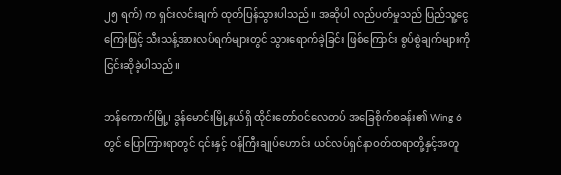၂၅ ရက်) က ရှင်းလင်းချက် ထုတ်ပြန်သွားပါသည်။ အဆိုပါ လည်ပတ်မှုသည် ပြည်သူ့ငွေကြေးဖြင့် သီးသန့်အားလပ်ရက်များတွင် သွားရောက်ခဲ့ခြင်း ဖြစ်ကြောင်း စွပ်စွဲချက်များကို ငြင်းဆိုခဲ့ပါသည်။

ဘန်ကောက်မြို့၊ ဒွန်မောင်းမြို့နယ်ရှိ ထိုင်းတော်ဝင်လေတပ် အခြေစိုက်စခန်း၏ Wing 6 တွင် ပြောကြားရာတွင် ၎င်းနှင့် ဝန်ကြီးချုပ်ဟောင်း ယင်လပ်ရှင်နာဝတ်ထရာတို့နှင့်အတူ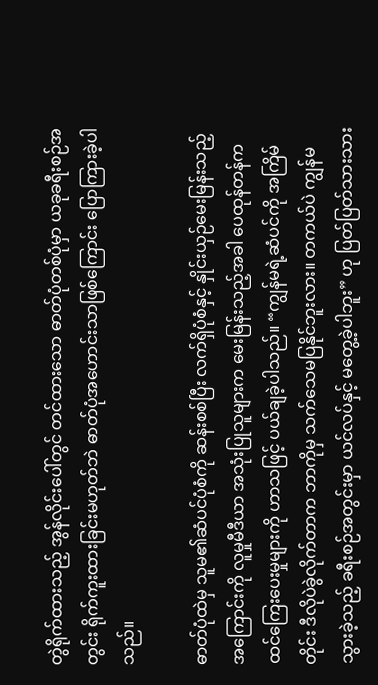တွဲရိုက်ထားသည့် အွန်လိုင်းပေါ်တွင် တင်ထားသော ဓာတ်ပုံတစ်ပုံမှာ ယခုခရီးစဉ်အတွင်း ရိုက်ကူးထားခြင်းမဟုတ်ဘဲ ဓာတ်ပုံအဟောင်းသာဖြစ်ကြောင်း ပြောကြားခဲ့ပါသည်။

ဓာတ်ပုံထဲမှ သူမ၏ဆံပင်ပုံစံကို ဆန်းစစ်ပြီး လက်ရှိပုံစံနှင့် နှိုင်းယှဉ်မေးမြန်းသည့်အကြောင်းကို လူမှုမီဒီယာ အသုံးပြုသူများက မေးမြန်းသည့်အခါ ပေထုန်တန်က ထင်ကြေးပေးမှုများကို ဟာသဖြင့် ပယ်ချခဲ့ပါသည်။ “ကျွန်မရဲ့ဆံပင်ကို အကြိမ်တိုင်း ဒီလိုပဲခွဲလိုက်တာက ဘာကိုမှ သက်သေမပြနိုင်ဘူးလား။ တကယ်ပဲ ကျွန်မသွားခဲ့သည့် ခရီးစဉ်အတွင်းမှာ ယင်လပ်နှင့် မတွေ့ခဲ့ပါဘူး” ဟု ပြတ်ပြတ်သားသား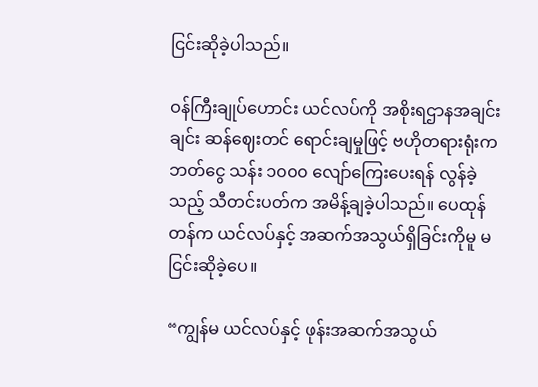ငြင်းဆိုခဲ့ပါသည်။

ဝန်ကြီးချုပ်ဟောင်း ယင်လပ်ကို အစိုးရဌာနအချင်းချင်း ဆန်ဈေးတင် ရောင်းချမှုဖြင့် ဗဟိုတရားရုံးက ဘတ်ငွေ သန်း ၁၀၀၀ လျော်ကြေးပေးရန် လွန်ခဲ့သည့် သီတင်းပတ်က အမိန့်ချခဲ့ပါသည်။ ပေထုန်တန်က ယင်လပ်နှင့် အဆက်အသွယ်ရှိခြင်းကိုမူ မငြင်းဆိုခဲ့ပေ။

“ကျွန်မ ယင်လပ်နှင့် ဖုန်းအဆက်အသွယ်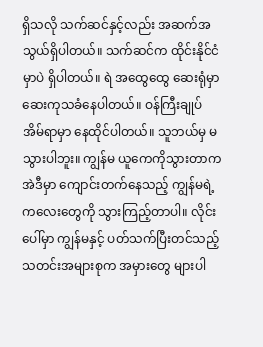ရှိသလို သက်ဆင်နှင့်လည်း အဆက်အသွယ်ရှိပါတယ်။ သက်ဆင်က ထိုင်းနိုင်ငံမှာပဲ ရှိပါတယ်။ ရဲ အထွေထွေ ဆေးရုံမှာ ဆေးကုသခံနေပါတယ်။ ဝန်ကြီးချုပ် အိမ်ရာမှာ နေထိုင်ပါတယ်။ သူဘယ်မှ မသွားပါဘူး။ ကျွန်မ ယူကေကိုသွားတာက အဲဒီမှာ ကျောင်းတက်နေသည့် ကျွန်မရဲ့ ကလေးတွေကို သွားကြည့်တာပါ။ လိုင်းပေါ်မှာ ကျွန်မနှင့် ပတ်သက်ပြီးတင်သည့် သတင်းအများစုက အမှားတွေ များပါ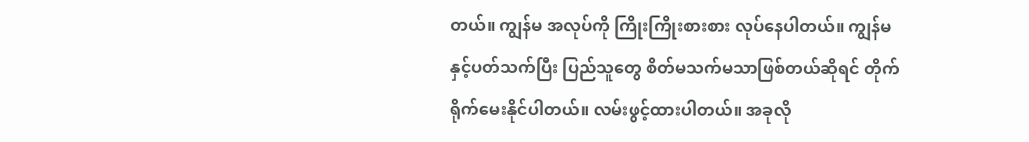တယ်။ ကျွန်မ အလုပ်ကို ကြိုးကြိုးစားစား လုပ်နေပါတယ်။ ကျွန်မနှင့်ပတ်သက်ပြီး ပြည်သူတွေ စိတ်မသက်မသာဖြစ်တယ်ဆိုရင် တိုက်ရိုက်မေးနိုင်ပါတယ်။ လမ်းဖွင့်ထားပါတယ်။ အခုလို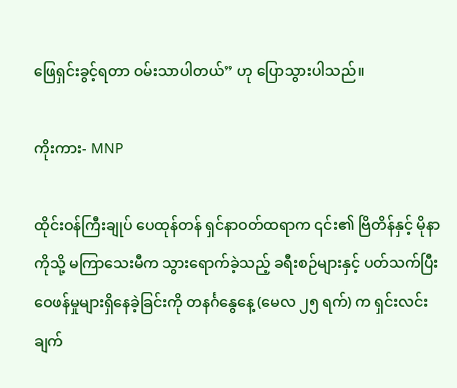ဖြေရှင်းခွင့်ရတာ ဝမ်းသာပါတယ်” ဟု ပြောသွားပါသည်။

ကိုးကား- MNP

ထိုင်းဝန်ကြီးချုပ် ပေထုန်တန် ရှင်နာဝတ်ထရာက ၎င်း၏ ဗြိတိန်နှင့် မိုနာကိုသို့ မကြာသေးမီက သွားရောက်ခဲ့သည့် ခရီးစဉ်များနှင့် ပတ်သက်ပြီးဝေဖန်မှုများရှိနေခဲ့ခြင်းကို တနင်္ဂနွေနေ့ (မေလ ၂၅ ရက်) က ရှင်းလင်းချက်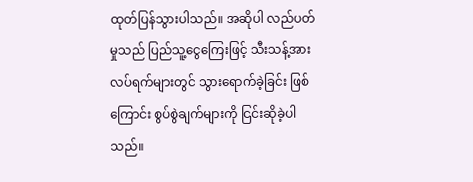ထုတ်ပြန်သွားပါသည်။ အဆိုပါ လည်ပတ်မှုသည် ပြည်သူ့ငွေကြေးဖြင့် သီးသန့်အားလပ်ရက်များတွင် သွားရောက်ခဲ့ခြင်း ဖြစ်ကြောင်း စွပ်စွဲချက်များကို ငြင်းဆိုခဲ့ပါသည်။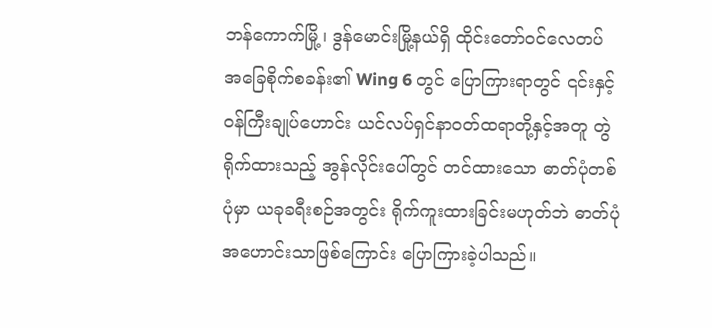ဘန်ကောက်မြို့၊ ဒွန်မောင်းမြို့နယ်ရှိ ထိုင်းတော်ဝင်လေတပ် အခြေစိုက်စခန်း၏ Wing 6 တွင် ပြောကြားရာတွင် ၎င်းနှင့် ဝန်ကြီးချုပ်ဟောင်း ယင်လပ်ရှင်နာဝတ်ထရာတို့နှင့်အတူ တွဲရိုက်ထားသည့် အွန်လိုင်းပေါ်တွင် တင်ထားသော ဓာတ်ပုံတစ်ပုံမှာ ယခုခရီးစဉ်အတွင်း ရိုက်ကူးထားခြင်းမဟုတ်ဘဲ ဓာတ်ပုံအဟောင်းသာဖြစ်ကြောင်း ပြောကြားခဲ့ပါသည်။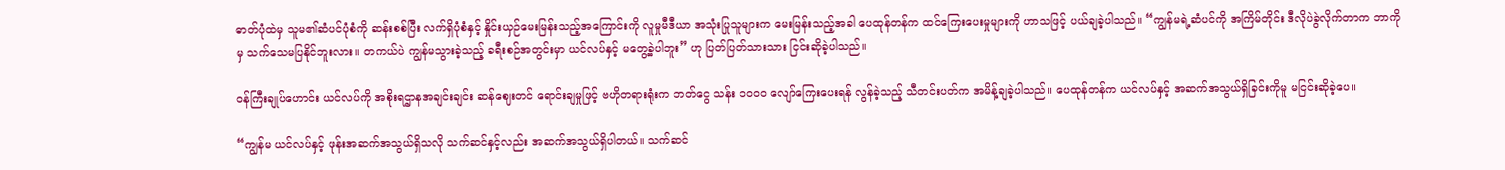ဓာတ်ပုံထဲမှ သူမ၏ဆံပင်ပုံစံကို ဆန်းစစ်ပြီး လက်ရှိပုံစံနှင့် နှိုင်းယှဉ်မေးမြန်းသည့်အကြောင်းကို လူမှုမီဒီယာ အသုံးပြုသူများက မေးမြန်းသည့်အခါ ပေထုန်တန်က ထင်ကြေးပေးမှုများကို ဟာသဖြင့် ပယ်ချခဲ့ပါသည်။ “ကျွန်မရဲ့ဆံပင်ကို အကြိမ်တိုင်း ဒီလိုပဲခွဲလိုက်တာက ဘာကိုမှ သက်သေမပြနိုင်ဘူးလား။ တကယ်ပဲ ကျွန်မသွားခဲ့သည့် ခရီးစဉ်အတွင်းမှာ ယင်လပ်နှင့် မတွေ့ခဲ့ပါဘူး” ဟု ပြတ်ပြတ်သားသား ငြင်းဆိုခဲ့ပါသည်။

ဝန်ကြီးချုပ်ဟောင်း ယင်လပ်ကို အစိုးရဌာနအချင်းချင်း ဆန်ဈေးတင် ရောင်းချမှုဖြင့် ဗဟိုတရားရုံးက ဘတ်ငွေ သန်း ၁၀၀၀ လျော်ကြေးပေးရန် လွန်ခဲ့သည့် သီတင်းပတ်က အမိန့်ချခဲ့ပါသည်။ ပေထုန်တန်က ယင်လပ်နှင့် အဆက်အသွယ်ရှိခြင်းကိုမူ မငြင်းဆိုခဲ့ပေ။

“ကျွန်မ ယင်လပ်နှင့် ဖုန်းအဆက်အသွယ်ရှိသလို သက်ဆင်နှင့်လည်း အဆက်အသွယ်ရှိပါတယ်။ သက်ဆင်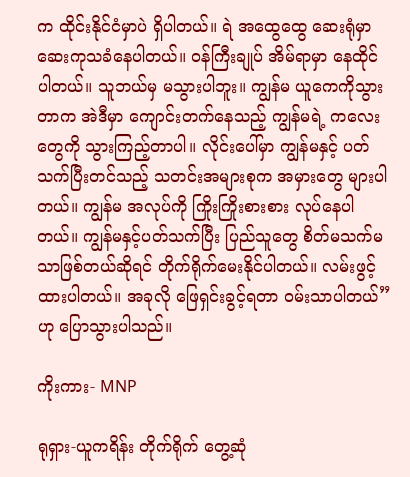က ထိုင်းနိုင်ငံမှာပဲ ရှိပါတယ်။ ရဲ အထွေထွေ ဆေးရုံမှာ ဆေးကုသခံနေပါတယ်။ ဝန်ကြီးချုပ် အိမ်ရာမှာ နေထိုင်ပါတယ်။ သူဘယ်မှ မသွားပါဘူး။ ကျွန်မ ယူကေကိုသွားတာက အဲဒီမှာ ကျောင်းတက်နေသည့် ကျွန်မရဲ့ ကလေးတွေကို သွားကြည့်တာပါ။ လိုင်းပေါ်မှာ ကျွန်မနှင့် ပတ်သက်ပြီးတင်သည့် သတင်းအများစုက အမှားတွေ များပါတယ်။ ကျွန်မ အလုပ်ကို ကြိုးကြိုးစားစား လုပ်နေပါတယ်။ ကျွန်မနှင့်ပတ်သက်ပြီး ပြည်သူတွေ စိတ်မသက်မသာဖြစ်တယ်ဆိုရင် တိုက်ရိုက်မေးနိုင်ပါတယ်။ လမ်းဖွင့်ထားပါတယ်။ အခုလို ဖြေရှင်းခွင့်ရတာ ဝမ်းသာပါတယ်” ဟု ပြောသွားပါသည်။

ကိုးကား- MNP

ရုရှား-ယူကရိန်း တိုက်ရိုက် တွေ့ဆုံ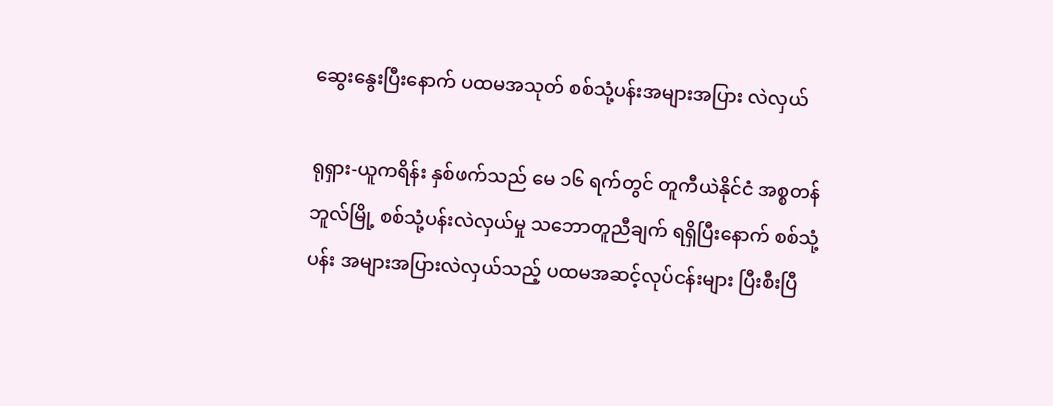ဆွေးနွေးပြီးနောက် ပထမအသုတ် စစ်သုံ့ပန်းအများအပြား လဲလှယ်

ရုရှား-ယူကရိန်း နှစ်ဖက်သည် မေ ၁၆ ရက်တွင် တူကီယဲနိုင်ငံ အစ္စတန် ဘူလ်မြို့ စစ်သုံ့ပန်းလဲလှယ်မှု သဘောတူညီချက် ရရှိပြီးနောက် စစ်သုံ့ပန်း အများအပြားလဲလှယ်သည့် ပထမအဆင့်လုပ်ငန်းများ ပြီးစီးပြီ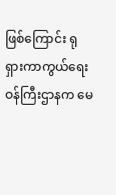ဖြစ်ကြောင်း ရုရှားကာကွယ်ရေးဝန်ကြီးဌာနက မေ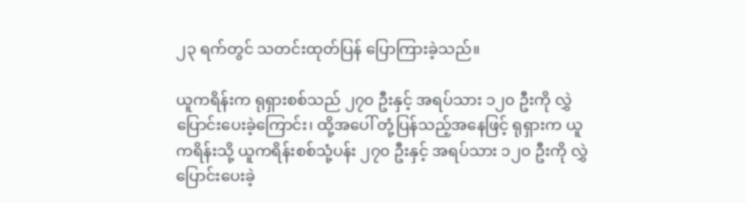၂၃ ရက်တွင် သတင်းထုတ်ပြန် ပြောကြားခဲ့သည်။

ယူကရိန်းက ရုရှားစစ်သည် ၂၇၀ ဦးနှင့် အရပ်သား ၁၂၀ ဦးကို လွှဲပြောင်းပေးခဲ့ကြောင်း၊ ထို့အပေါ် တုံ့ပြန်သည့်အနေဖြင့် ရုရှားက ယူကရိန်းသို့ ယူကရိန်းစစ်သုံ့ပန်း ၂၇၀ ဦးနှင့် အရပ်သား ၁၂၀ ဦးကို လွှဲပြောင်းပေးခဲ့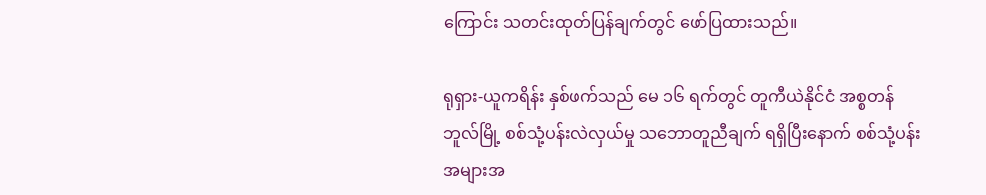ကြောင်း သတင်းထုတ်ပြန်ချက်တွင် ဖော်ပြထားသည်။

ရုရှား-ယူကရိန်း နှစ်ဖက်သည် မေ ၁၆ ရက်တွင် တူကီယဲနိုင်ငံ အစ္စတန် ဘူလ်မြို့ စစ်သုံ့ပန်းလဲလှယ်မှု သဘောတူညီချက် ရရှိပြီးနောက် စစ်သုံ့ပန်း အများအ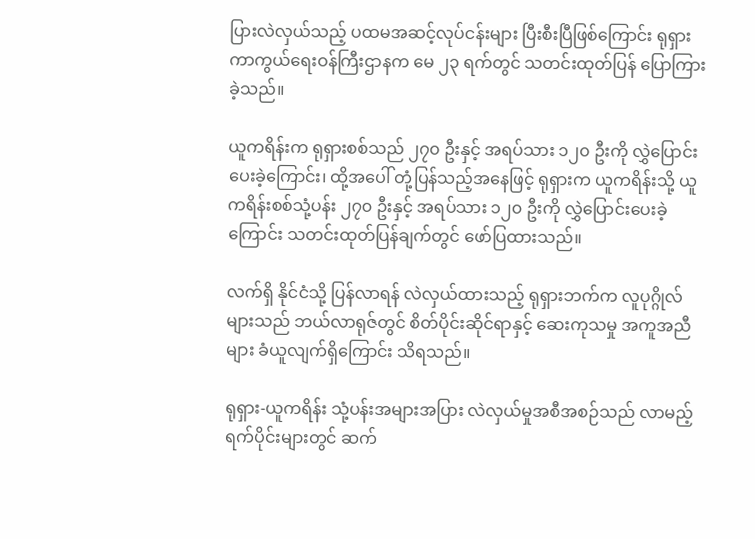ပြားလဲလှယ်သည့် ပထမအဆင့်လုပ်ငန်းများ ပြီးစီးပြီဖြစ်ကြောင်း ရုရှားကာကွယ်ရေးဝန်ကြီးဌာနက မေ ၂၃ ရက်တွင် သတင်းထုတ်ပြန် ပြောကြားခဲ့သည်။

ယူကရိန်းက ရုရှားစစ်သည် ၂၇၀ ဦးနှင့် အရပ်သား ၁၂၀ ဦးကို လွှဲပြောင်းပေးခဲ့ကြောင်း၊ ထို့အပေါ် တုံ့ပြန်သည့်အနေဖြင့် ရုရှားက ယူကရိန်းသို့ ယူကရိန်းစစ်သုံ့ပန်း ၂၇၀ ဦးနှင့် အရပ်သား ၁၂၀ ဦးကို လွှဲပြောင်းပေးခဲ့ကြောင်း သတင်းထုတ်ပြန်ချက်တွင် ဖော်ပြထားသည်။

လက်ရှိ နိုင်ငံသို့ ပြန်လာရန် လဲလှယ်ထားသည့် ရုရှားဘက်က လူပုဂ္ဂိုလ် များသည် ဘယ်လာရုဇ်တွင် စိတ်ပိုင်းဆိုင်ရာနှင့် ဆေးကုသမှု အကူအညီများ ခံယူလျက်ရှိကြောင်း သိရသည်။

ရုရှား-ယူကရိန်း သုံ့ပန်းအများအပြား လဲလှယ်မှုအစီအစဉ်သည် လာမည့် ရက်ပိုင်းများတွင် ဆက်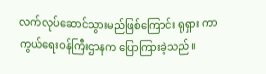လက်လုပ်ဆောင်သွားမည်ဖြစ်ကြောင်း ရုရှား ကာကွယ်ရေးဝန်ကြီးဌာနက ပြောကြားခဲ့သည်။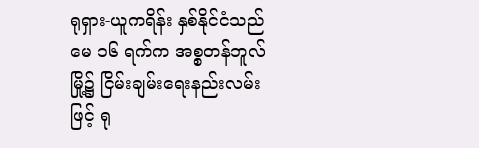ရုရှား-ယူကရိန်း နှစ်နိုင်ငံသည် မေ ၁၆ ရက်က အစ္စတန်ဘူလ်မြို့၌ ငြိမ်းချမ်းရေးနည်းလမ်းဖြင့် ရု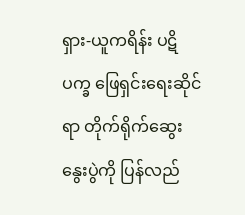ရှား-ယူကရိန်း ပဋိပက္ခ ဖြေရှင်းရေးဆိုင်ရာ တိုက်ရိုက်ဆွေးနွေးပွဲကို ပြန်လည်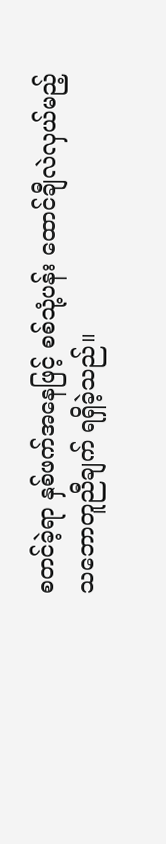စတင်ခဲ့ရာ နှစ်ဖက်အနေဖြင့် စစ်သုံ့ပန်း ထောင်ချီလဲလှယ်မည့် သဘောတူညီချက် ရရှိခဲ့သည်။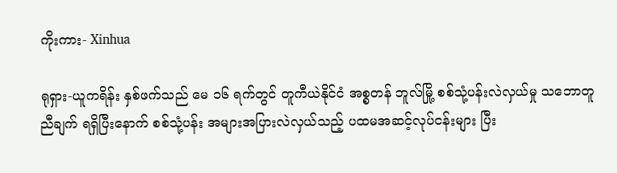ကိုးကား- Xinhua

ရုရှား-ယူကရိန်း နှစ်ဖက်သည် မေ ၁၆ ရက်တွင် တူကီယဲနိုင်ငံ အစ္စတန် ဘူလ်မြို့ စစ်သုံ့ပန်းလဲလှယ်မှု သဘောတူညီချက် ရရှိပြီးနောက် စစ်သုံ့ပန်း အများအပြားလဲလှယ်သည့် ပထမအဆင့်လုပ်ငန်းများ ပြီး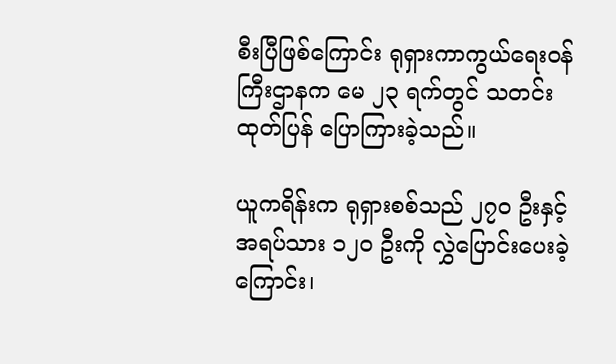စီးပြီဖြစ်ကြောင်း ရုရှားကာကွယ်ရေးဝန်ကြီးဌာနက မေ ၂၃ ရက်တွင် သတင်းထုတ်ပြန် ပြောကြားခဲ့သည်။

ယူကရိန်းက ရုရှားစစ်သည် ၂၇၀ ဦးနှင့် အရပ်သား ၁၂၀ ဦးကို လွှဲပြောင်းပေးခဲ့ကြောင်း၊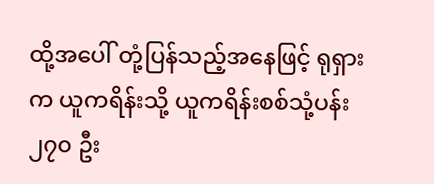ထို့အပေါ် တုံ့ပြန်သည့်အနေဖြင့် ရုရှားက ယူကရိန်းသို့ ယူကရိန်းစစ်သုံ့ပန်း ၂၇၀ ဦး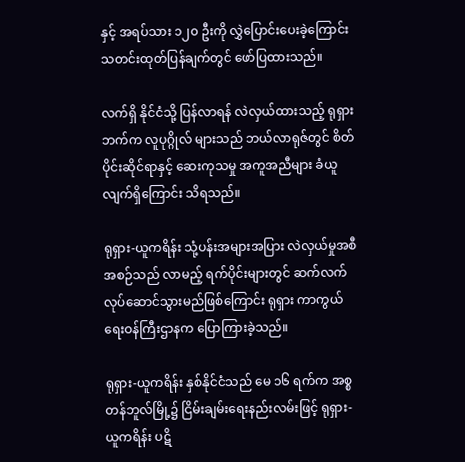နှင့် အရပ်သား ၁၂၀ ဦးကို လွှဲပြောင်းပေးခဲ့ကြောင်း သတင်းထုတ်ပြန်ချက်တွင် ဖော်ပြထားသည်။

လက်ရှိ နိုင်ငံသို့ ပြန်လာရန် လဲလှယ်ထားသည့် ရုရှားဘက်က လူပုဂ္ဂိုလ် များသည် ဘယ်လာရုဇ်တွင် စိတ်ပိုင်းဆိုင်ရာနှင့် ဆေးကုသမှု အကူအညီများ ခံယူလျက်ရှိကြောင်း သိရသည်။

ရုရှား-ယူကရိန်း သုံ့ပန်းအများအပြား လဲလှယ်မှုအစီအစဉ်သည် လာမည့် ရက်ပိုင်းများတွင် ဆက်လက်လုပ်ဆောင်သွားမည်ဖြစ်ကြောင်း ရုရှား ကာကွယ်ရေးဝန်ကြီးဌာနက ပြောကြားခဲ့သည်။

ရုရှား-ယူကရိန်း နှစ်နိုင်ငံသည် မေ ၁၆ ရက်က အစ္စတန်ဘူလ်မြို့၌ ငြိမ်းချမ်းရေးနည်းလမ်းဖြင့် ရုရှား-ယူကရိန်း ပဋိ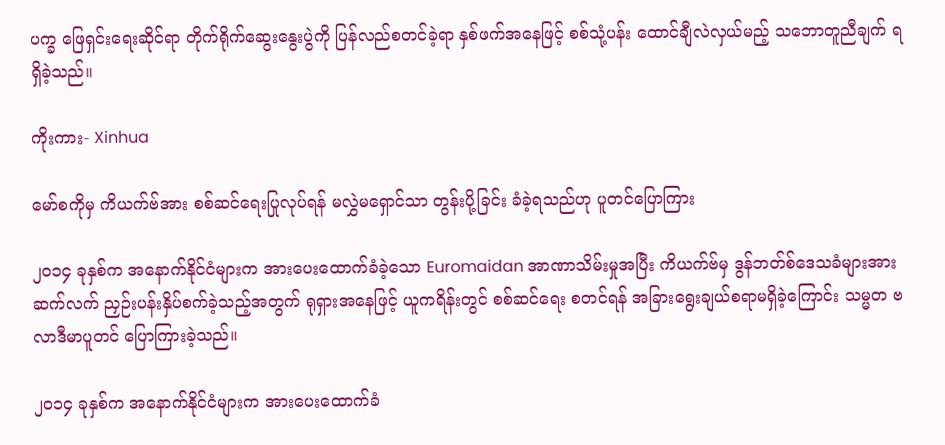ပက္ခ ဖြေရှင်းရေးဆိုင်ရာ တိုက်ရိုက်ဆွေးနွေးပွဲကို ပြန်လည်စတင်ခဲ့ရာ နှစ်ဖက်အနေဖြင့် စစ်သုံ့ပန်း ထောင်ချီလဲလှယ်မည့် သဘောတူညီချက် ရရှိခဲ့သည်။

ကိုးကား- Xinhua

မော်စကိုမှ ကိယက်ဗ်အား စစ်ဆင်ရေးပြုလုပ်ရန် မလွှဲမရှောင်သာ တွန်းပို့ခြင်း ခံခဲ့ရသည်ဟု ပူတင်ပြောကြား

၂၀၁၄ ခုနှစ်က အနောက်နိုင်ငံများက အားပေးထောက်ခံခဲ့သော Euromaidan အာဏာသိမ်းမှုအပြီး ကိယက်ဗ်မှ ဒွန်ဘတ်စ်ဒေသခံများအား ဆက်လက် ညှဉ်းပန်းနှိပ်စက်ခဲ့သည့်အတွက် ရုရှားအနေဖြင့် ယူကရိန်းတွင် စစ်ဆင်ရေး စတင်ရန် အခြားရွေးချယ်စရာမရှိခဲ့ကြောင်း သမ္မတ ဗလာဒီမာပူတင် ပြောကြားခဲ့သည်။

၂၀၁၄ ခုနှစ်က အနောက်နိုင်ငံများက အားပေးထောက်ခံ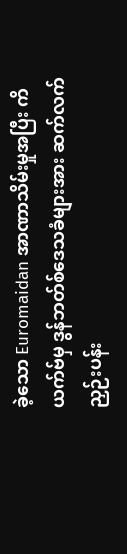ခဲ့သော Euromaidan အာဏာသိမ်းမှုအပြီး ကိယက်ဗ်မှ ဒွန်ဘတ်စ်ဒေသခံများအား ဆက်လက် ညှဉ်းပန်း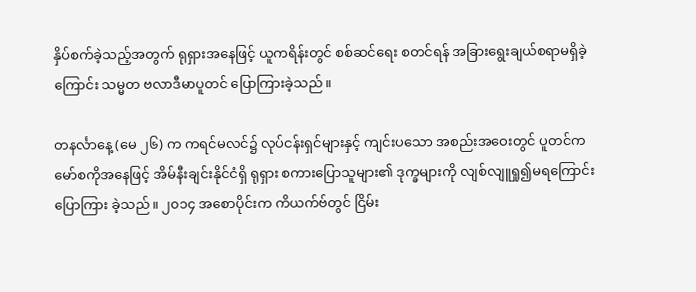နှိပ်စက်ခဲ့သည့်အတွက် ရုရှားအနေဖြင့် ယူကရိန်းတွင် စစ်ဆင်ရေး စတင်ရန် အခြားရွေးချယ်စရာမရှိခဲ့ကြောင်း သမ္မတ ဗလာဒီမာပူတင် ပြောကြားခဲ့သည်။

တနင်္လာနေ့ (မေ ၂၆) က ကရင်မလင်၌ လုပ်ငန်းရှင်များနှင့် ကျင်းပသော အစည်းအဝေးတွင် ပူတင်က မော်စကိုအနေဖြင့် အိမ်နီးချင်းနိုင်ငံရှိ ရုရှား စကားပြောသူများ၏ ဒုက္ခများကို လျစ်လျူရှု၍မရကြောင်း ပြောကြား ခဲ့သည်။ ၂၀၁၄ အစောပိုင်းက ကိယက်ဗ်တွင် ငြိမ်း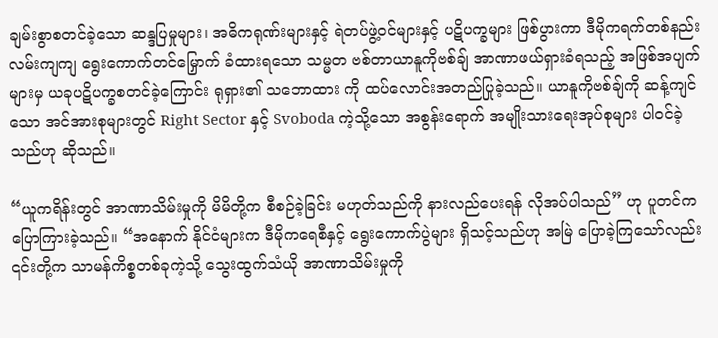ချမ်းစွာစတင်ခဲ့သော ဆန္ဒပြမှုများ၊ အဓိကရုဏ်းများနှင့် ရဲတပ်ဖွဲ့ဝင်များနှင့် ပဋိပက္ခများ ဖြစ်ပွားကာ ဒီမိုကရက်တစ်နည်းလမ်းကျကျ ရွေးကောက်တင်မြှောက် ခံထားရသော သမ္မတ ဗစ်တာယာနူကိုဗစ်ချ် အာဏာဖယ်ရှားခံရသည့် အဖြစ်အပျက်များမှ ယခုပဋိပက္ခစတင်ခဲ့ကြောင်း ရုရှား၏ သဘောထား ကို ထပ်လောင်းအတည်ပြုခဲ့သည်။ ယာနူကိုဗစ်ချ်ကို ဆန့်ကျင်သော အင်အားစုများတွင် Right Sector နှင့် Svoboda ကဲ့သို့သော အစွန်းရောက် အမျိုးသားရေးအုပ်စုများ ပါဝင်ခဲ့သည်ဟု ဆိုသည်။

“ယူကရိန်းတွင် အာဏာသိမ်းမှုကို မိမိတို့က စီစဉ်ခဲ့ခြင်း မဟုတ်သည်ကို နားလည်ပေးရန် လိုအပ်ပါသည်” ဟု ပူတင်က ပြောကြားခဲ့သည်။ “အနောက် နိုင်ငံများက ဒီမိုကရေစီနှင့် ရွေးကောက်ပွဲများ ရှိသင့်သည်ဟု အမြဲ ပြောခဲ့ကြသော်လည်း ၎င်းတို့က သာမန်ကိစ္စတစ်ခုကဲ့သို့ သွေးထွက်သံယို အာဏာသိမ်းမှုကို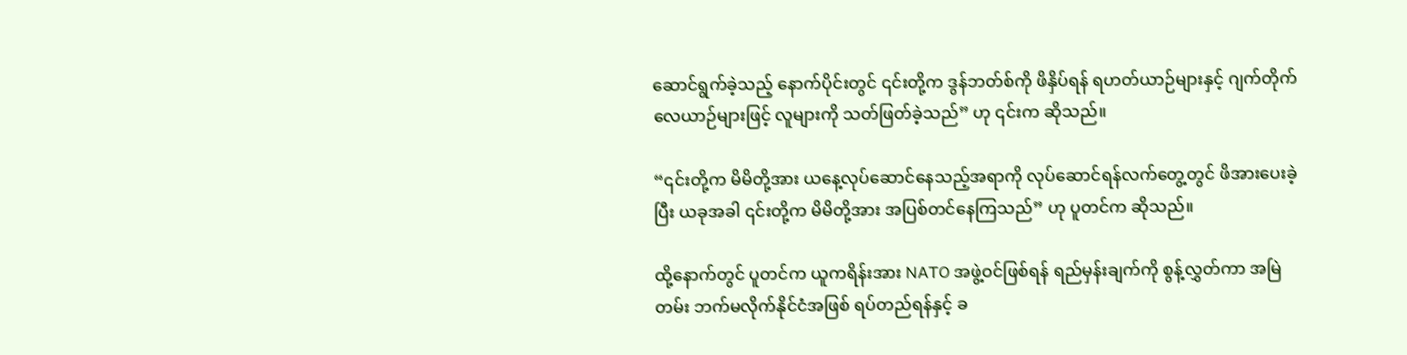ဆောင်ရွက်ခဲ့သည့် နောက်ပိုင်းတွင် ၎င်းတို့က ဒွန်ဘတ်စ်ကို ဖိနှိပ်ရန် ရဟတ်ယာဉ်များနှင့် ဂျက်တိုက်လေယာဉ်များဖြင့် လူများကို သတ်ဖြတ်ခဲ့သည်” ဟု ၎င်းက ဆိုသည်။

“၎င်းတို့က မိမိတို့အား ယနေ့လုပ်ဆောင်နေသည့်အရာကို လုပ်ဆောင်ရန်လက်တွေ့တွင် ဖိအားပေးခဲ့ပြီး ယခုအခါ ၎င်းတို့က မိမိတို့အား အပြစ်တင်နေကြသည်” ဟု ပူတင်က ဆိုသည်။

ထို့နောက်တွင် ပူတင်က ယူကရိန်းအား NATO အဖွဲ့ဝင်ဖြစ်ရန် ရည်မှန်းချက်ကို စွန့်လွှတ်ကာ အမြဲတမ်း ဘက်မလိုက်နိုင်ငံအဖြစ် ရပ်တည်ရန်နှင့် ခ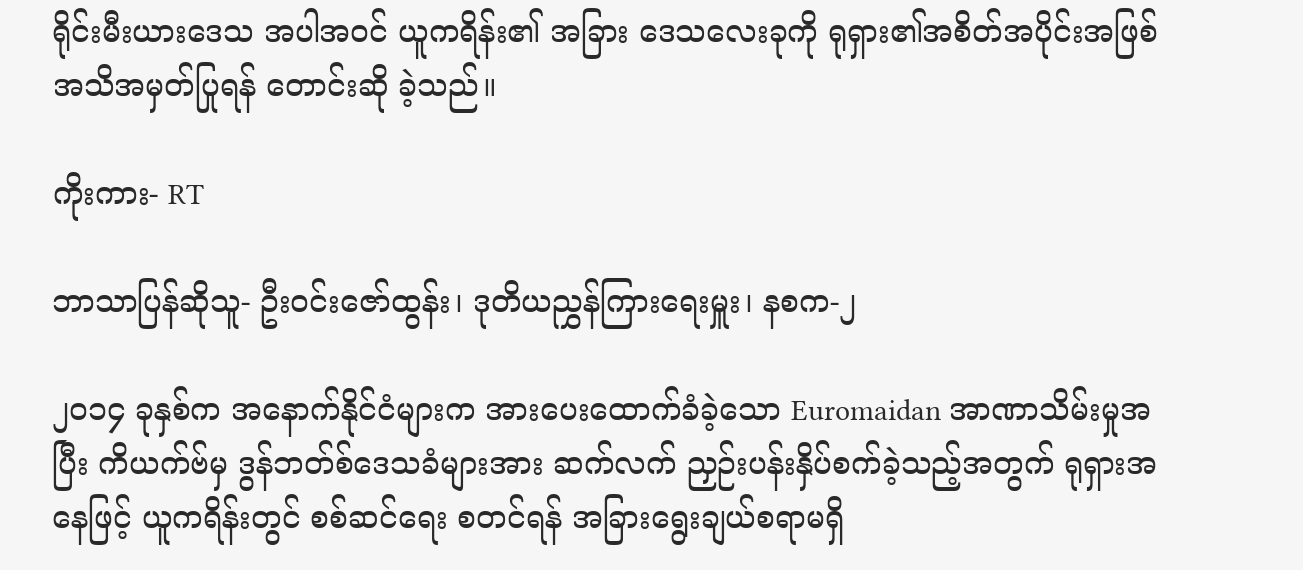ရိုင်းမီးယားဒေသ အပါအဝင် ယူကရိန်း၏ အခြား ဒေသလေးခုကို ရုရှား၏အစိတ်အပိုင်းအဖြစ် အသိအမှတ်ပြုရန် တောင်းဆို ခဲ့သည်။

ကိုးကား- RT

ဘာသာပြန်ဆိုသူ- ဦးဝင်းဇော်ထွန်း၊ ဒုတိယညွှန်ကြားရေးမှူး၊ နစက-၂

၂၀၁၄ ခုနှစ်က အနောက်နိုင်ငံများက အားပေးထောက်ခံခဲ့သော Euromaidan အာဏာသိမ်းမှုအပြီး ကိယက်ဗ်မှ ဒွန်ဘတ်စ်ဒေသခံများအား ဆက်လက် ညှဉ်းပန်းနှိပ်စက်ခဲ့သည့်အတွက် ရုရှားအနေဖြင့် ယူကရိန်းတွင် စစ်ဆင်ရေး စတင်ရန် အခြားရွေးချယ်စရာမရှိ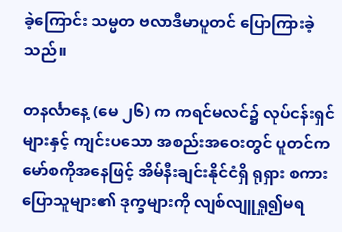ခဲ့ကြောင်း သမ္မတ ဗလာဒီမာပူတင် ပြောကြားခဲ့သည်။

တနင်္လာနေ့ (မေ ၂၆) က ကရင်မလင်၌ လုပ်ငန်းရှင်များနှင့် ကျင်းပသော အစည်းအဝေးတွင် ပူတင်က မော်စကိုအနေဖြင့် အိမ်နီးချင်းနိုင်ငံရှိ ရုရှား စကားပြောသူများ၏ ဒုက္ခများကို လျစ်လျူရှု၍မရ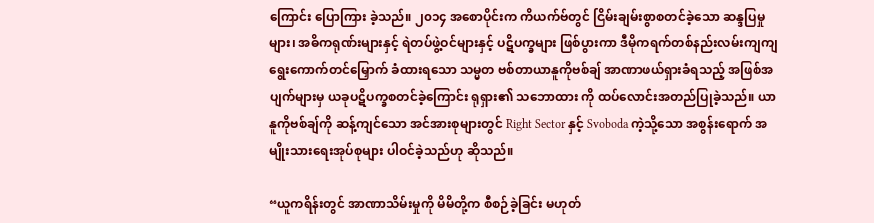ကြောင်း ပြောကြား ခဲ့သည်။ ၂၀၁၄ အစောပိုင်းက ကိယက်ဗ်တွင် ငြိမ်းချမ်းစွာစတင်ခဲ့သော ဆန္ဒပြမှုများ၊ အဓိကရုဏ်းများနှင့် ရဲတပ်ဖွဲ့ဝင်များနှင့် ပဋိပက္ခများ ဖြစ်ပွားကာ ဒီမိုကရက်တစ်နည်းလမ်းကျကျ ရွေးကောက်တင်မြှောက် ခံထားရသော သမ္မတ ဗစ်တာယာနူကိုဗစ်ချ် အာဏာဖယ်ရှားခံရသည့် အဖြစ်အပျက်များမှ ယခုပဋိပက္ခစတင်ခဲ့ကြောင်း ရုရှား၏ သဘောထား ကို ထပ်လောင်းအတည်ပြုခဲ့သည်။ ယာနူကိုဗစ်ချ်ကို ဆန့်ကျင်သော အင်အားစုများတွင် Right Sector နှင့် Svoboda ကဲ့သို့သော အစွန်းရောက် အမျိုးသားရေးအုပ်စုများ ပါဝင်ခဲ့သည်ဟု ဆိုသည်။

“ယူကရိန်းတွင် အာဏာသိမ်းမှုကို မိမိတို့က စီစဉ်ခဲ့ခြင်း မဟုတ်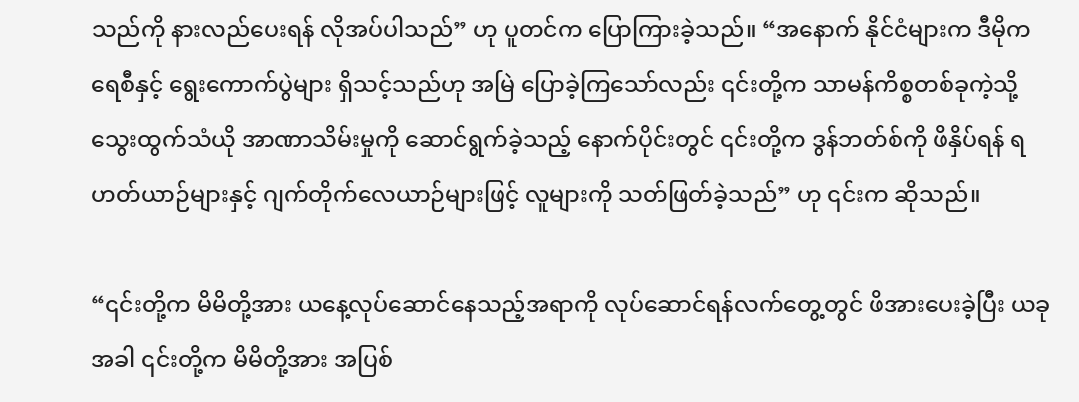သည်ကို နားလည်ပေးရန် လိုအပ်ပါသည်” ဟု ပူတင်က ပြောကြားခဲ့သည်။ “အနောက် နိုင်ငံများက ဒီမိုကရေစီနှင့် ရွေးကောက်ပွဲများ ရှိသင့်သည်ဟု အမြဲ ပြောခဲ့ကြသော်လည်း ၎င်းတို့က သာမန်ကိစ္စတစ်ခုကဲ့သို့ သွေးထွက်သံယို အာဏာသိမ်းမှုကို ဆောင်ရွက်ခဲ့သည့် နောက်ပိုင်းတွင် ၎င်းတို့က ဒွန်ဘတ်စ်ကို ဖိနှိပ်ရန် ရဟတ်ယာဉ်များနှင့် ဂျက်တိုက်လေယာဉ်များဖြင့် လူများကို သတ်ဖြတ်ခဲ့သည်” ဟု ၎င်းက ဆိုသည်။

“၎င်းတို့က မိမိတို့အား ယနေ့လုပ်ဆောင်နေသည့်အရာကို လုပ်ဆောင်ရန်လက်တွေ့တွင် ဖိအားပေးခဲ့ပြီး ယခုအခါ ၎င်းတို့က မိမိတို့အား အပြစ်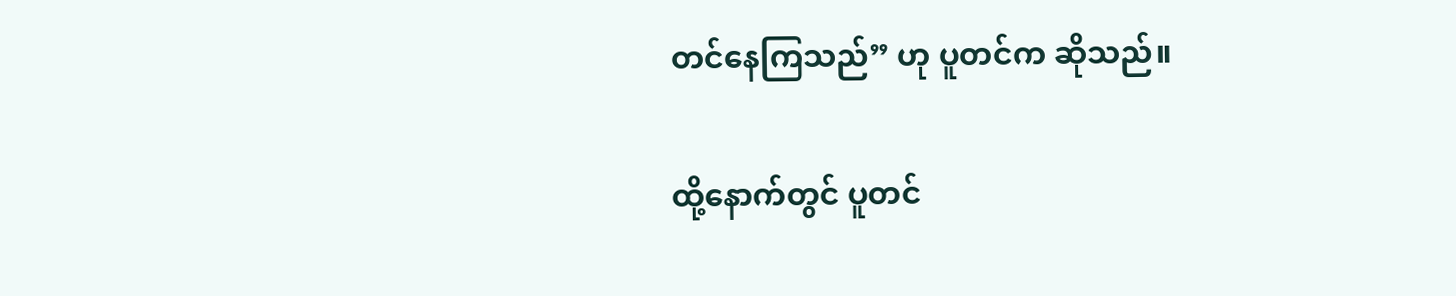တင်နေကြသည်” ဟု ပူတင်က ဆိုသည်။

ထို့နောက်တွင် ပူတင်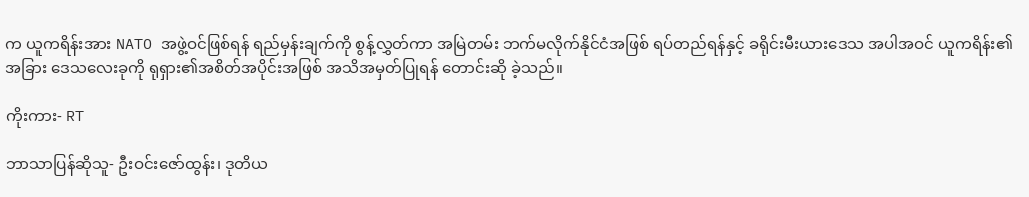က ယူကရိန်းအား NATO အဖွဲ့ဝင်ဖြစ်ရန် ရည်မှန်းချက်ကို စွန့်လွှတ်ကာ အမြဲတမ်း ဘက်မလိုက်နိုင်ငံအဖြစ် ရပ်တည်ရန်နှင့် ခရိုင်းမီးယားဒေသ အပါအဝင် ယူကရိန်း၏ အခြား ဒေသလေးခုကို ရုရှား၏အစိတ်အပိုင်းအဖြစ် အသိအမှတ်ပြုရန် တောင်းဆို ခဲ့သည်။

ကိုးကား- RT

ဘာသာပြန်ဆိုသူ- ဦးဝင်းဇော်ထွန်း၊ ဒုတိယ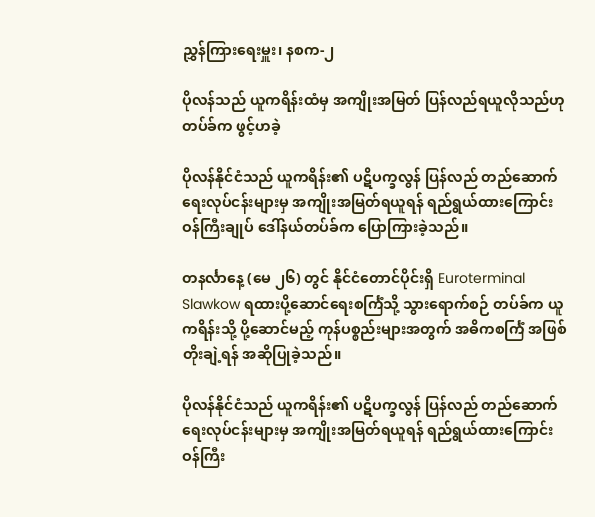ညွှန်ကြားရေးမှူး၊ နစက-၂

ပိုလန်သည် ယူကရိန်းထံမှ အကျိုးအမြတ် ပြန်လည်ရယူလိုသည်ဟု တပ်ခ်က ဖွင့်ဟခဲ့

ပိုလန်နိုင်ငံသည် ယူကရိန်း၏ ပဋိပက္ခလွန် ပြန်လည် တည်ဆောက်ရေးလုပ်ငန်းများမှ အကျိုးအမြတ်ရယူရန် ရည်ရွယ်ထားကြောင်း ဝန်ကြီးချုပ် ဒေါ်နယ်တပ်ခ်က ပြောကြားခဲ့သည်။

တနင်္လာနေ့ (မေ ၂၆) တွင် နိုင်ငံတောင်ပိုင်းရှိ Euroterminal Slawkow ရထားပို့ဆောင်ရေးစင်္ကြံသို့ သွားရောက်စဉ် တပ်ခ်က ယူကရိန်းသို့ ပို့ဆောင်မည့် ကုန်ပစ္စည်းများအတွက် အဓိကစင်္ကြံ အဖြစ် တိုးချဲ့ရန် အဆိုပြုခဲ့သည်။

ပိုလန်နိုင်ငံသည် ယူကရိန်း၏ ပဋိပက္ခလွန် ပြန်လည် တည်ဆောက်ရေးလုပ်ငန်းများမှ အကျိုးအမြတ်ရယူရန် ရည်ရွယ်ထားကြောင်း ဝန်ကြီး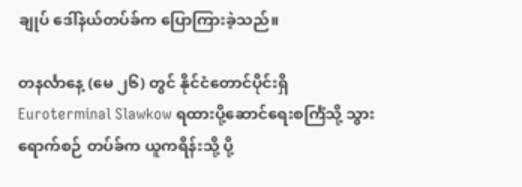ချုပ် ဒေါ်နယ်တပ်ခ်က ပြောကြားခဲ့သည်။

တနင်္လာနေ့ (မေ ၂၆) တွင် နိုင်ငံတောင်ပိုင်းရှိ Euroterminal Slawkow ရထားပို့ဆောင်ရေးစင်္ကြံသို့ သွားရောက်စဉ် တပ်ခ်က ယူကရိန်းသို့ ပို့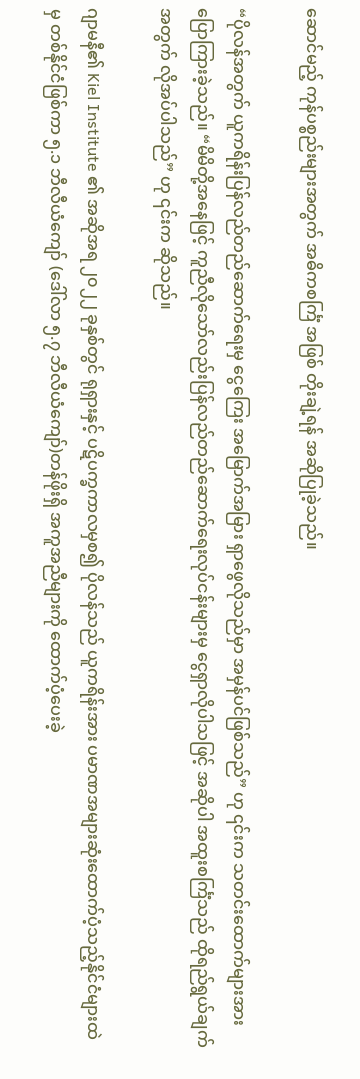ဆောင်မည့် ကုန်ပစ္စည်းများအတွက် အဓိကစင်္ကြံ အဖြစ် တိုးချဲ့ရန် အဆိုပြုခဲ့သည်။

“ပိုလန်အတွက် ယူကရိန်းပြန်လည်တည်ဆောက်ရေးမှ ငွေကြေး အမြောက်အမြား ရှာဖွေလိုသည်မှာ အမှန်ပင်ဖြစ်သည်” ဟု ၎င်းက သတင်းထောက်များအား ပြောကြားခဲ့သည်။ “မိမိတို့အနေဖြင့် ကူညီလိုသော်လည်းပြန်လည်တည်ဆောက်ရေးလုပ်ငန်းများမှ ငွေရှာလိုပါသဖြင့် အဆိုပါ အထူးစင်္ကြံသည် ထိုရည်ရွယ်ချက်အတွက် လိုအပ်ပါသည်” ဟု ၎င်းက ဆိုသည်။

ဂျာမနီ၏ Kiel Institute ၏ အဆိုအရ ၂၀၂၂ ခုနှစ်တွင် ရုရှားနှင့် ပဋိပက္ခကာလမှစ၍ ပိုလန်သည် ယူကရိန်းအား ပမာဏအများဆုံးထောက်ပံ့သည့်နိုင်ငံများထဲမှ တစ်နိုင်ငံဖြစ်ကာ ၅.၁ ဘီလီယံကျော် (ဒေါ်လာ ၅.၇ ဘီလီယံကျော်)တန်ဖိုးရှိ အကူအညီများကို ထောက်ပံ့ပေးခဲ့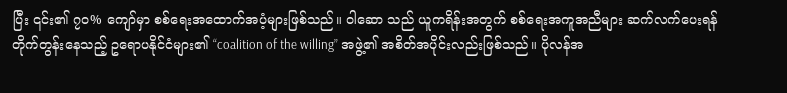ပြီး ၎င်း၏ ၇၀% ကျော်မှာ စစ်ရေးအထောက်အပံ့များဖြစ်သည်။ ဝါဆော သည် ယူကရိန်းအတွက် စစ်ရေးအကူအညီများ ဆက်လက်ပေးရန် တိုက်တွန်းနေသည့် ဥရောပနိုင်ငံများ၏ “coalition of the willing” အဖွဲ့၏ အစိတ်အပိုင်းလည်းဖြစ်သည်။ ပိုလန်အ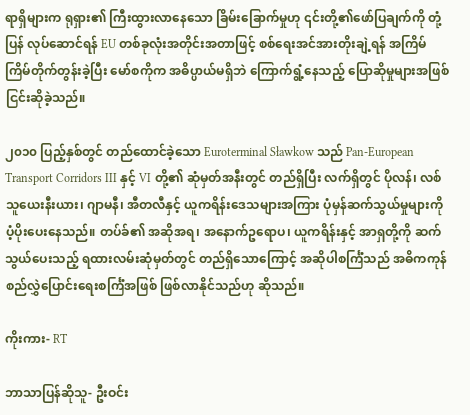ရာရှိများက ရုရှား၏ ကြီးထွားလာနေသော ခြိမ်းခြောက်မှုဟု ၎င်းတို့၏ဖော်ပြချက်ကို တုံ့ပြန် လုပ်ဆောင်ရန် EU တစ်ခုလုံးအတိုင်းအတာဖြင့် စစ်ရေးအင်အားတိုးချဲ့ရန် အကြိမ်ကြိမ်တိုက်တွန်းခဲ့ပြီး မော်စကိုက အဓိပ္ပာယ်မရှိဘဲ ကြောက်ရွံ့နေသည့် ပြောဆိုမှုများအဖြစ် ငြင်းဆိုခဲ့သည်။

၂၀၁၀ ပြည့်နှစ်တွင် တည်ထောင်ခဲ့သော Euroterminal Sławkow သည် Pan-European Transport Corridors III နှင့် VI တို့၏ ဆုံမှတ်အနီးတွင် တည်ရှိပြီး လက်ရှိတွင် ပိုလန်၊ လစ်သူယေးနီးယား၊ ဂျာမနီ၊ အီတလီနှင့် ယူကရိန်းဒေသများအကြား ပုံမှန်ဆက်သွယ်မှုများကို ပံ့ပိုးပေးနေသည်။ တပ်ခ်၏ အဆိုအရ၊ အနောက်ဥရောပ၊ ယူကရိန်းနှင့် အာရှတို့ကို ဆက်သွယ်ပေးသည့် ရထားလမ်းဆုံမှတ်တွင် တည်ရှိသောကြောင့် အဆိုပါစင်္ကြံသည် အဓိကကုန်စည်လွှဲပြောင်းရေးစင်္ကြံအဖြစ် ဖြစ်လာနိုင်သည်ဟု ဆိုသည်။

ကိုးကား- RT

ဘာသာပြန်ဆိုသူ- ဦးဝင်း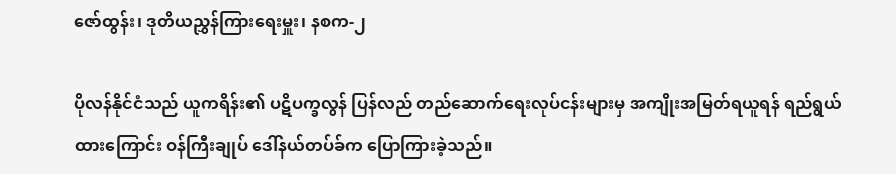ဇော်ထွန်း၊ ဒုတိယညွှန်ကြားရေးမှူး၊ နစက-၂

ပိုလန်နိုင်ငံသည် ယူကရိန်း၏ ပဋိပက္ခလွန် ပြန်လည် တည်ဆောက်ရေးလုပ်ငန်းများမှ အကျိုးအမြတ်ရယူရန် ရည်ရွယ်ထားကြောင်း ဝန်ကြီးချုပ် ဒေါ်နယ်တပ်ခ်က ပြောကြားခဲ့သည်။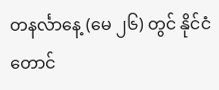တနင်္လာနေ့ (မေ ၂၆) တွင် နိုင်ငံတောင်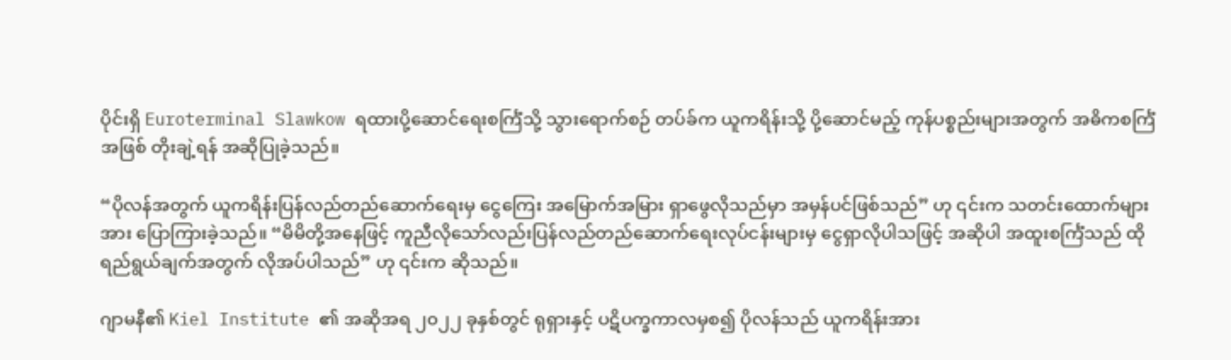ပိုင်းရှိ Euroterminal Slawkow ရထားပို့ဆောင်ရေးစင်္ကြံသို့ သွားရောက်စဉ် တပ်ခ်က ယူကရိန်းသို့ ပို့ဆောင်မည့် ကုန်ပစ္စည်းများအတွက် အဓိကစင်္ကြံ အဖြစ် တိုးချဲ့ရန် အဆိုပြုခဲ့သည်။

“ပိုလန်အတွက် ယူကရိန်းပြန်လည်တည်ဆောက်ရေးမှ ငွေကြေး အမြောက်အမြား ရှာဖွေလိုသည်မှာ အမှန်ပင်ဖြစ်သည်” ဟု ၎င်းက သတင်းထောက်များအား ပြောကြားခဲ့သည်။ “မိမိတို့အနေဖြင့် ကူညီလိုသော်လည်းပြန်လည်တည်ဆောက်ရေးလုပ်ငန်းများမှ ငွေရှာလိုပါသဖြင့် အဆိုပါ အထူးစင်္ကြံသည် ထိုရည်ရွယ်ချက်အတွက် လိုအပ်ပါသည်” ဟု ၎င်းက ဆိုသည်။

ဂျာမနီ၏ Kiel Institute ၏ အဆိုအရ ၂၀၂၂ ခုနှစ်တွင် ရုရှားနှင့် ပဋိပက္ခကာလမှစ၍ ပိုလန်သည် ယူကရိန်းအား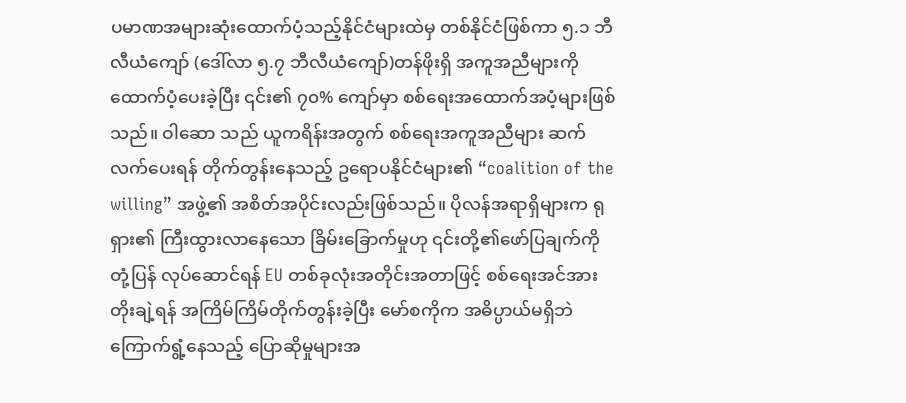ပမာဏအများဆုံးထောက်ပံ့သည့်နိုင်ငံများထဲမှ တစ်နိုင်ငံဖြစ်ကာ ၅.၁ ဘီလီယံကျော် (ဒေါ်လာ ၅.၇ ဘီလီယံကျော်)တန်ဖိုးရှိ အကူအညီများကို ထောက်ပံ့ပေးခဲ့ပြီး ၎င်း၏ ၇၀% ကျော်မှာ စစ်ရေးအထောက်အပံ့များဖြစ်သည်။ ဝါဆော သည် ယူကရိန်းအတွက် စစ်ရေးအကူအညီများ ဆက်လက်ပေးရန် တိုက်တွန်းနေသည့် ဥရောပနိုင်ငံများ၏ “coalition of the willing” အဖွဲ့၏ အစိတ်အပိုင်းလည်းဖြစ်သည်။ ပိုလန်အရာရှိများက ရုရှား၏ ကြီးထွားလာနေသော ခြိမ်းခြောက်မှုဟု ၎င်းတို့၏ဖော်ပြချက်ကို တုံ့ပြန် လုပ်ဆောင်ရန် EU တစ်ခုလုံးအတိုင်းအတာဖြင့် စစ်ရေးအင်အားတိုးချဲ့ရန် အကြိမ်ကြိမ်တိုက်တွန်းခဲ့ပြီး မော်စကိုက အဓိပ္ပာယ်မရှိဘဲ ကြောက်ရွံ့နေသည့် ပြောဆိုမှုများအ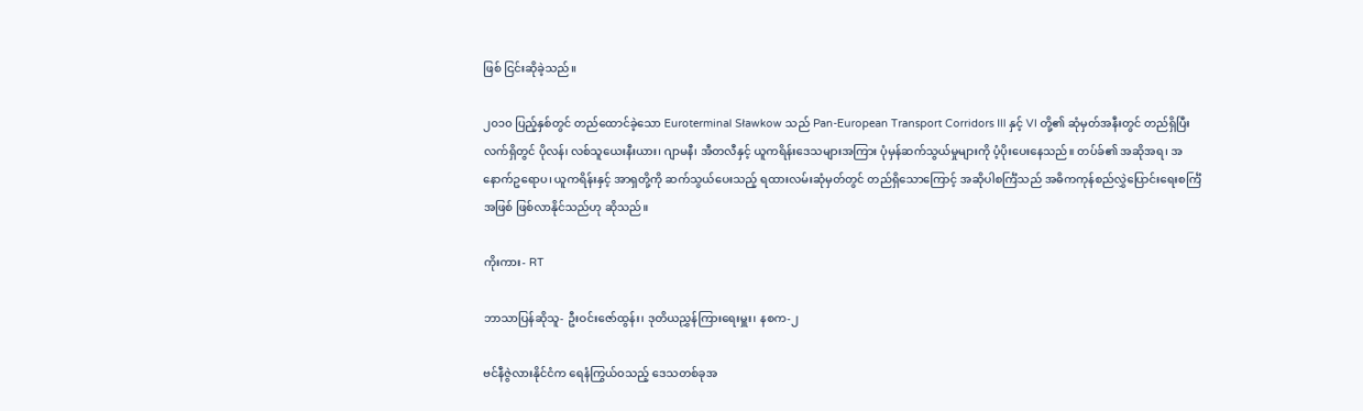ဖြစ် ငြင်းဆိုခဲ့သည်။

၂၀၁၀ ပြည့်နှစ်တွင် တည်ထောင်ခဲ့သော Euroterminal Sławkow သည် Pan-European Transport Corridors III နှင့် VI တို့၏ ဆုံမှတ်အနီးတွင် တည်ရှိပြီး လက်ရှိတွင် ပိုလန်၊ လစ်သူယေးနီးယား၊ ဂျာမနီ၊ အီတလီနှင့် ယူကရိန်းဒေသများအကြား ပုံမှန်ဆက်သွယ်မှုများကို ပံ့ပိုးပေးနေသည်။ တပ်ခ်၏ အဆိုအရ၊ အနောက်ဥရောပ၊ ယူကရိန်းနှင့် အာရှတို့ကို ဆက်သွယ်ပေးသည့် ရထားလမ်းဆုံမှတ်တွင် တည်ရှိသောကြောင့် အဆိုပါစင်္ကြံသည် အဓိကကုန်စည်လွှဲပြောင်းရေးစင်္ကြံအဖြစ် ဖြစ်လာနိုင်သည်ဟု ဆိုသည်။

ကိုးကား- RT

ဘာသာပြန်ဆိုသူ- ဦးဝင်းဇော်ထွန်း၊ ဒုတိယညွှန်ကြားရေးမှူး၊ နစက-၂

ဗင်နီဇွဲလားနိုင်ငံက ရေနံကြွယ်ဝသည့် ဒေသတစ်ခုအ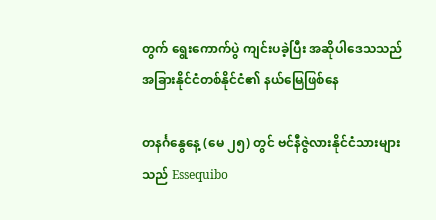တွက် ရွေးကောက်ပွဲ ကျင်းပခဲ့ပြီး အဆိုပါဒေသသည် အခြားနိုင်ငံတစ်နိုင်ငံ၏ နယ်မြေဖြစ်နေ

တနင်္ဂနွေနေ့ (မေ ၂၅) တွင် ဗင်နီဇွဲလားနိုင်ငံသားများသည် Essequibo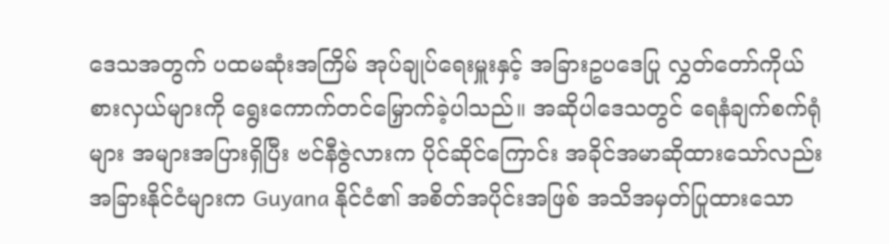ဒေသအတွက် ပထမဆုံးအကြိမ် အုပ်ချုပ်ရေးမှူးနှင့် အခြားဥပဒေပြု လွှတ်တော်ကိုယ်စားလှယ်များကို ရွေးကောက်တင်မြှောက်ခဲ့ပါသည်။ အဆိုပါဒေသတွင် ရေနံချက်စက်ရုံများ အများအပြားရှိပြီး ဗင်နီဇွဲလားက ပိုင်ဆိုင်ကြောင်း အခိုင်အမာဆိုထားသော်လည်း အခြားနိုင်ငံများက Guyana နိုင်ငံ၏ အစိတ်အပိုင်းအဖြစ် အသိအမှတ်ပြုထားသော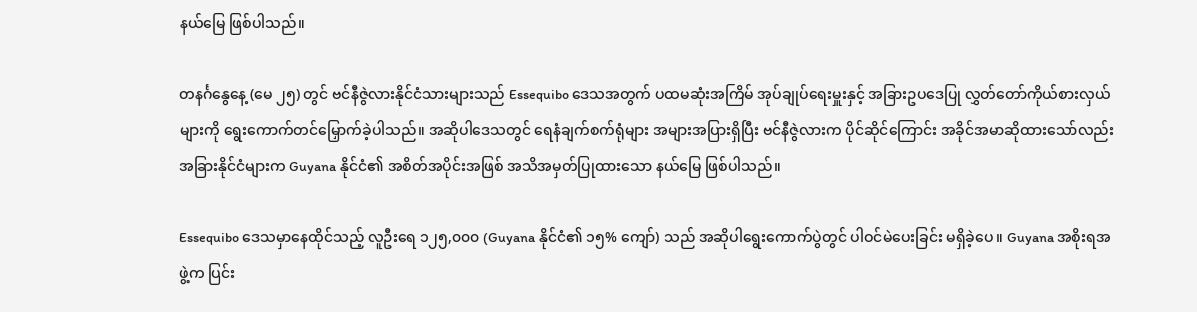နယ်မြေ ဖြစ်ပါသည်။

တနင်္ဂနွေနေ့ (မေ ၂၅) တွင် ဗင်နီဇွဲလားနိုင်ငံသားများသည် Essequibo ဒေသအတွက် ပထမဆုံးအကြိမ် အုပ်ချုပ်ရေးမှူးနှင့် အခြားဥပဒေပြု လွှတ်တော်ကိုယ်စားလှယ်များကို ရွေးကောက်တင်မြှောက်ခဲ့ပါသည်။ အဆိုပါဒေသတွင် ရေနံချက်စက်ရုံများ အများအပြားရှိပြီး ဗင်နီဇွဲလားက ပိုင်ဆိုင်ကြောင်း အခိုင်အမာဆိုထားသော်လည်း အခြားနိုင်ငံများက Guyana နိုင်ငံ၏ အစိတ်အပိုင်းအဖြစ် အသိအမှတ်ပြုထားသော နယ်မြေ ဖြစ်ပါသည်။

Essequibo ဒေသမှာနေထိုင်သည့် လူဦးရေ ၁၂၅,၀၀၀ (Guyana နိုင်ငံ၏ ၁၅% ကျော်) သည် အဆိုပါရွေးကောက်ပွဲတွင် ပါဝင်မဲပေးခြင်း မရှိခဲ့ပေ။ Guyana အစိုးရအဖွဲ့က ပြင်း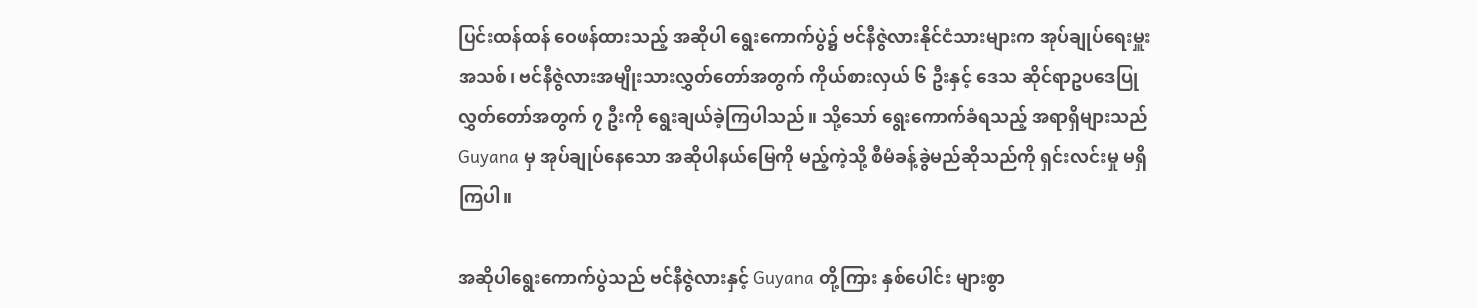ပြင်းထန်ထန် ဝေဖန်ထားသည့် အဆိုပါ ရွေးကောက်ပွဲ၌ ဗင်နီဇွဲလားနိုင်ငံသားများက အုပ်ချုပ်ရေးမှူးအသစ်၊ ဗင်နီဇွဲလားအမျိုးသားလွှတ်တော်အတွက် ကိုယ်စားလှယ် ၆ ဦးနှင့် ဒေသ ဆိုင်ရာဥပဒေပြုလွှတ်တော်အတွက် ၇ ဦးကို ရွေးချယ်ခဲ့ကြပါသည်။ သို့သော် ရွေးကောက်ခံရသည့် အရာရှိများသည် Guyana မှ အုပ်ချုပ်နေသော အဆိုပါနယ်မြေကို မည့်ကဲ့သို့ စီမံခန့်ခွဲမည်ဆိုသည်ကို ရှင်းလင်းမှု မရှိကြပါ။

အဆိုပါရွေးကောက်ပွဲသည် ဗင်နီဇွဲလားနှင့် Guyana တို့ကြား နှစ်ပေါင်း များစွာ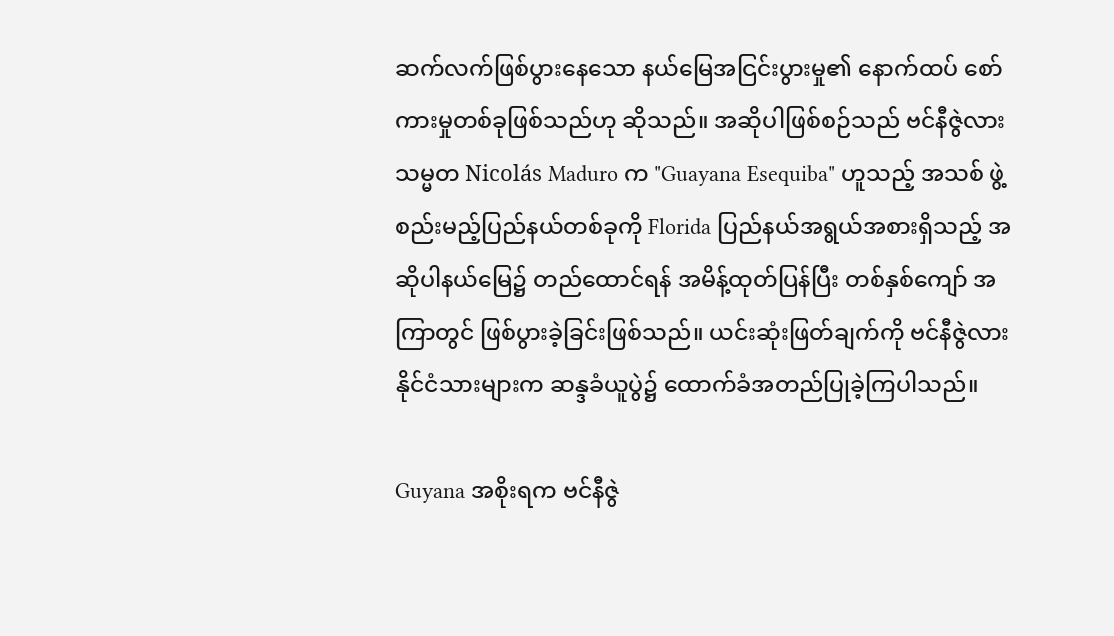ဆက်လက်ဖြစ်ပွားနေသော နယ်မြေအငြင်းပွားမှု၏ နောက်ထပ် စော်ကားမှုတစ်ခုဖြစ်သည်ဟု ဆိုသည်။ အဆိုပါဖြစ်စဉ်သည် ဗင်နီဇွဲလား သမ္မတ Nicolás Maduro က "Guayana Esequiba" ဟူသည့် အသစ် ဖွဲ့စည်းမည့်ပြည်နယ်တစ်ခုကို Florida ပြည်နယ်အရွယ်အစားရှိသည့် အဆိုပါနယ်မြေ၌ တည်ထောင်ရန် အမိန့်ထုတ်ပြန်ပြီး တစ်နှစ်ကျော် အကြာတွင် ဖြစ်ပွားခဲ့ခြင်းဖြစ်သည်။ ယင်းဆုံးဖြတ်ချက်ကို ဗင်နီဇွဲလား နိုင်ငံသားများက ဆန္ဒခံယူပွဲ၌ ထောက်ခံအတည်ပြုခဲ့ကြပါသည်။

Guyana အစိုးရက ဗင်နီဇွဲ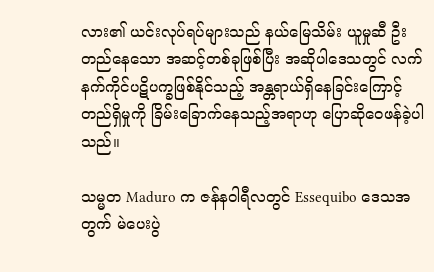လား၏ ယင်းလုပ်ရပ်များသည် နယ်မြေသိမ်း ယူမှုဆီ ဦးတည်နေသော အဆင့်တစ်ခုဖြစ်ပြီး အဆိုပါဒေသတွင် လက်နက်ကိုင်ပဋိပက္ခဖြစ်နိုင်သည့် အန္တရာယ်ရှိနေခြင်းကြောင့် တည်ရှိမှုကို ခြိမ်းခြောက်နေသည့်အရာဟု ပြောဆိုဝေဖန်ခဲ့ပါသည်။

သမ္မတ Maduro က ဇန်နဝါရီလတွင် Essequibo ဒေသအတွက် မဲပေးပွဲ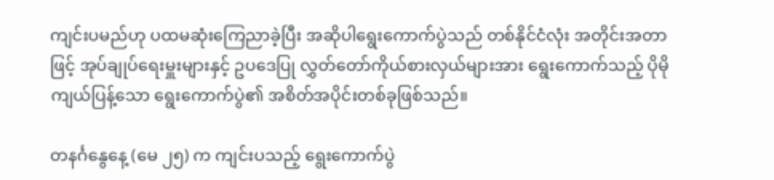ကျင်းပမည်ဟု ပထမဆုံးကြေညာခဲ့ပြီး အဆိုပါရွေးကောက်ပွဲသည် တစ်နိုင်ငံလုံး အတိုင်းအတာဖြင့် အုပ်ချုပ်ရေးမှူးများနှင့် ဥပဒေပြု လွှတ်တော်ကိုယ်စားလှယ်များအား ရွေးကောက်သည့် ပိုမိုကျယ်ပြန့်သော ရွေးကောက်ပွဲ၏ အစိတ်အပိုင်းတစ်ခုဖြစ်သည်။

တနင်္ဂနွေနေ့ (မေ ၂၅) က ကျင်းပသည့် ရွေးကောက်ပွဲ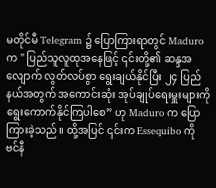မတိုင်မီ Telegram ၌ ပြောကြားရာတွင် Maduro က " ပြည်သူလူထုအနေဖြင့် ၎င်းတို့၏ ဆန္ဒအလျောက် လွတ်လပ်စွာ ရွေးချယ်နိုင်ပြီး ၂၄ ပြည်နယ်အတွက် အကောင်းဆုံး အုပ်ချုပ်ရေးမှူးများကို ရွေးကောက်နိုင်ကြပါစေ” ဟု Maduro က ပြောကြားခဲ့သည်။ ထို့အပြင် ၎င်းက Essequibo ကို ဗင်နီ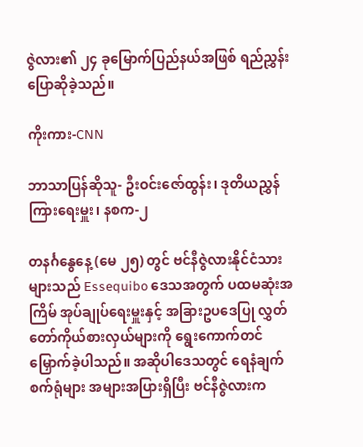ဇွဲလား၏ ၂၄ ခုမြောက်ပြည်နယ်အဖြစ် ရည်ညွှန်းပြောဆိုခဲ့သည်။

ကိုးကား-CNN

ဘာသာပြန်ဆိုသူ- ဦးဝင်းဇော်ထွန်း၊ ဒုတိယညွှန်ကြားရေးမှူး၊ နစက-၂

တနင်္ဂနွေနေ့ (မေ ၂၅) တွင် ဗင်နီဇွဲလားနိုင်ငံသားများသည် Essequibo ဒေသအတွက် ပထမဆုံးအကြိမ် အုပ်ချုပ်ရေးမှူးနှင့် အခြားဥပဒေပြု လွှတ်တော်ကိုယ်စားလှယ်များကို ရွေးကောက်တင်မြှောက်ခဲ့ပါသည်။ အဆိုပါဒေသတွင် ရေနံချက်စက်ရုံများ အများအပြားရှိပြီး ဗင်နီဇွဲလားက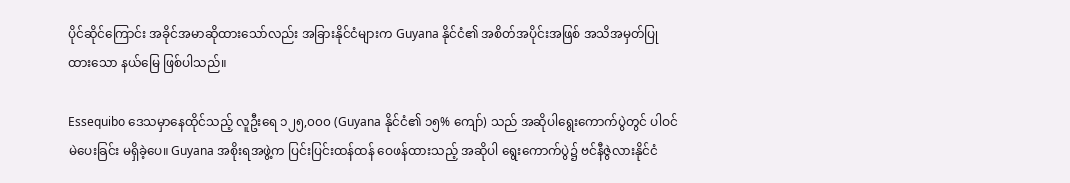ပိုင်ဆိုင်ကြောင်း အခိုင်အမာဆိုထားသော်လည်း အခြားနိုင်ငံများက Guyana နိုင်ငံ၏ အစိတ်အပိုင်းအဖြစ် အသိအမှတ်ပြုထားသော နယ်မြေ ဖြစ်ပါသည်။

Essequibo ဒေသမှာနေထိုင်သည့် လူဦးရေ ၁၂၅,၀၀၀ (Guyana နိုင်ငံ၏ ၁၅% ကျော်) သည် အဆိုပါရွေးကောက်ပွဲတွင် ပါဝင်မဲပေးခြင်း မရှိခဲ့ပေ။ Guyana အစိုးရအဖွဲ့က ပြင်းပြင်းထန်ထန် ဝေဖန်ထားသည့် အဆိုပါ ရွေးကောက်ပွဲ၌ ဗင်နီဇွဲလားနိုင်ငံ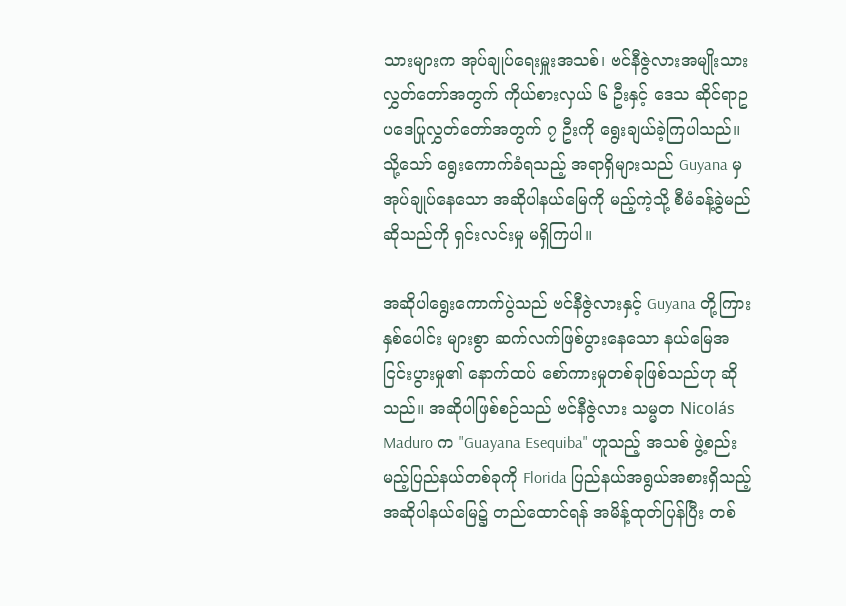သားများက အုပ်ချုပ်ရေးမှူးအသစ်၊ ဗင်နီဇွဲလားအမျိုးသားလွှတ်တော်အတွက် ကိုယ်စားလှယ် ၆ ဦးနှင့် ဒေသ ဆိုင်ရာဥပဒေပြုလွှတ်တော်အတွက် ၇ ဦးကို ရွေးချယ်ခဲ့ကြပါသည်။ သို့သော် ရွေးကောက်ခံရသည့် အရာရှိများသည် Guyana မှ အုပ်ချုပ်နေသော အဆိုပါနယ်မြေကို မည့်ကဲ့သို့ စီမံခန့်ခွဲမည်ဆိုသည်ကို ရှင်းလင်းမှု မရှိကြပါ။

အဆိုပါရွေးကောက်ပွဲသည် ဗင်နီဇွဲလားနှင့် Guyana တို့ကြား နှစ်ပေါင်း များစွာ ဆက်လက်ဖြစ်ပွားနေသော နယ်မြေအငြင်းပွားမှု၏ နောက်ထပ် စော်ကားမှုတစ်ခုဖြစ်သည်ဟု ဆိုသည်။ အဆိုပါဖြစ်စဉ်သည် ဗင်နီဇွဲလား သမ္မတ Nicolás Maduro က "Guayana Esequiba" ဟူသည့် အသစ် ဖွဲ့စည်းမည့်ပြည်နယ်တစ်ခုကို Florida ပြည်နယ်အရွယ်အစားရှိသည့် အဆိုပါနယ်မြေ၌ တည်ထောင်ရန် အမိန့်ထုတ်ပြန်ပြီး တစ်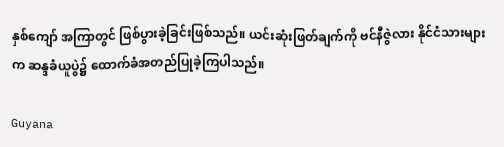နှစ်ကျော် အကြာတွင် ဖြစ်ပွားခဲ့ခြင်းဖြစ်သည်။ ယင်းဆုံးဖြတ်ချက်ကို ဗင်နီဇွဲလား နိုင်ငံသားများက ဆန္ဒခံယူပွဲ၌ ထောက်ခံအတည်ပြုခဲ့ကြပါသည်။

Guyana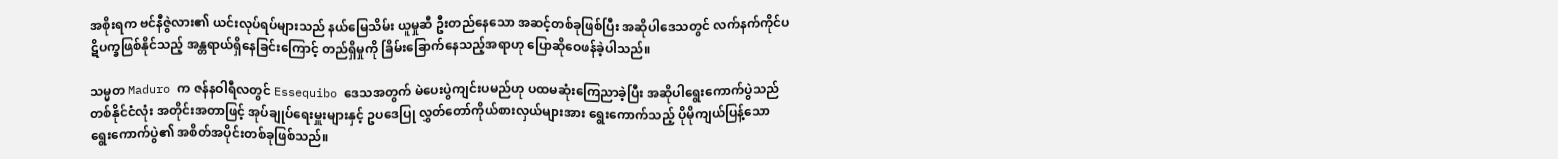အစိုးရက ဗင်နီဇွဲလား၏ ယင်းလုပ်ရပ်များသည် နယ်မြေသိမ်း ယူမှုဆီ ဦးတည်နေသော အဆင့်တစ်ခုဖြစ်ပြီး အဆိုပါဒေသတွင် လက်နက်ကိုင်ပဋိပက္ခဖြစ်နိုင်သည့် အန္တရာယ်ရှိနေခြင်းကြောင့် တည်ရှိမှုကို ခြိမ်းခြောက်နေသည့်အရာဟု ပြောဆိုဝေဖန်ခဲ့ပါသည်။

သမ္မတ Maduro က ဇန်နဝါရီလတွင် Essequibo ဒေသအတွက် မဲပေးပွဲကျင်းပမည်ဟု ပထမဆုံးကြေညာခဲ့ပြီး အဆိုပါရွေးကောက်ပွဲသည် တစ်နိုင်ငံလုံး အတိုင်းအတာဖြင့် အုပ်ချုပ်ရေးမှူးများနှင့် ဥပဒေပြု လွှတ်တော်ကိုယ်စားလှယ်များအား ရွေးကောက်သည့် ပိုမိုကျယ်ပြန့်သော ရွေးကောက်ပွဲ၏ အစိတ်အပိုင်းတစ်ခုဖြစ်သည်။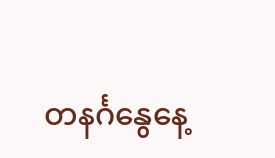တနင်္ဂနွေနေ့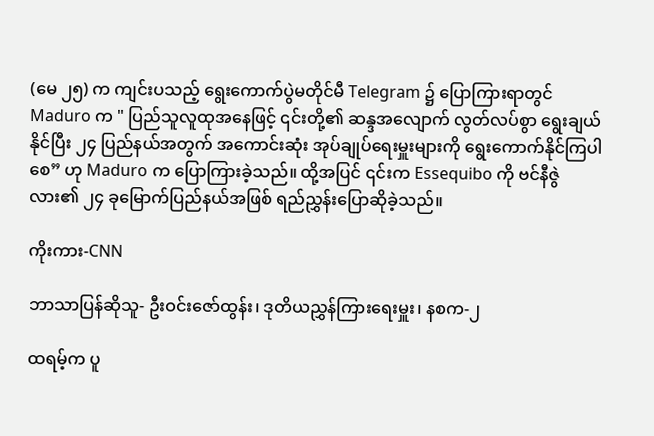(မေ ၂၅) က ကျင်းပသည့် ရွေးကောက်ပွဲမတိုင်မီ Telegram ၌ ပြောကြားရာတွင် Maduro က " ပြည်သူလူထုအနေဖြင့် ၎င်းတို့၏ ဆန္ဒအလျောက် လွတ်လပ်စွာ ရွေးချယ်နိုင်ပြီး ၂၄ ပြည်နယ်အတွက် အကောင်းဆုံး အုပ်ချုပ်ရေးမှူးများကို ရွေးကောက်နိုင်ကြပါစေ” ဟု Maduro က ပြောကြားခဲ့သည်။ ထို့အပြင် ၎င်းက Essequibo ကို ဗင်နီဇွဲလား၏ ၂၄ ခုမြောက်ပြည်နယ်အဖြစ် ရည်ညွှန်းပြောဆိုခဲ့သည်။

ကိုးကား-CNN

ဘာသာပြန်ဆိုသူ- ဦးဝင်းဇော်ထွန်း၊ ဒုတိယညွှန်ကြားရေးမှူး၊ နစက-၂

ထရမ့်က ပူ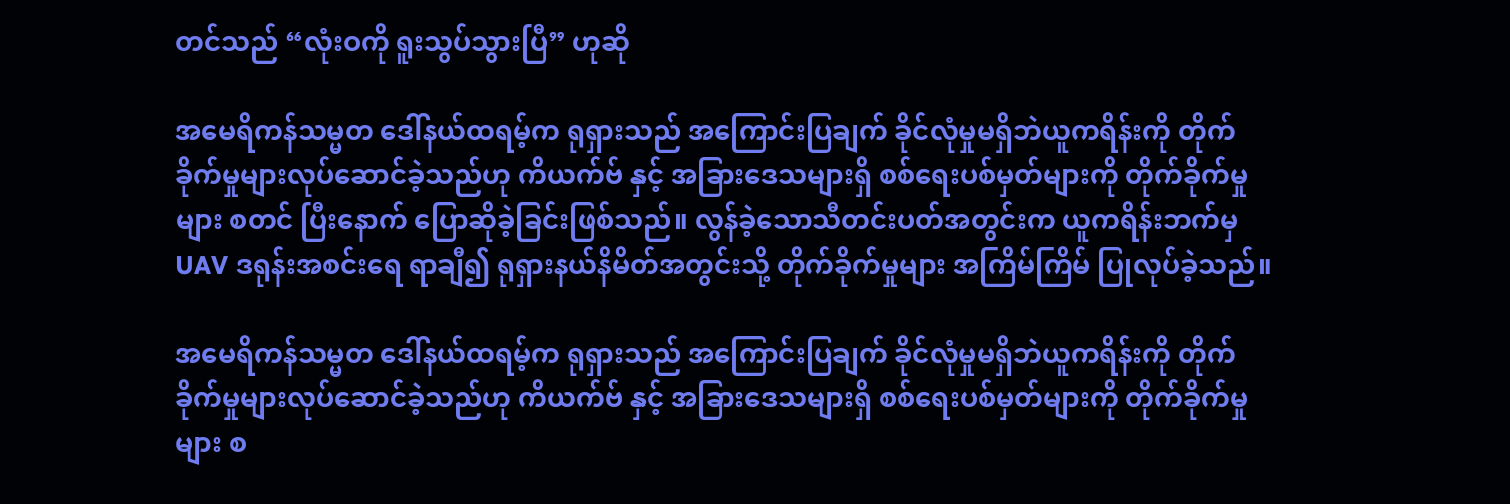တင်သည် “လုံးဝကို ရူးသွပ်သွားပြီ” ဟုဆို

အမေရိကန်သမ္မတ ဒေါ်နယ်ထရမ့်က ရုရှားသည် အကြောင်းပြချက် ခိုင်လုံမှုမရှိဘဲယူကရိန်းကို တိုက်ခိုက်မှုများလုပ်ဆောင်ခဲ့သည်ဟု ကိယက်ဗ် နှင့် အခြားဒေသများရှိ စစ်ရေးပစ်မှတ်များကို တိုက်ခိုက်မှုများ စတင် ပြီးနောက် ပြောဆိုခဲ့ခြင်းဖြစ်သည်။ လွန်ခဲ့သောသီတင်းပတ်အတွင်းက ယူကရိန်းဘက်မှ UAV ဒရုန်းအစင်းရေ ရာချီ၍ ရုရှားနယ်နိမိတ်အတွင်းသို့ တိုက်ခိုက်မှုများ အကြိမ်ကြိမ် ပြုလုပ်ခဲ့သည်။

အမေရိကန်သမ္မတ ဒေါ်နယ်ထရမ့်က ရုရှားသည် အကြောင်းပြချက် ခိုင်လုံမှုမရှိဘဲယူကရိန်းကို တိုက်ခိုက်မှုများလုပ်ဆောင်ခဲ့သည်ဟု ကိယက်ဗ် နှင့် အခြားဒေသများရှိ စစ်ရေးပစ်မှတ်များကို တိုက်ခိုက်မှုများ စ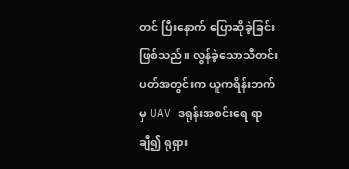တင် ပြီးနောက် ပြောဆိုခဲ့ခြင်းဖြစ်သည်။ လွန်ခဲ့သောသီတင်းပတ်အတွင်းက ယူကရိန်းဘက်မှ UAV ဒရုန်းအစင်းရေ ရာချီ၍ ရုရှား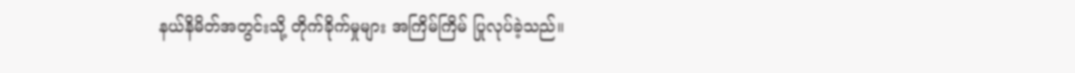နယ်နိမိတ်အတွင်းသို့ တိုက်ခိုက်မှုများ အကြိမ်ကြိမ် ပြုလုပ်ခဲ့သည်။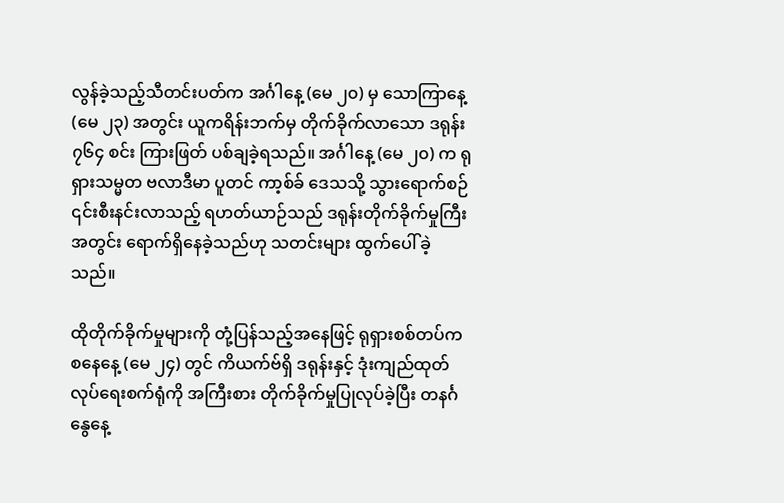လွန်ခဲ့သည့်သီတင်းပတ်က အင်္ဂါနေ့ (မေ ၂၀) မှ သောကြာနေ့ (မေ ၂၃) အတွင်း ယူကရိန်းဘက်မှ တိုက်ခိုက်လာသော ဒရုန်း ၇၆၄ စင်း ကြားဖြတ် ပစ်ချခဲ့ရသည်။ အင်္ဂါနေ့ (မေ ၂၀) က ရုရှားသမ္မတ ဗလာဒီမာ ပူတင် ကာ့စ်ခ် ဒေသသို့ သွားရောက်စဉ် ၎င်းစီးနင်းလာသည့် ရဟတ်ယာဉ်သည် ဒရုန်းတိုက်ခိုက်မှုကြီးအတွင်း ရောက်ရှိနေခဲ့သည်ဟု သတင်းများ ထွက်ပေါ် ခဲ့သည်။

ထိုတိုက်ခိုက်မှုများကို တုံ့ပြန်သည့်အနေဖြင့် ရုရှားစစ်တပ်က စနေနေ့ (မေ ၂၄) တွင် ကိယက်ဗ်ရှိ ဒရုန်းနှင့် ဒုံးကျည်ထုတ်လုပ်ရေးစက်ရုံကို အကြီးစား တိုက်ခိုက်မှုပြုလုပ်ခဲ့ပြီး တနင်္ဂနွေနေ့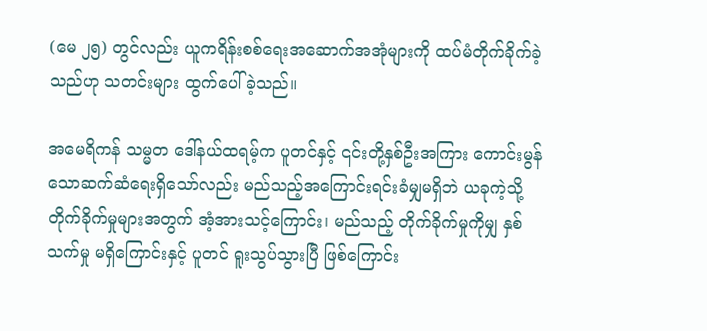(မေ ၂၅) တွင်လည်း ယူကရိန်းစစ်ရေးအဆောက်အအုံများကို ထပ်မံတိုက်ခိုက်ခဲ့သည်ဟု သတင်းများ ထွက်ပေါ်ခဲ့သည်။

အမေရိကန် သမ္မတ ဒေါ်နယ်ထရမ့်က ပူတင်နှင့် ၎င်းတို့နှစ်ဦးအကြား ကောင်းမွန်သောဆက်ဆံရေးရှိသော်လည်း မည်သည့်အကြောင်းရင်းခံမျှမရှိဘဲ ယခုကဲ့သို့ တိုက်ခိုက်မှုများအတွက် အံ့အားသင့်ကြောင်း၊ မည်သည့် တိုက်ခိုက်မှုကိုမျှ နှစ်သက်မှု မရှိကြောင်းနှင့် ပူတင် ရူးသွပ်သွားပြီ ဖြစ်ကြောင်း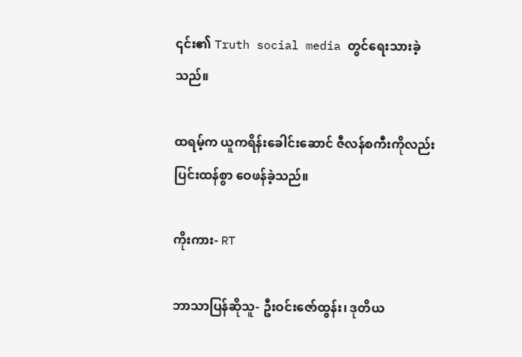၎င်း၏ Truth social media တွင်ရေးသားခဲ့သည်။

ထရမ့်က ယူကရိန်းခေါင်းဆောင် ဇီလန်စကီးကိုလည်း ပြင်းထန်စွာ ဝေဖန်ခဲ့သည်။

ကိုးကား- RT

ဘာသာပြန်ဆိုသူ- ဦးဝင်းဇော်ထွန်း၊ ဒုတိယ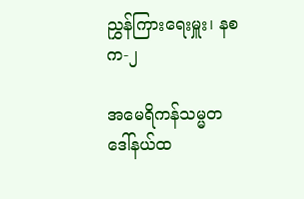ညွှန်ကြားရေးမှူး၊ နစက-၂

အမေရိကန်သမ္မတ ဒေါ်နယ်ထ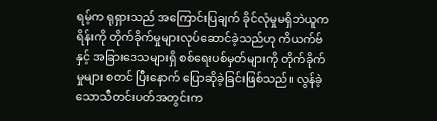ရမ့်က ရုရှားသည် အကြောင်းပြချက် ခိုင်လုံမှုမရှိဘဲယူကရိန်းကို တိုက်ခိုက်မှုများလုပ်ဆောင်ခဲ့သည်ဟု ကိယက်ဗ် နှင့် အခြားဒေသများရှိ စစ်ရေးပစ်မှတ်များကို တိုက်ခိုက်မှုများ စတင် ပြီးနောက် ပြောဆိုခဲ့ခြင်းဖြစ်သည်။ လွန်ခဲ့သောသီတင်းပတ်အတွင်းက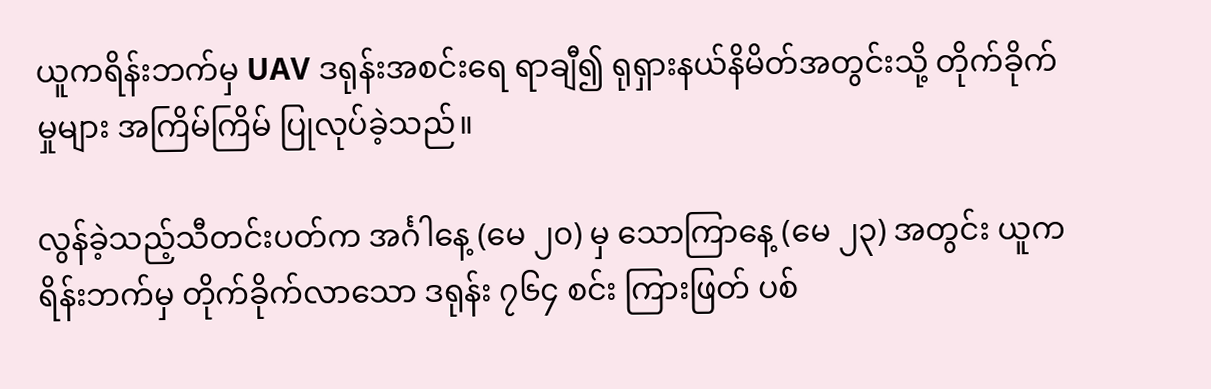ယူကရိန်းဘက်မှ UAV ဒရုန်းအစင်းရေ ရာချီ၍ ရုရှားနယ်နိမိတ်အတွင်းသို့ တိုက်ခိုက်မှုများ အကြိမ်ကြိမ် ပြုလုပ်ခဲ့သည်။

လွန်ခဲ့သည့်သီတင်းပတ်က အင်္ဂါနေ့ (မေ ၂၀) မှ သောကြာနေ့ (မေ ၂၃) အတွင်း ယူကရိန်းဘက်မှ တိုက်ခိုက်လာသော ဒရုန်း ၇၆၄ စင်း ကြားဖြတ် ပစ်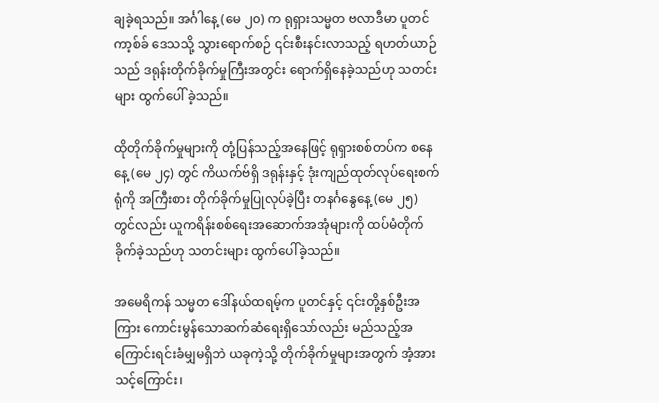ချခဲ့ရသည်။ အင်္ဂါနေ့ (မေ ၂၀) က ရုရှားသမ္မတ ဗလာဒီမာ ပူတင် ကာ့စ်ခ် ဒေသသို့ သွားရောက်စဉ် ၎င်းစီးနင်းလာသည့် ရဟတ်ယာဉ်သည် ဒရုန်းတိုက်ခိုက်မှုကြီးအတွင်း ရောက်ရှိနေခဲ့သည်ဟု သတင်းများ ထွက်ပေါ် ခဲ့သည်။

ထိုတိုက်ခိုက်မှုများကို တုံ့ပြန်သည့်အနေဖြင့် ရုရှားစစ်တပ်က စနေနေ့ (မေ ၂၄) တွင် ကိယက်ဗ်ရှိ ဒရုန်းနှင့် ဒုံးကျည်ထုတ်လုပ်ရေးစက်ရုံကို အကြီးစား တိုက်ခိုက်မှုပြုလုပ်ခဲ့ပြီး တနင်္ဂနွေနေ့ (မေ ၂၅) တွင်လည်း ယူကရိန်းစစ်ရေးအဆောက်အအုံများကို ထပ်မံတိုက်ခိုက်ခဲ့သည်ဟု သတင်းများ ထွက်ပေါ်ခဲ့သည်။

အမေရိကန် သမ္မတ ဒေါ်နယ်ထရမ့်က ပူတင်နှင့် ၎င်းတို့နှစ်ဦးအကြား ကောင်းမွန်သောဆက်ဆံရေးရှိသော်လည်း မည်သည့်အကြောင်းရင်းခံမျှမရှိဘဲ ယခုကဲ့သို့ တိုက်ခိုက်မှုများအတွက် အံ့အားသင့်ကြောင်း၊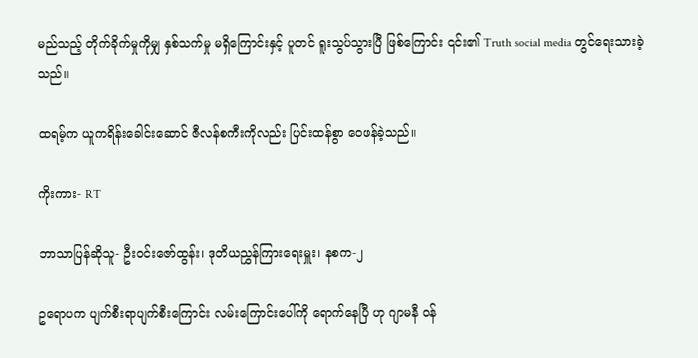မည်သည့် တိုက်ခိုက်မှုကိုမျှ နှစ်သက်မှု မရှိကြောင်းနှင့် ပူတင် ရူးသွပ်သွားပြီ ဖြစ်ကြောင်း ၎င်း၏ Truth social media တွင်ရေးသားခဲ့သည်။

ထရမ့်က ယူကရိန်းခေါင်းဆောင် ဇီလန်စကီးကိုလည်း ပြင်းထန်စွာ ဝေဖန်ခဲ့သည်။

ကိုးကား- RT

ဘာသာပြန်ဆိုသူ- ဦးဝင်းဇော်ထွန်း၊ ဒုတိယညွှန်ကြားရေးမှူး၊ နစက-၂

ဥရောပက ပျက်စီးရာပျက်စီးကြောင်း လမ်းကြောင်းပေါ်ကို ရောက်နေပြီ ဟု ဂျာမနီ ဝန်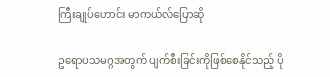ကြီးချုပ်ဟောင်း မာကယ်လ်ပြောဆို

ဥရောပသမဂ္ဂအတွက် ပျက်စီးခြင်းကိုဖြစ်စေနိုင်သည့် ပို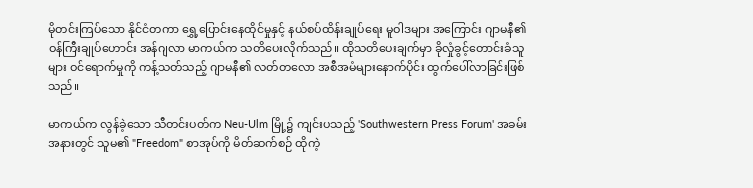မိုတင်းကြပ်သော နိုင်ငံတကာ ရွှေ့ပြောင်းနေထိုင်မှုနှင့် နယ်စပ်ထိန်းချုပ်ရေး မူဝါဒများ အကြောင်း ဂျာမနီ၏ ဝန်ကြီးချုပ်ဟောင်း အန်ဂျလာ မာကယ်က သတိပေးလိုက်သည်။ ထိုသတိပေးချက်မှာ ခိုလှုံခွင့်တောင်းခံသူများ ဝင်ရောက်မှုကို ကန့်သတ်သည့် ဂျာမနီ၏ လတ်တလော အစီအမံများနောက်ပိုင်း ထွက်ပေါ်လာခြင်းဖြစ်သည်။

မာကယ်က လွန်ခဲ့သော သီတင်းပတ်က Neu-Ulm မြို့၌ ကျင်းပသည့် 'Southwestern Press Forum' အခမ်းအနားတွင် သူမ၏ "Freedom" စာအုပ်ကို မိတ်ဆက်စဉ် ထိုကဲ့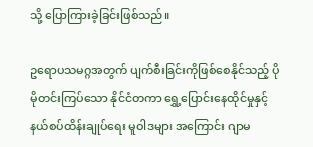သို့ ပြောကြားခဲ့ခြင်းဖြစ်သည်။

ဥရောပသမဂ္ဂအတွက် ပျက်စီးခြင်းကိုဖြစ်စေနိုင်သည့် ပိုမိုတင်းကြပ်သော နိုင်ငံတကာ ရွှေ့ပြောင်းနေထိုင်မှုနှင့် နယ်စပ်ထိန်းချုပ်ရေး မူဝါဒများ အကြောင်း ဂျာမ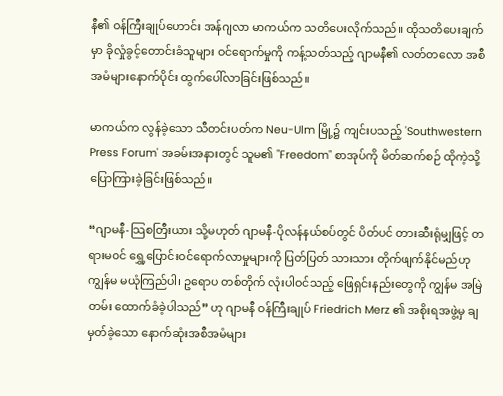နီ၏ ဝန်ကြီးချုပ်ဟောင်း အန်ဂျလာ မာကယ်က သတိပေးလိုက်သည်။ ထိုသတိပေးချက်မှာ ခိုလှုံခွင့်တောင်းခံသူများ ဝင်ရောက်မှုကို ကန့်သတ်သည့် ဂျာမနီ၏ လတ်တလော အစီအမံများနောက်ပိုင်း ထွက်ပေါ်လာခြင်းဖြစ်သည်။

မာကယ်က လွန်ခဲ့သော သီတင်းပတ်က Neu-Ulm မြို့၌ ကျင်းပသည့် 'Southwestern Press Forum' အခမ်းအနားတွင် သူမ၏ "Freedom" စာအုပ်ကို မိတ်ဆက်စဉ် ထိုကဲ့သို့ ပြောကြားခဲ့ခြင်းဖြစ်သည်။

“ဂျာမနီ-သြစတြီးယား သို့မဟုတ် ဂျာမနီ-ပိုလန်နယ်စပ်တွင် ပိတ်ပင် တားဆီးရုံမျှဖြင့် တရားမ၀င် ရွှေ့ပြောင်းဝင်ရောက်လာမှုများကို ပြတ်ပြတ် သားသား တိုက်ဖျက်နိုင်မည်ဟု ကျွန်မ မယုံကြည်ပါ၊ ဥရောပ တစ်တိုက် လုံးပါဝင်သည့် ဖြေရှင်းနည်းတွေကို ကျွန်မ အမြဲတမ်း ထောက်ခံခဲ့ပါသည်” ဟု ဂျာမနီ ဝန်ကြီးချုပ် Friedrich Merz ၏ အစိုးရအဖွဲ့မှ ချမှတ်ခဲ့သော နောက်ဆုံးအစီအမံများ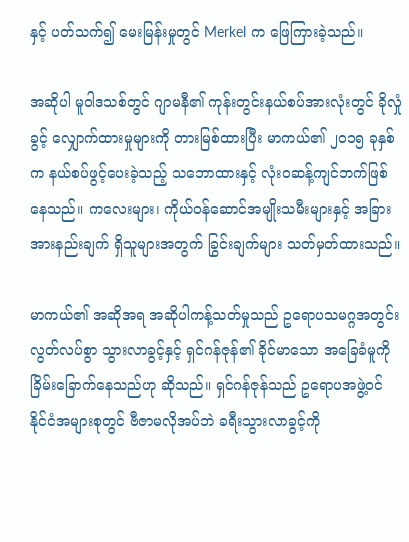နှင့် ပတ်သက်၍ မေးမြန်းမှုတွင် Merkel က ဖြေကြားခဲ့သည်။

အဆိုပါ မူဝါဒသစ်တွင် ဂျာမနီ၏ ကုန်းတွင်းနယ်စပ်အားလုံးတွင် ခိုလှုံခွင့် လျှောက်ထားမှုများကို တားမြစ်ထားပြီး မာကယ်၏ ၂၀၁၅ ခုနှစ်က နယ်စပ်ဖွင့်ပေးခဲ့သည့် သဘောထားနှင့် လုံးဝဆန့်ကျင်ဘက်ဖြစ်နေသည်။ ကလေးများ၊ ကိုယ်ဝန်ဆောင်အမျိုးသမီးများနှင့် အခြားအားနည်းချက် ရှိသူများအတွက် ခြွင်းချက်များ သတ်မှတ်ထားသည်။

မာကယ်၏ အဆိုအရ အဆိုပါကန့်သတ်မှုသည် ဥရောပသမဂ္ဂအတွင်း လွတ်လပ်စွာ သွားလာခွင့်နှင့် ရှင်ဂန်ဇုန်၏ ခိုင်မာသော အခြေခံမူကို ခြိမ်းခြောက်နေသည်ဟု ဆိုသည်။ ရှင်ဂန်ဇုန်သည် ဥရောပအဖွဲ့ဝင် နိုင်ငံအများစုတွင် ဗီဇာမလိုအပ်ဘဲ ခရီးသွားလာခွင့်ကို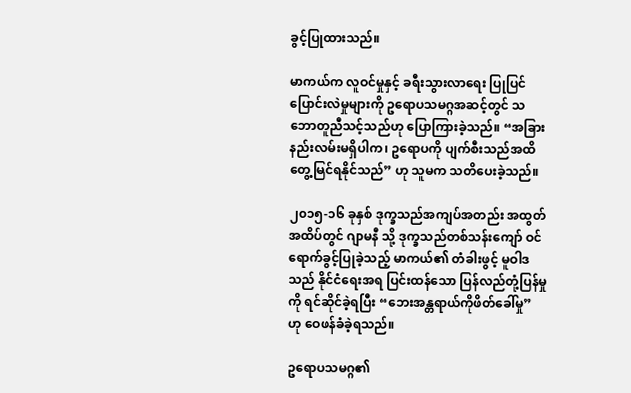ခွင့်ပြုထားသည်။

မာကယ်က လူဝင်မှုနှင့် ခရီးသွားလာရေး ပြုပြင်ပြောင်းလဲမှုများကို ဥရောပသမဂ္ဂအဆင့်တွင် သဘောတူညီသင့်သည်ဟု ပြောကြားခဲ့သည်။ “အခြားနည်းလမ်းမရှိပါက၊ ဥရောပကို ပျက်စီးသည်အထိ တွေ့မြင်ရနိုင်သည်” ဟု သူမက သတိပေးခဲ့သည်။

၂၀၁၅-၁၆ ခုနှစ် ဒုက္ခသည်အကျပ်အတည်း အထွတ်အထိပ်တွင် ဂျာမနီ သို့ ဒုက္ခသည်တစ်သန်းကျော် ဝင်ရောက်ခွင့်ပြုခဲ့သည့် မာကယ်၏ တံခါးဖွင့် မူဝါဒသည် နိုင်ငံရေးအရ ပြင်းထန်သော ပြန်လည်တုံ့ပြန်မှုကို ရင်ဆိုင်ခဲ့ရပြီး “ဘေးအန္တရာယ်ကိုဖိတ်ခေါ်မှု” ဟု ဝေဖန်ခံခဲ့ရသည်။

ဥရောပသမဂ္ဂ၏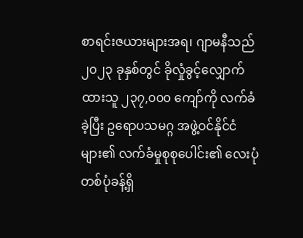စာရင်းဇယားများအရ၊ ဂျာမနီသည် ၂၀၂၃ ခုနှစ်တွင် ခိုလှုံခွင့်လျှောက်ထားသူ ၂၃၇,၀၀၀ ကျော်ကို လက်ခံခဲ့ပြီး ဥရောပသမဂ္ဂ အဖွဲ့ဝင်နိုင်ငံများ၏ လက်ခံမှုစုစုပေါင်း၏ လေးပုံတစ်ပုံခန့်ရှိ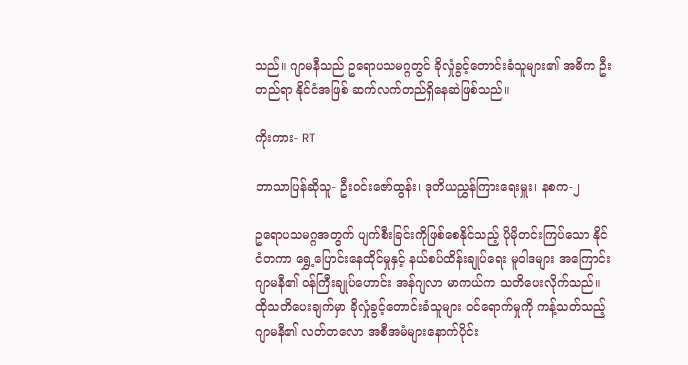သည်။ ဂျာမနီသည် ဥရောပသမဂ္ဂတွင် ခိုလှုံခွင့်တောင်းခံသူများ၏ အဓိက ဦးတည်ရာ နိုင်ငံအဖြစ် ဆက်လက်တည်ရှိနေဆဲဖြစ်သည်။

ကိုးကား- RT

ဘာသာပြန်ဆိုသူ- ဦးဝင်းဇော်ထွန်း၊ ဒုတိယညွှန်ကြားရေးမှူး၊ နစက-၂

ဥရောပသမဂ္ဂအတွက် ပျက်စီးခြင်းကိုဖြစ်စေနိုင်သည့် ပိုမိုတင်းကြပ်သော နိုင်ငံတကာ ရွှေ့ပြောင်းနေထိုင်မှုနှင့် နယ်စပ်ထိန်းချုပ်ရေး မူဝါဒများ အကြောင်း ဂျာမနီ၏ ဝန်ကြီးချုပ်ဟောင်း အန်ဂျလာ မာကယ်က သတိပေးလိုက်သည်။ ထိုသတိပေးချက်မှာ ခိုလှုံခွင့်တောင်းခံသူများ ဝင်ရောက်မှုကို ကန့်သတ်သည့် ဂျာမနီ၏ လတ်တလော အစီအမံများနောက်ပိုင်း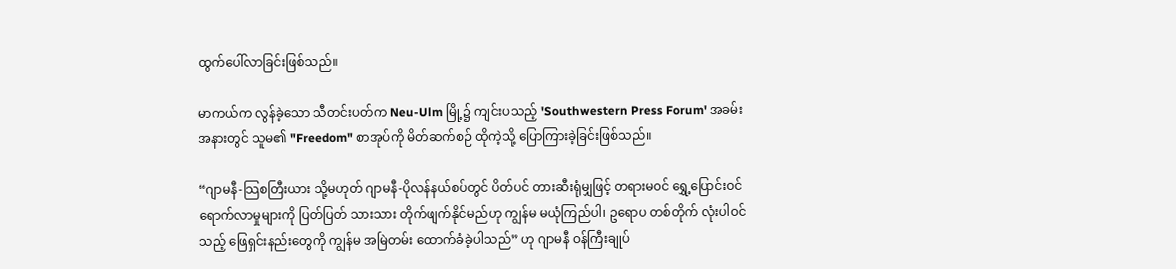ထွက်ပေါ်လာခြင်းဖြစ်သည်။

မာကယ်က လွန်ခဲ့သော သီတင်းပတ်က Neu-Ulm မြို့၌ ကျင်းပသည့် 'Southwestern Press Forum' အခမ်းအနားတွင် သူမ၏ "Freedom" စာအုပ်ကို မိတ်ဆက်စဉ် ထိုကဲ့သို့ ပြောကြားခဲ့ခြင်းဖြစ်သည်။

“ဂျာမနီ-သြစတြီးယား သို့မဟုတ် ဂျာမနီ-ပိုလန်နယ်စပ်တွင် ပိတ်ပင် တားဆီးရုံမျှဖြင့် တရားမ၀င် ရွှေ့ပြောင်းဝင်ရောက်လာမှုများကို ပြတ်ပြတ် သားသား တိုက်ဖျက်နိုင်မည်ဟု ကျွန်မ မယုံကြည်ပါ၊ ဥရောပ တစ်တိုက် လုံးပါဝင်သည့် ဖြေရှင်းနည်းတွေကို ကျွန်မ အမြဲတမ်း ထောက်ခံခဲ့ပါသည်” ဟု ဂျာမနီ ဝန်ကြီးချုပ်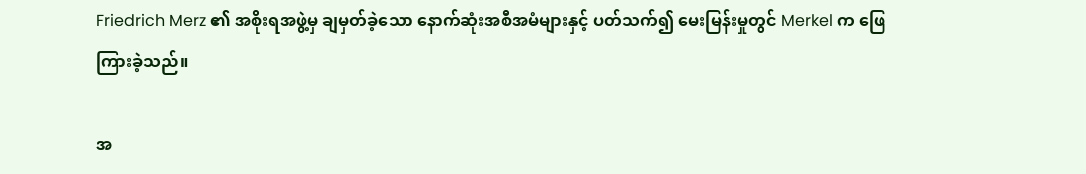Friedrich Merz ၏ အစိုးရအဖွဲ့မှ ချမှတ်ခဲ့သော နောက်ဆုံးအစီအမံများနှင့် ပတ်သက်၍ မေးမြန်းမှုတွင် Merkel က ဖြေကြားခဲ့သည်။

အ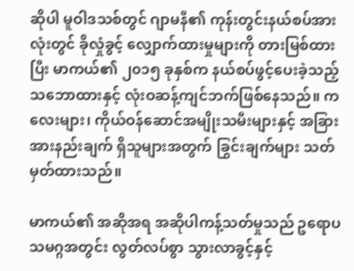ဆိုပါ မူဝါဒသစ်တွင် ဂျာမနီ၏ ကုန်းတွင်းနယ်စပ်အားလုံးတွင် ခိုလှုံခွင့် လျှောက်ထားမှုများကို တားမြစ်ထားပြီး မာကယ်၏ ၂၀၁၅ ခုနှစ်က နယ်စပ်ဖွင့်ပေးခဲ့သည့် သဘောထားနှင့် လုံးဝဆန့်ကျင်ဘက်ဖြစ်နေသည်။ ကလေးများ၊ ကိုယ်ဝန်ဆောင်အမျိုးသမီးများနှင့် အခြားအားနည်းချက် ရှိသူများအတွက် ခြွင်းချက်များ သတ်မှတ်ထားသည်။

မာကယ်၏ အဆိုအရ အဆိုပါကန့်သတ်မှုသည် ဥရောပသမဂ္ဂအတွင်း လွတ်လပ်စွာ သွားလာခွင့်နှင့်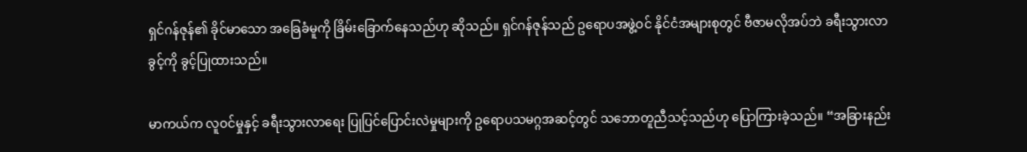ရှင်ဂန်ဇုန်၏ ခိုင်မာသော အခြေခံမူကို ခြိမ်းခြောက်နေသည်ဟု ဆိုသည်။ ရှင်ဂန်ဇုန်သည် ဥရောပအဖွဲ့ဝင် နိုင်ငံအများစုတွင် ဗီဇာမလိုအပ်ဘဲ ခရီးသွားလာခွင့်ကို ခွင့်ပြုထားသည်။

မာကယ်က လူဝင်မှုနှင့် ခရီးသွားလာရေး ပြုပြင်ပြောင်းလဲမှုများကို ဥရောပသမဂ္ဂအဆင့်တွင် သဘောတူညီသင့်သည်ဟု ပြောကြားခဲ့သည်။ “အခြားနည်း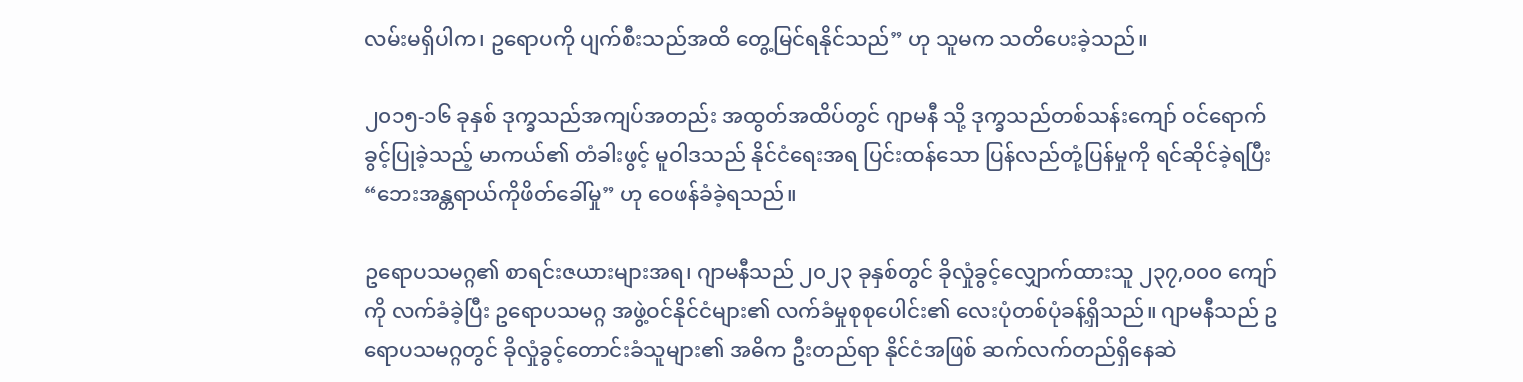လမ်းမရှိပါက၊ ဥရောပကို ပျက်စီးသည်အထိ တွေ့မြင်ရနိုင်သည်” ဟု သူမက သတိပေးခဲ့သည်။

၂၀၁၅-၁၆ ခုနှစ် ဒုက္ခသည်အကျပ်အတည်း အထွတ်အထိပ်တွင် ဂျာမနီ သို့ ဒုက္ခသည်တစ်သန်းကျော် ဝင်ရောက်ခွင့်ပြုခဲ့သည့် မာကယ်၏ တံခါးဖွင့် မူဝါဒသည် နိုင်ငံရေးအရ ပြင်းထန်သော ပြန်လည်တုံ့ပြန်မှုကို ရင်ဆိုင်ခဲ့ရပြီး “ဘေးအန္တရာယ်ကိုဖိတ်ခေါ်မှု” ဟု ဝေဖန်ခံခဲ့ရသည်။

ဥရောပသမဂ္ဂ၏ စာရင်းဇယားများအရ၊ ဂျာမနီသည် ၂၀၂၃ ခုနှစ်တွင် ခိုလှုံခွင့်လျှောက်ထားသူ ၂၃၇,၀၀၀ ကျော်ကို လက်ခံခဲ့ပြီး ဥရောပသမဂ္ဂ အဖွဲ့ဝင်နိုင်ငံများ၏ လက်ခံမှုစုစုပေါင်း၏ လေးပုံတစ်ပုံခန့်ရှိသည်။ ဂျာမနီသည် ဥရောပသမဂ္ဂတွင် ခိုလှုံခွင့်တောင်းခံသူများ၏ အဓိက ဦးတည်ရာ နိုင်ငံအဖြစ် ဆက်လက်တည်ရှိနေဆဲ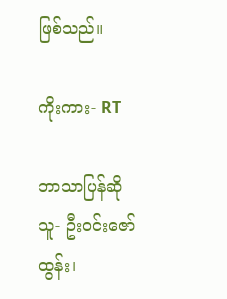ဖြစ်သည်။

ကိုးကား- RT

ဘာသာပြန်ဆိုသူ- ဦးဝင်းဇော်ထွန်း၊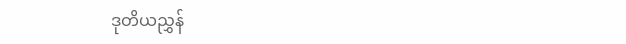ဒုတိယညွှန်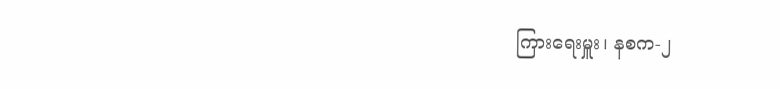ကြားရေးမှူး၊ နစက-၂